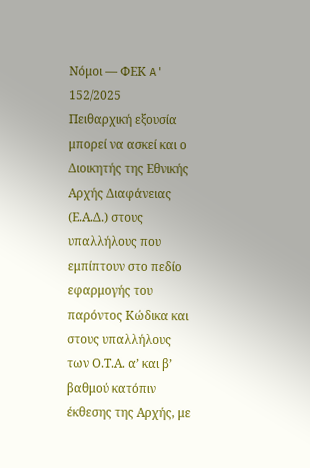Νόμοι — ΦΕΚ A' 152/2025
Πειθαρχική εξουσία μπορεί να ασκεί και ο Διοικητής της Εθνικής Αρχής Διαφάνειας (Ε.Α.Δ.) στους υπαλλήλους που εμπίπτουν στο πεδίο εφαρμογής του παρόντος Κώδικα και στους υπαλλήλους των Ο.Τ.Α. α’ και β’ βαθμού κατόπιν έκθεσης της Αρχής, με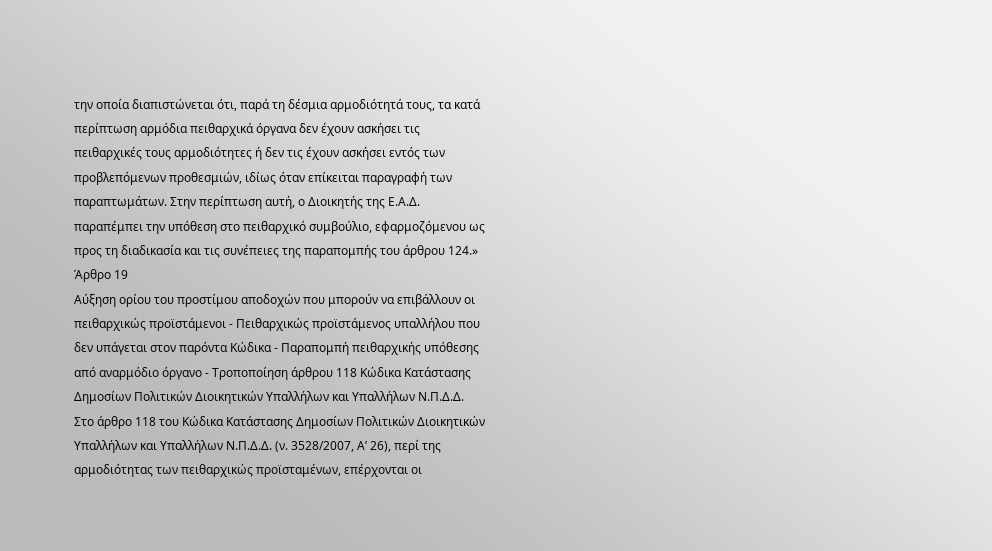την οποία διαπιστώνεται ότι, παρά τη δέσμια αρμοδιότητά τους, τα κατά περίπτωση αρμόδια πειθαρχικά όργανα δεν έχουν ασκήσει τις πειθαρχικές τους αρμοδιότητες ή δεν τις έχουν ασκήσει εντός των προβλεπόμενων προθεσμιών, ιδίως όταν επίκειται παραγραφή των παραπτωμάτων. Στην περίπτωση αυτή, ο Διοικητής της Ε.Α.Δ. παραπέμπει την υπόθεση στο πειθαρχικό συμβούλιο, εφαρμοζόμενου ως προς τη διαδικασία και τις συνέπειες της παραπομπής του άρθρου 124.»
Άρθρο 19
Αύξηση ορίου του προστίμου αποδοχών που μπορούν να επιβάλλουν οι πειθαρχικώς προϊστάμενοι - Πειθαρχικώς προϊστάμενος υπαλλήλου που δεν υπάγεται στον παρόντα Κώδικα - Παραπομπή πειθαρχικής υπόθεσης από αναρμόδιο όργανο - Τροποποίηση άρθρου 118 Κώδικα Κατάστασης Δημοσίων Πολιτικών Διοικητικών Υπαλλήλων και Υπαλλήλων Ν.Π.Δ.Δ. Στο άρθρο 118 του Κώδικα Κατάστασης Δημοσίων Πολιτικών Διοικητικών Υπαλλήλων και Υπαλλήλων Ν.Π.Δ.Δ. (ν. 3528/2007, Α’ 26), περί της αρμοδιότητας των πειθαρχικώς προϊσταμένων, επέρχονται οι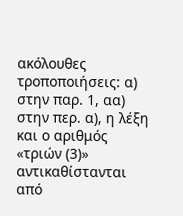ακόλουθες τροποποιήσεις: α) στην παρ. 1, αα) στην περ. α), η λέξη και ο αριθμός «τριών (3)» αντικαθίστανται από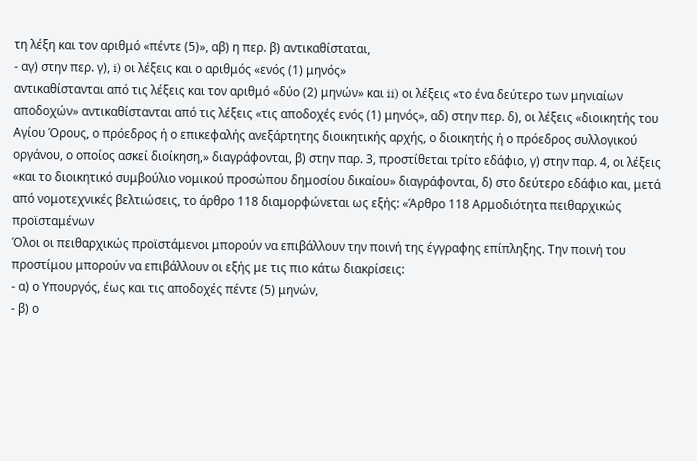τη λέξη και τον αριθμό «πέντε (5)», αβ) η περ. β) αντικαθίσταται,
- αγ) στην περ. γ), i) οι λέξεις και ο αριθμός «ενός (1) μηνός»
αντικαθίστανται από τις λέξεις και τον αριθμό «δύο (2) μηνών» και ii) οι λέξεις «το ένα δεύτερο των μηνιαίων αποδοχών» αντικαθίστανται από τις λέξεις «τις αποδοχές ενός (1) μηνός», αδ) στην περ. δ), οι λέξεις «διοικητής του Αγίου Όρους, ο πρόεδρος ή ο επικεφαλής ανεξάρτητης διοικητικής αρχής, ο διοικητής ή ο πρόεδρος συλλογικού οργάνου, ο οποίος ασκεί διοίκηση,» διαγράφονται, β) στην παρ. 3, προστίθεται τρίτο εδάφιο, γ) στην παρ. 4, οι λέξεις «και το διοικητικό συμβούλιο νομικού προσώπου δημοσίου δικαίου» διαγράφονται, δ) στο δεύτερο εδάφιο και, μετά από νομοτεχνικές βελτιώσεις, το άρθρο 118 διαμορφώνεται ως εξής: «Άρθρο 118 Αρμοδιότητα πειθαρχικώς προϊσταμένων
Όλοι οι πειθαρχικώς προϊστάμενοι μπορούν να επιβάλλουν την ποινή της έγγραφης επίπληξης. Την ποινή του προστίμου μπορούν να επιβάλλουν οι εξής με τις πιο κάτω διακρίσεις:
- α) ο Υπουργός, έως και τις αποδοχές πέντε (5) μηνών,
- β) ο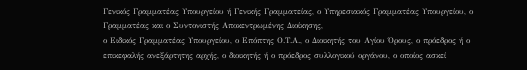Γενικός Γραμματέας Υπουργείου ή Γενικής Γραμματείας, ο Υπηρεσιακός Γραμματέας Υπουργείου, ο Γραμματέας και ο Συντονιστής Αποκεντρωμένης Διοίκησης,
ο Ειδικός Γραμματέας Υπουργείου, ο Επόπτης Ο.Τ.Α., ο Διοικητής του Αγίου Όρους, ο πρόεδρος ή ο επικεφαλής ανεξάρτητης αρχής, ο διοικητής ή ο πρόεδρος συλλογικού οργάνου, ο οποίος ασκεί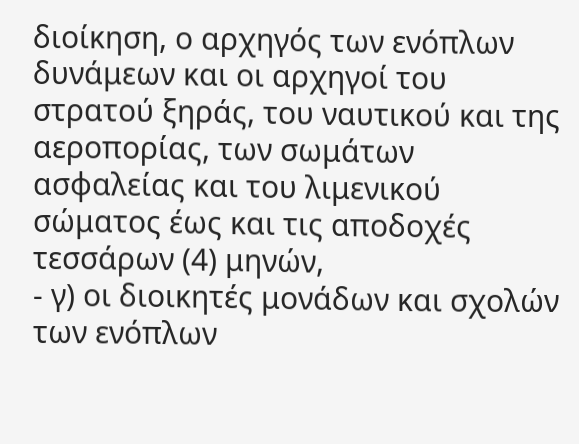διοίκηση, ο αρχηγός των ενόπλων δυνάμεων και οι αρχηγοί του στρατού ξηράς, του ναυτικού και της αεροπορίας, των σωμάτων ασφαλείας και του λιμενικού σώματος έως και τις αποδοχές τεσσάρων (4) μηνών,
- γ) οι διοικητές μονάδων και σχολών των ενόπλων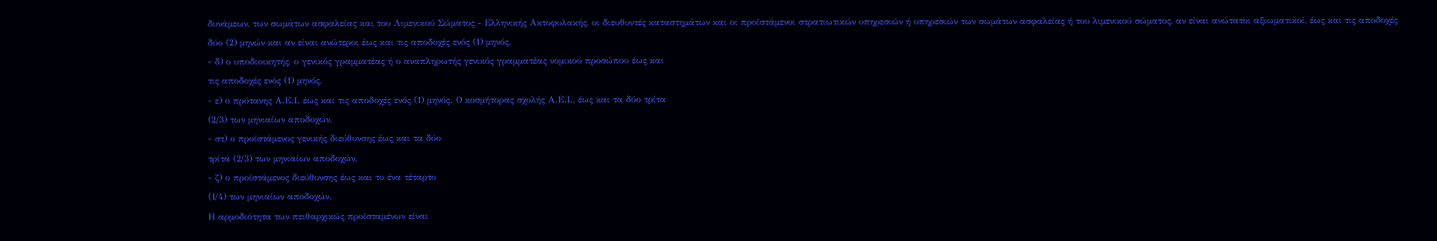δυνάμεων, των σωμάτων ασφαλείας και του Λιμενικού Σώματος - Ελληνικής Ακτοφυλακής, οι διευθυντές καταστημάτων και οι προϊστάμενοι στρατιωτικών υπηρεσιών ή υπηρεσιών των σωμάτων ασφαλείας ή του λιμενικού σώματος, αν είναι ανώτατοι αξιωματικοί, έως και τις αποδοχές δύο (2) μηνών και αν είναι ανώτεροι έως και τις αποδοχές ενός (1) μηνός,
- δ) ο υποδιοικητής, ο γενικός γραμματέας ή ο αναπληρωτής γενικός γραμματέας νομικού προσώπου έως και
τις αποδοχές ενός (1) μηνός,
- ε) ο πρύτανης Α.Ε.Ι. έως και τις αποδοχές ενός (1) μηνός. Ο κοσμήτορας σχολής Α.Ε.Ι., έως και τα δύο τρίτα
(2/3) των μηνιαίων αποδοχών,
- στ) ο προϊστάμενος γενικής διεύθυνσης έως και τα δύο
τρίτα (2/3) των μηνιαίων αποδοχών,
- ζ) ο προϊστάμενος διεύθυνσης έως και το ένα τέταρτο
(1/4) των μηνιαίων αποδοχών.
Η αρμοδιότητα των πειθαρχικώς προϊσταμένων είναι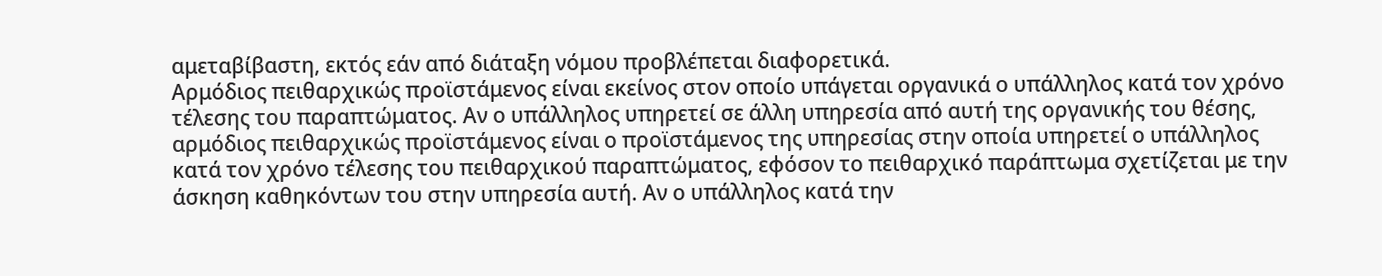αμεταβίβαστη, εκτός εάν από διάταξη νόμου προβλέπεται διαφορετικά.
Αρμόδιος πειθαρχικώς προϊστάμενος είναι εκείνος στον οποίο υπάγεται οργανικά ο υπάλληλος κατά τον χρόνο τέλεσης του παραπτώματος. Αν ο υπάλληλος υπηρετεί σε άλλη υπηρεσία από αυτή της οργανικής του θέσης, αρμόδιος πειθαρχικώς προϊστάμενος είναι ο προϊστάμενος της υπηρεσίας στην οποία υπηρετεί ο υπάλληλος κατά τον χρόνο τέλεσης του πειθαρχικού παραπτώματος, εφόσον το πειθαρχικό παράπτωμα σχετίζεται με την άσκηση καθηκόντων του στην υπηρεσία αυτή. Αν ο υπάλληλος κατά την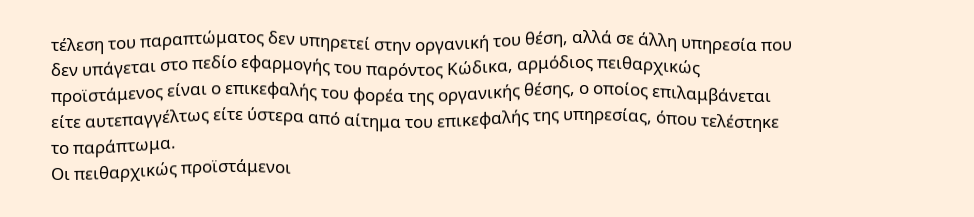τέλεση του παραπτώματος δεν υπηρετεί στην οργανική του θέση, αλλά σε άλλη υπηρεσία που δεν υπάγεται στο πεδίο εφαρμογής του παρόντος Κώδικα, αρμόδιος πειθαρχικώς προϊστάμενος είναι ο επικεφαλής του φορέα της οργανικής θέσης, ο οποίος επιλαμβάνεται είτε αυτεπαγγέλτως είτε ύστερα από αίτημα του επικεφαλής της υπηρεσίας, όπου τελέστηκε το παράπτωμα.
Οι πειθαρχικώς προϊστάμενοι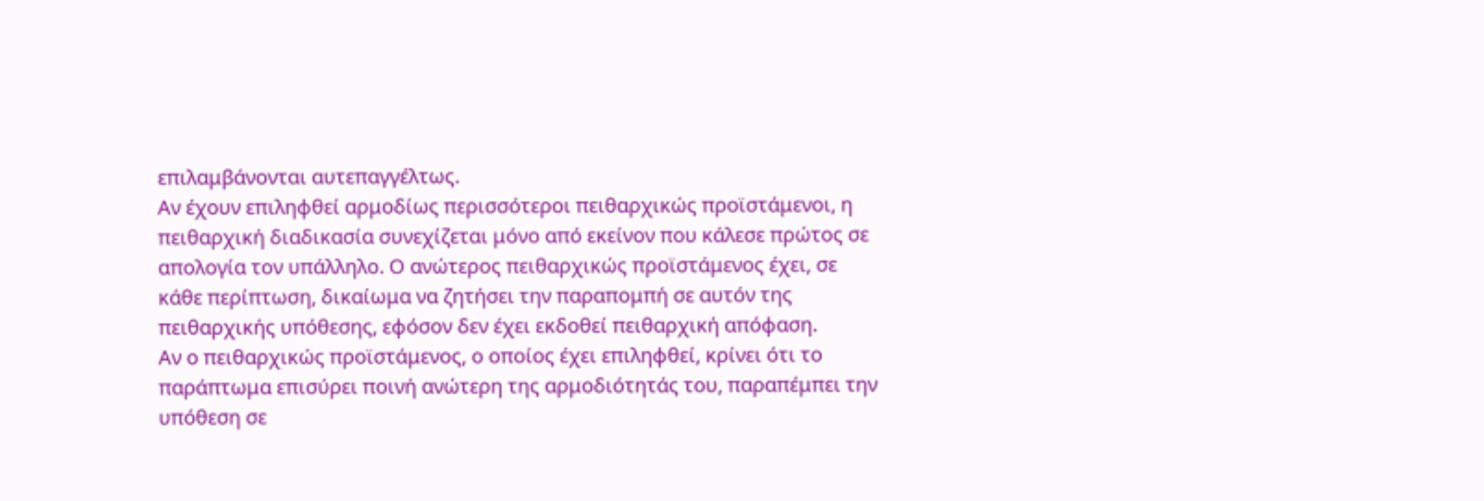επιλαμβάνονται αυτεπαγγέλτως.
Αν έχουν επιληφθεί αρμοδίως περισσότεροι πειθαρχικώς προϊστάμενοι, η πειθαρχική διαδικασία συνεχίζεται μόνο από εκείνον που κάλεσε πρώτος σε απολογία τον υπάλληλο. Ο ανώτερος πειθαρχικώς προϊστάμενος έχει, σε κάθε περίπτωση, δικαίωμα να ζητήσει την παραπομπή σε αυτόν της πειθαρχικής υπόθεσης, εφόσον δεν έχει εκδοθεί πειθαρχική απόφαση.
Αν ο πειθαρχικώς προϊστάμενος, ο οποίος έχει επιληφθεί, κρίνει ότι το παράπτωμα επισύρει ποινή ανώτερη της αρμοδιότητάς του, παραπέμπει την υπόθεση σε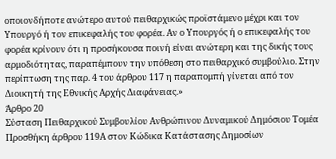οποιονδήποτε ανώτερο αυτού πειθαρχικώς προϊστάμενο μέχρι και τον Υπουργό ή τον επικεφαλής του φορέα. Αν ο Υπουργός ή ο επικεφαλής του φορέα κρίνουν ότι η προσήκουσα ποινή είναι ανώτερη και της δικής τους αρμοδιότητας, παραπέμπουν την υπόθεση στο πειθαρχικό συμβούλιο. Στην περίπτωση της παρ. 4 του άρθρου 117 η παραπομπή γίνεται από τον Διοικητή της Εθνικής Αρχής Διαφάνειας.»
Άρθρο 20
Σύσταση Πειθαρχικού Συμβουλίου Ανθρώπινου Δυναμικού Δημόσιου Τομέα Προσθήκη άρθρου 119Α στον Κώδικα Κατάστασης Δημοσίων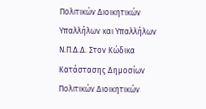Πολιτικών Διοικητικών Υπαλλήλων και Υπαλλήλων Ν.Π.Δ.Δ. Στον Κώδικα Κατάστασης Δημοσίων Πολιτικών Διοικητικών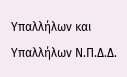Υπαλλήλων και Υπαλλήλων Ν.Π.Δ.Δ.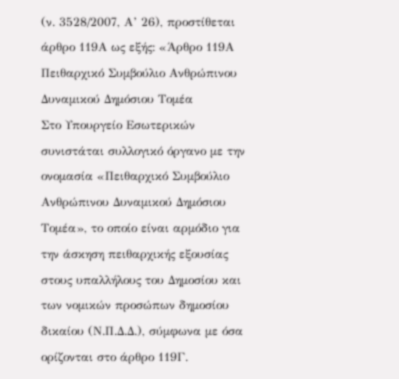(ν. 3528/2007, Α’ 26), προστίθεται άρθρο 119Α ως εξής: «Άρθρο 119Α Πειθαρχικό Συμβούλιο Ανθρώπινου Δυναμικού Δημόσιου Τομέα
Στο Υπουργείο Εσωτερικών συνιστάται συλλογικό όργανο με την ονομασία «Πειθαρχικό Συμβούλιο Ανθρώπινου Δυναμικού Δημόσιου Τομέα», το οποίο είναι αρμόδιο για την άσκηση πειθαρχικής εξουσίας στους υπαλλήλους του Δημοσίου και των νομικών προσώπων δημοσίου δικαίου (Ν.Π.Δ.Δ.), σύμφωνα με όσα ορίζονται στο άρθρο 119Γ.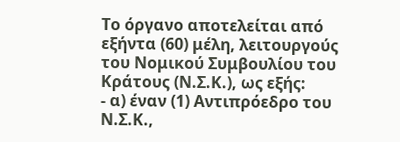Το όργανο αποτελείται από εξήντα (60) μέλη, λειτουργούς του Νομικού Συμβουλίου του Κράτους (Ν.Σ.Κ.), ως εξής:
- α) έναν (1) Αντιπρόεδρο του Ν.Σ.Κ.,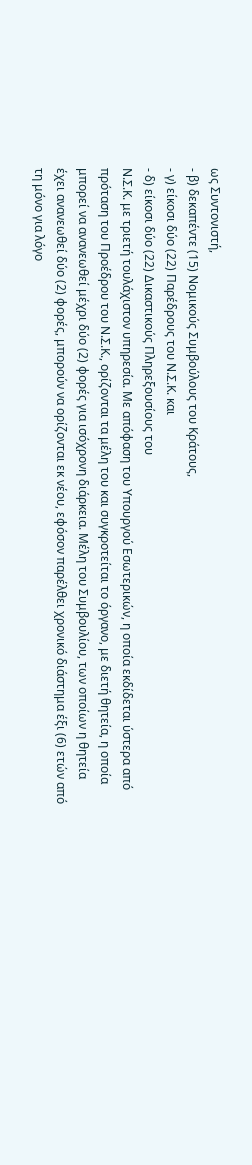ως Συντονιστή,
- β) δεκαπέντε (15) Νομικούς Συμβούλους του Κράτους,
- γ) είκοσι δύο (22) Παρέδρους του Ν.Σ.Κ. και
- δ) είκοσι δύο (22) Δικαστικούς Πληρεξουσίους του
Ν.Σ.Κ. με τριετή τουλάχιστον υπηρεσία. Με απόφαση του Υπουργού Εσωτερικών, η οποία εκδίδεται ύστερα από πρόταση του Προέδρου του Ν.Σ.Κ., ορίζονται τα μέλη του και συγκροτείται το όργανο, με διετή θητεία, η οποία μπορεί να ανανεωθεί μέχρι δύο (2) φορές για ισόχρονη διάρκεια. Μέλη του Συμβουλίου, των οποίων η θητεία έχει ανανεωθεί δύο (2) φορές, μπορούν να ορίζονται εκ νέου, εφόσον παρέλθει χρονικό διάστημα έξι (6) ετών από τη μόνο για λόγο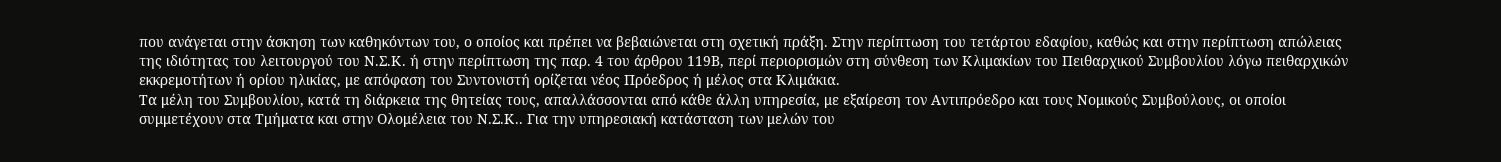που ανάγεται στην άσκηση των καθηκόντων του, ο οποίος και πρέπει να βεβαιώνεται στη σχετική πράξη. Στην περίπτωση του τετάρτου εδαφίου, καθώς και στην περίπτωση απώλειας της ιδιότητας του λειτουργού του Ν.Σ.Κ. ή στην περίπτωση της παρ. 4 του άρθρου 119Β, περί περιορισμών στη σύνθεση των Κλιμακίων του Πειθαρχικού Συμβουλίου λόγω πειθαρχικών εκκρεμοτήτων ή ορίου ηλικίας, με απόφαση του Συντονιστή ορίζεται νέος Πρόεδρος ή μέλος στα Κλιμάκια.
Τα μέλη του Συμβουλίου, κατά τη διάρκεια της θητείας τους, απαλλάσσονται από κάθε άλλη υπηρεσία, με εξαίρεση τον Αντιπρόεδρο και τους Νομικούς Συμβούλους, οι οποίοι συμμετέχουν στα Τμήματα και στην Ολομέλεια του Ν.Σ.Κ.. Για την υπηρεσιακή κατάσταση των μελών του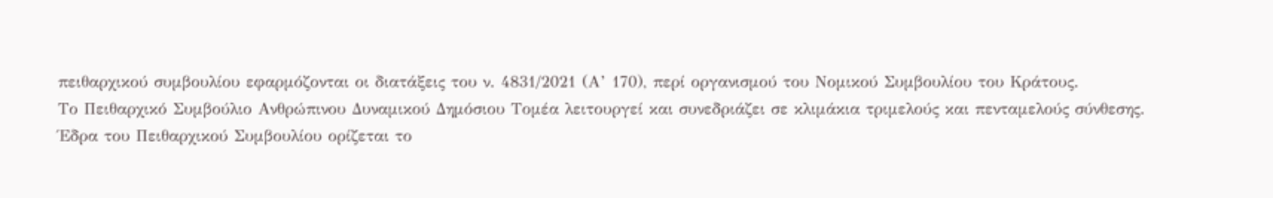πειθαρχικού συμβουλίου εφαρμόζονται οι διατάξεις του ν. 4831/2021 (Α’ 170), περί οργανισμού του Νομικού Συμβουλίου του Κράτους.
Το Πειθαρχικό Συμβούλιο Ανθρώπινου Δυναμικού Δημόσιου Τομέα λειτουργεί και συνεδριάζει σε κλιμάκια τριμελούς και πενταμελούς σύνθεσης.
Έδρα του Πειθαρχικού Συμβουλίου ορίζεται το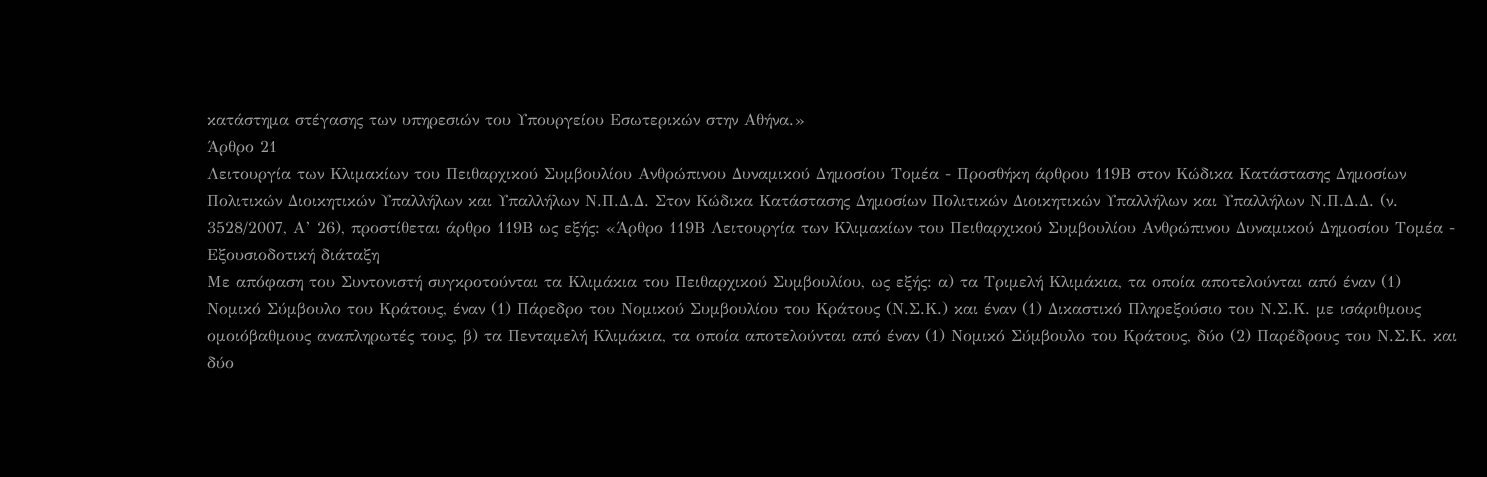κατάστημα στέγασης των υπηρεσιών του Υπουργείου Εσωτερικών στην Αθήνα.»
Άρθρο 21
Λειτουργία των Κλιμακίων του Πειθαρχικού Συμβουλίου Ανθρώπινου Δυναμικού Δημοσίου Τομέα - Προσθήκη άρθρου 119Β στον Κώδικα Κατάστασης Δημοσίων Πολιτικών Διοικητικών Υπαλλήλων και Υπαλλήλων Ν.Π.Δ.Δ. Στον Κώδικα Κατάστασης Δημοσίων Πολιτικών Διοικητικών Υπαλλήλων και Υπαλλήλων Ν.Π.Δ.Δ. (ν. 3528/2007, Α’ 26), προστίθεται άρθρο 119Β ως εξής: «Άρθρο 119Β Λειτουργία των Κλιμακίων του Πειθαρχικού Συμβουλίου Ανθρώπινου Δυναμικού Δημοσίου Τομέα - Εξουσιοδοτική διάταξη
Με απόφαση του Συντονιστή συγκροτούνται τα Κλιμάκια του Πειθαρχικού Συμβουλίου, ως εξής: α) τα Τριμελή Κλιμάκια, τα οποία αποτελούνται από έναν (1) Νομικό Σύμβουλο του Κράτους, έναν (1) Πάρεδρο του Νομικού Συμβουλίου του Κράτους (Ν.Σ.Κ.) και έναν (1) Δικαστικό Πληρεξούσιο του Ν.Σ.Κ. με ισάριθμους ομοιόβαθμους αναπληρωτές τους, β) τα Πενταμελή Κλιμάκια, τα οποία αποτελούνται από έναν (1) Νομικό Σύμβουλο του Κράτους, δύο (2) Παρέδρους του Ν.Σ.Κ. και δύο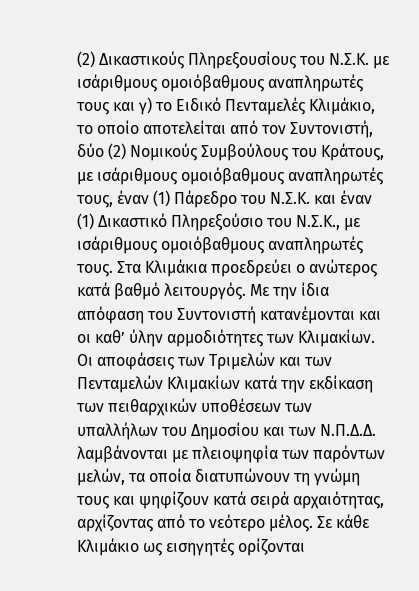(2) Δικαστικούς Πληρεξουσίους του Ν.Σ.Κ. με ισάριθμους ομοιόβαθμους αναπληρωτές τους και γ) το Ειδικό Πενταμελές Κλιμάκιο, το οποίο αποτελείται από τον Συντονιστή, δύο (2) Νομικούς Συμβούλους του Κράτους, με ισάριθμους ομοιόβαθμους αναπληρωτές τους, έναν (1) Πάρεδρο του Ν.Σ.Κ. και έναν (1) Δικαστικό Πληρεξούσιο του Ν.Σ.Κ., με ισάριθμους ομοιόβαθμους αναπληρωτές τους. Στα Κλιμάκια προεδρεύει ο ανώτερος κατά βαθμό λειτουργός. Με την ίδια απόφαση του Συντονιστή κατανέμονται και οι καθ’ ύλην αρμοδιότητες των Κλιμακίων.
Οι αποφάσεις των Τριμελών και των Πενταμελών Κλιμακίων κατά την εκδίκαση των πειθαρχικών υποθέσεων των υπαλλήλων του Δημοσίου και των Ν.Π.Δ.Δ. λαμβάνονται με πλειοψηφία των παρόντων μελών, τα οποία διατυπώνουν τη γνώμη τους και ψηφίζουν κατά σειρά αρχαιότητας, αρχίζοντας από το νεότερο μέλος. Σε κάθε Κλιμάκιο ως εισηγητές ορίζονται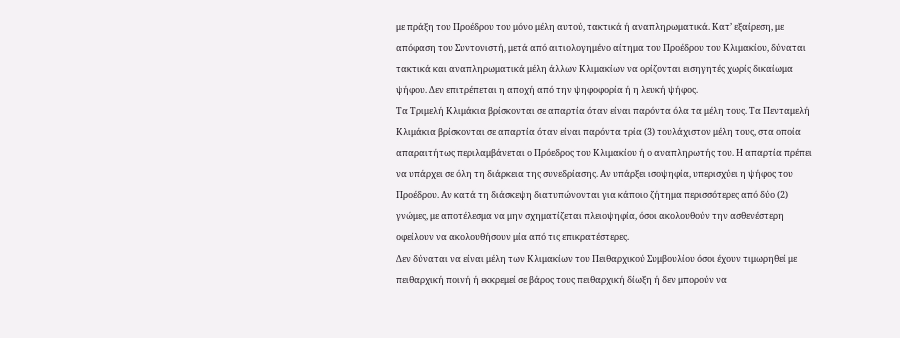με πράξη του Προέδρου του μόνο μέλη αυτού, τακτικά ή αναπληρωματικά. Κατ’ εξαίρεση, με απόφαση του Συντονιστή, μετά από αιτιολογημένο αίτημα του Προέδρου του Κλιμακίου, δύναται τακτικά και αναπληρωματικά μέλη άλλων Κλιμακίων να ορίζονται εισηγητές χωρίς δικαίωμα ψήφου. Δεν επιτρέπεται η αποχή από την ψηφοφορία ή η λευκή ψήφος.
Τα Τριμελή Κλιμάκια βρίσκονται σε απαρτία όταν είναι παρόντα όλα τα μέλη τους. Τα Πενταμελή Κλιμάκια βρίσκονται σε απαρτία όταν είναι παρόντα τρία (3) τουλάχιστον μέλη τους, στα οποία απαραιτήτως περιλαμβάνεται ο Πρόεδρος του Κλιμακίου ή ο αναπληρωτής του. Η απαρτία πρέπει να υπάρχει σε όλη τη διάρκεια της συνεδρίασης. Αν υπάρξει ισοψηφία, υπερισχύει η ψήφος του Προέδρου. Αν κατά τη διάσκεψη διατυπώνονται για κάποιο ζήτημα περισσότερες από δύο (2) γνώμες, με αποτέλεσμα να μην σχηματίζεται πλειοψηφία, όσοι ακολουθούν την ασθενέστερη οφείλουν να ακολουθήσουν μία από τις επικρατέστερες.
Δεν δύναται να είναι μέλη των Κλιμακίων του Πειθαρχικού Συμβουλίου όσοι έχουν τιμωρηθεί με πειθαρχική ποινή ή εκκρεμεί σε βάρος τους πειθαρχική δίωξη ή δεν μπορούν να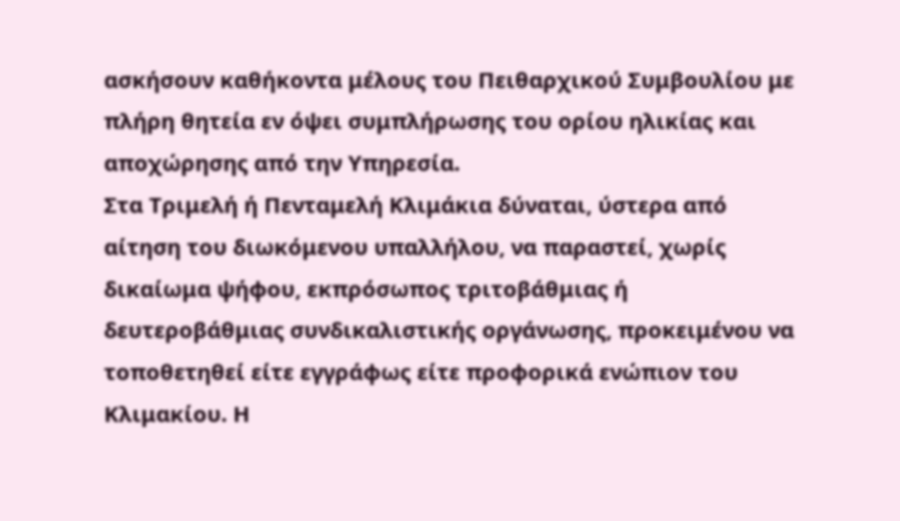ασκήσουν καθήκοντα μέλους του Πειθαρχικού Συμβουλίου με πλήρη θητεία εν όψει συμπλήρωσης του ορίου ηλικίας και αποχώρησης από την Υπηρεσία.
Στα Τριμελή ή Πενταμελή Κλιμάκια δύναται, ύστερα από αίτηση του διωκόμενου υπαλλήλου, να παραστεί, χωρίς δικαίωμα ψήφου, εκπρόσωπος τριτοβάθμιας ή δευτεροβάθμιας συνδικαλιστικής οργάνωσης, προκειμένου να τοποθετηθεί είτε εγγράφως είτε προφορικά ενώπιον του Κλιμακίου. Η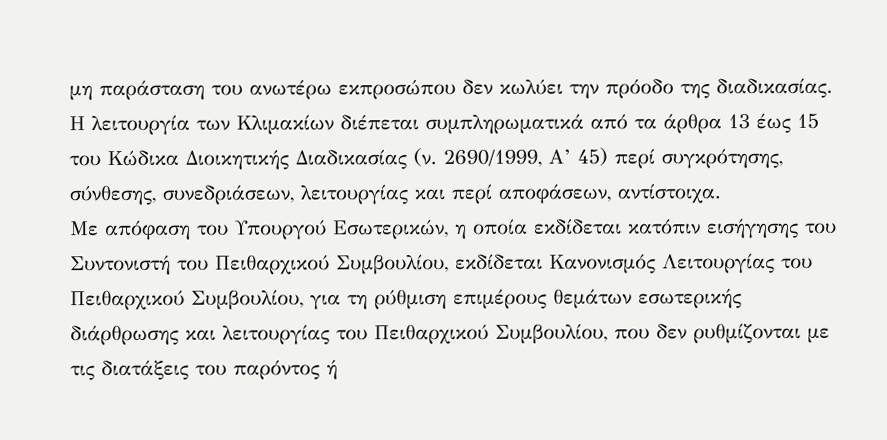μη παράσταση του ανωτέρω εκπροσώπου δεν κωλύει την πρόοδο της διαδικασίας.
Η λειτουργία των Κλιμακίων διέπεται συμπληρωματικά από τα άρθρα 13 έως 15 του Κώδικα Διοικητικής Διαδικασίας (ν. 2690/1999, Α’ 45) περί συγκρότησης, σύνθεσης, συνεδριάσεων, λειτουργίας και περί αποφάσεων, αντίστοιχα.
Με απόφαση του Υπουργού Εσωτερικών, η οποία εκδίδεται κατόπιν εισήγησης του Συντονιστή του Πειθαρχικού Συμβουλίου, εκδίδεται Κανονισμός Λειτουργίας του Πειθαρχικού Συμβουλίου, για τη ρύθμιση επιμέρους θεμάτων εσωτερικής διάρθρωσης και λειτουργίας του Πειθαρχικού Συμβουλίου, που δεν ρυθμίζονται με τις διατάξεις του παρόντος ή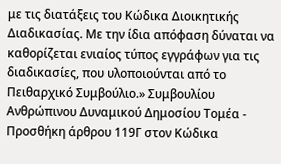με τις διατάξεις του Κώδικα Διοικητικής Διαδικασίας. Με την ίδια απόφαση δύναται να καθορίζεται ενιαίος τύπος εγγράφων για τις διαδικασίες, που υλοποιούνται από το Πειθαρχικό Συμβούλιο.» Συμβουλίου Ανθρώπινου Δυναμικού Δημοσίου Τομέα - Προσθήκη άρθρου 119Γ στον Κώδικα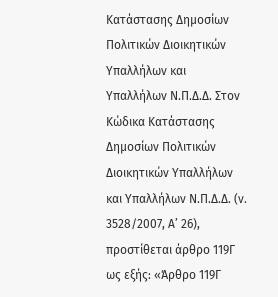Κατάστασης Δημοσίων Πολιτικών Διοικητικών Υπαλλήλων και Υπαλλήλων Ν.Π.Δ.Δ. Στον Κώδικα Κατάστασης Δημοσίων Πολιτικών Διοικητικών Υπαλλήλων και Υπαλλήλων Ν.Π.Δ.Δ. (ν. 3528/2007, Α’ 26), προστίθεται άρθρο 119Γ ως εξής: «Άρθρο 119Γ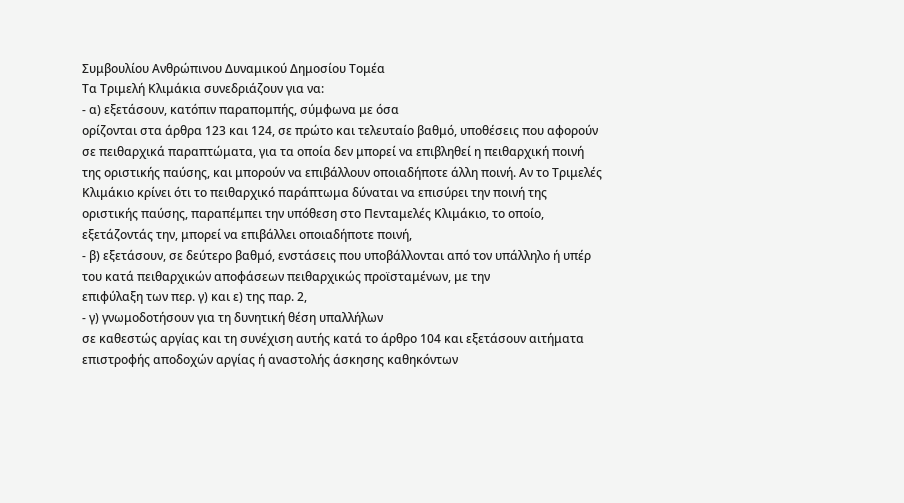Συμβουλίου Ανθρώπινου Δυναμικού Δημοσίου Τομέα
Τα Τριμελή Κλιμάκια συνεδριάζουν για να:
- α) εξετάσουν, κατόπιν παραπομπής, σύμφωνα με όσα
ορίζονται στα άρθρα 123 και 124, σε πρώτο και τελευταίο βαθμό, υποθέσεις που αφορούν σε πειθαρχικά παραπτώματα, για τα οποία δεν μπορεί να επιβληθεί η πειθαρχική ποινή της οριστικής παύσης, και μπορούν να επιβάλλουν οποιαδήποτε άλλη ποινή. Αν το Τριμελές Κλιμάκιο κρίνει ότι το πειθαρχικό παράπτωμα δύναται να επισύρει την ποινή της οριστικής παύσης, παραπέμπει την υπόθεση στο Πενταμελές Κλιμάκιο, το οποίο, εξετάζοντάς την, μπορεί να επιβάλλει οποιαδήποτε ποινή,
- β) εξετάσουν, σε δεύτερο βαθμό, ενστάσεις που υποβάλλονται από τον υπάλληλο ή υπέρ του κατά πειθαρχικών αποφάσεων πειθαρχικώς προϊσταμένων, με την
επιφύλαξη των περ. γ) και ε) της παρ. 2,
- γ) γνωμοδοτήσουν για τη δυνητική θέση υπαλλήλων
σε καθεστώς αργίας και τη συνέχιση αυτής κατά το άρθρο 104 και εξετάσουν αιτήματα επιστροφής αποδοχών αργίας ή αναστολής άσκησης καθηκόντων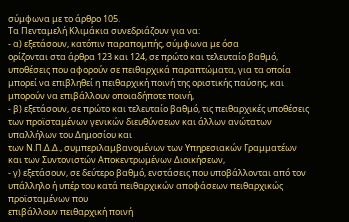σύμφωνα με το άρθρο 105.
Τα Πενταμελή Κλιμάκια συνεδριάζουν για να:
- α) εξετάσουν, κατόπιν παραπομπής, σύμφωνα με όσα
ορίζονται στα άρθρα 123 και 124, σε πρώτο και τελευταίο βαθμό, υποθέσεις που αφορούν σε πειθαρχικά παραπτώματα, για τα οποία μπορεί να επιβληθεί η πειθαρχική ποινή της οριστικής παύσης, και μπορούν να επιβάλλουν οποιαδήποτε ποινή,
- β) εξετάσουν, σε πρώτο και τελευταίο βαθμό, τις πειθαρχικές υποθέσεις των προϊσταμένων γενικών διευθύνσεων και άλλων ανώτατων υπαλλήλων του Δημοσίου και
των Ν.Π.Δ.Δ., συμπεριλαμβανομένων των Υπηρεσιακών Γραμματέων και των Συντονιστών Αποκεντρωμένων Διοικήσεων,
- γ) εξετάσουν, σε δεύτερο βαθμό, ενστάσεις που υποβάλλονται από τον υπάλληλο ή υπέρ του κατά πειθαρχικών αποφάσεων πειθαρχικώς προϊσταμένων που
επιβάλλουν πειθαρχική ποινή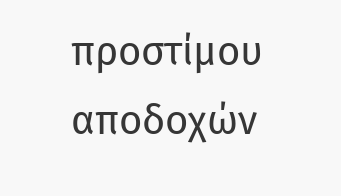προστίμου αποδοχών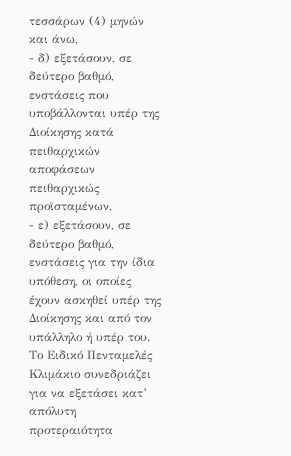τεσσάρων (4) μηνών και άνω,
- δ) εξετάσουν, σε δεύτερο βαθμό, ενστάσεις που υποβάλλονται υπέρ της Διοίκησης κατά πειθαρχικών αποφάσεων πειθαρχικώς προϊσταμένων,
- ε) εξετάσουν, σε δεύτερο βαθμό, ενστάσεις για την ίδια
υπόθεση, οι οποίες έχουν ασκηθεί υπέρ της Διοίκησης και από τον υπάλληλο ή υπέρ του.
Το Ειδικό Πενταμελές Κλιμάκιο συνεδριάζει για να εξετάσει κατ’ απόλυτη προτεραιότητα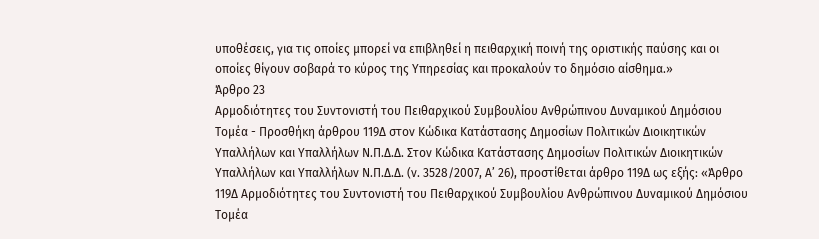υποθέσεις, για τις οποίες μπορεί να επιβληθεί η πειθαρχική ποινή της οριστικής παύσης και οι οποίες θίγουν σοβαρά το κύρος της Υπηρεσίας και προκαλούν το δημόσιο αίσθημα.»
Άρθρο 23
Αρμοδιότητες του Συντονιστή του Πειθαρχικού Συμβουλίου Ανθρώπινου Δυναμικού Δημόσιου Τομέα - Προσθήκη άρθρου 119Δ στον Κώδικα Κατάστασης Δημοσίων Πολιτικών Διοικητικών Υπαλλήλων και Υπαλλήλων Ν.Π.Δ.Δ. Στον Κώδικα Κατάστασης Δημοσίων Πολιτικών Διοικητικών Υπαλλήλων και Υπαλλήλων Ν.Π.Δ.Δ. (ν. 3528/2007, Α’ 26), προστίθεται άρθρο 119Δ ως εξής: «Άρθρο 119Δ Αρμοδιότητες του Συντονιστή του Πειθαρχικού Συμβουλίου Ανθρώπινου Δυναμικού Δημόσιου Τομέα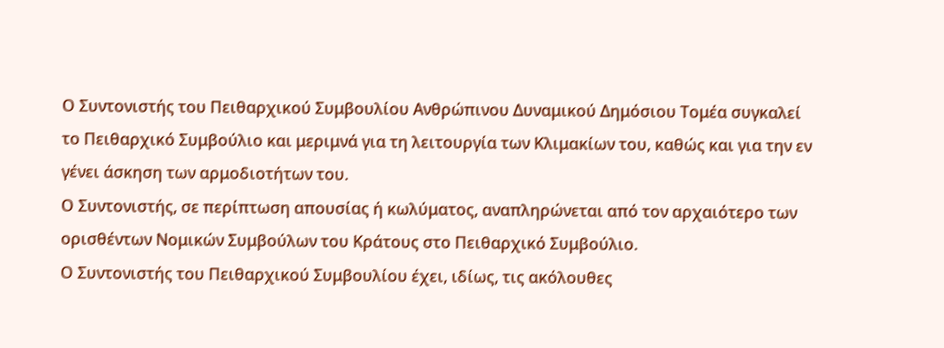Ο Συντονιστής του Πειθαρχικού Συμβουλίου Ανθρώπινου Δυναμικού Δημόσιου Τομέα συγκαλεί το Πειθαρχικό Συμβούλιο και μεριμνά για τη λειτουργία των Κλιμακίων του, καθώς και για την εν γένει άσκηση των αρμοδιοτήτων του.
Ο Συντονιστής, σε περίπτωση απουσίας ή κωλύματος, αναπληρώνεται από τον αρχαιότερο των ορισθέντων Νομικών Συμβούλων του Κράτους στο Πειθαρχικό Συμβούλιο.
Ο Συντονιστής του Πειθαρχικού Συμβουλίου έχει, ιδίως, τις ακόλουθες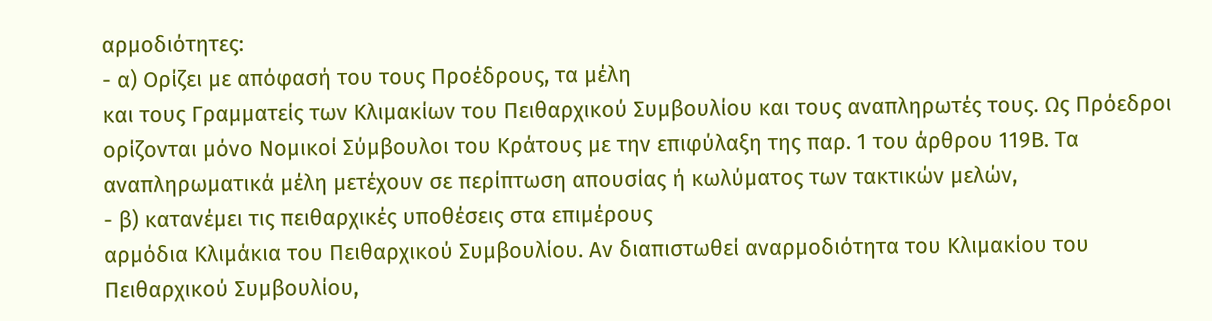αρμοδιότητες:
- α) Ορίζει με απόφασή του τους Προέδρους, τα μέλη
και τους Γραμματείς των Κλιμακίων του Πειθαρχικού Συμβουλίου και τους αναπληρωτές τους. Ως Πρόεδροι ορίζονται μόνο Νομικοί Σύμβουλοι του Κράτους με την επιφύλαξη της παρ. 1 του άρθρου 119Β. Τα αναπληρωματικά μέλη μετέχουν σε περίπτωση απουσίας ή κωλύματος των τακτικών μελών,
- β) κατανέμει τις πειθαρχικές υποθέσεις στα επιμέρους
αρμόδια Κλιμάκια του Πειθαρχικού Συμβουλίου. Αν διαπιστωθεί αναρμοδιότητα του Κλιμακίου του Πειθαρχικού Συμβουλίου,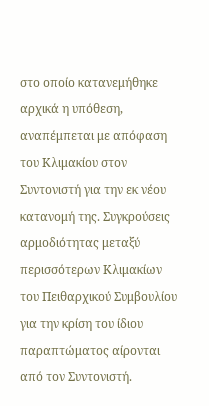στο οποίο κατανεμήθηκε αρχικά η υπόθεση, αναπέμπεται με απόφαση του Κλιμακίου στον Συντονιστή για την εκ νέου κατανομή της. Συγκρούσεις αρμοδιότητας μεταξύ περισσότερων Κλιμακίων του Πειθαρχικού Συμβουλίου για την κρίση του ίδιου παραπτώματος αίρονται από τον Συντονιστή.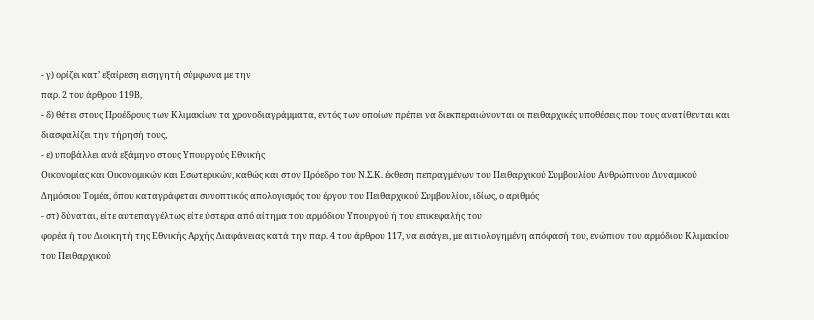- γ) ορίζει κατ’ εξαίρεση εισηγητή σύμφωνα με την
παρ. 2 του άρθρου 119Β,
- δ) θέτει στους Προέδρους των Κλιμακίων τα χρονοδιαγράμματα, εντός των οποίων πρέπει να διεκπεραιώνονται οι πειθαρχικές υποθέσεις που τους ανατίθενται και
διασφαλίζει την τήρησή τους,
- ε) υποβάλλει ανά εξάμηνο στους Υπουργούς Εθνικής
Οικονομίας και Οικονομικών και Εσωτερικών, καθώς και στον Πρόεδρο του Ν.Σ.Κ. έκθεση πεπραγμένων του Πειθαρχικού Συμβουλίου Ανθρώπινου Δυναμικού Δημόσιου Τομέα, όπου καταγράφεται συνοπτικός απολογισμός του έργου του Πειθαρχικού Συμβουλίου, ιδίως, ο αριθμός
- στ) δύναται, είτε αυτεπαγγέλτως είτε ύστερα από αίτημα του αρμόδιου Υπουργού ή του επικεφαλής του
φορέα ή του Διοικητή της Εθνικής Αρχής Διαφάνειας κατά την παρ. 4 του άρθρου 117, να εισάγει, με αιτιολογημένη απόφασή του, ενώπιον του αρμόδιου Κλιμακίου του Πειθαρχικού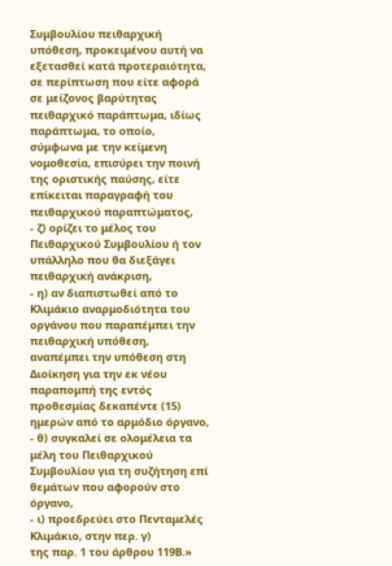Συμβουλίου πειθαρχική υπόθεση, προκειμένου αυτή να εξετασθεί κατά προτεραιότητα, σε περίπτωση που είτε αφορά σε μείζονος βαρύτητας πειθαρχικό παράπτωμα, ιδίως παράπτωμα, το οποίο, σύμφωνα με την κείμενη νομοθεσία, επισύρει την ποινή της οριστικής παύσης, είτε επίκειται παραγραφή του πειθαρχικού παραπτώματος,
- ζ) ορίζει το μέλος του Πειθαρχικού Συμβουλίου ή τον
υπάλληλο που θα διεξάγει πειθαρχική ανάκριση,
- η) αν διαπιστωθεί από το Κλιμάκιο αναρμοδιότητα του
οργάνου που παραπέμπει την πειθαρχική υπόθεση, αναπέμπει την υπόθεση στη Διοίκηση για την εκ νέου παραπομπή της εντός προθεσμίας δεκαπέντε (15) ημερών από το αρμόδιο όργανο,
- θ) συγκαλεί σε ολομέλεια τα μέλη του Πειθαρχικού
Συμβουλίου για τη συζήτηση επί θεμάτων που αφορούν στο όργανο,
- ι) προεδρεύει στο Πενταμελές Κλιμάκιο, στην περ. γ)
της παρ. 1 του άρθρου 119Β.»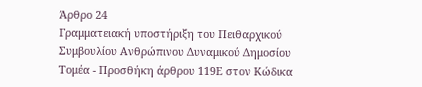Άρθρο 24
Γραμματειακή υποστήριξη του Πειθαρχικού Συμβουλίου Ανθρώπινου Δυναμικού Δημοσίου Τομέα - Προσθήκη άρθρου 119Ε στον Κώδικα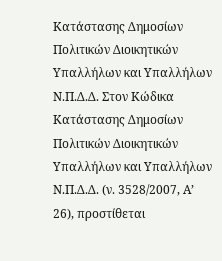Κατάστασης Δημοσίων Πολιτικών Διοικητικών Υπαλλήλων και Υπαλλήλων Ν.Π.Δ.Δ. Στον Κώδικα Κατάστασης Δημοσίων Πολιτικών Διοικητικών Υπαλλήλων και Υπαλλήλων Ν.Π.Δ.Δ. (ν. 3528/2007, Α’ 26), προστίθεται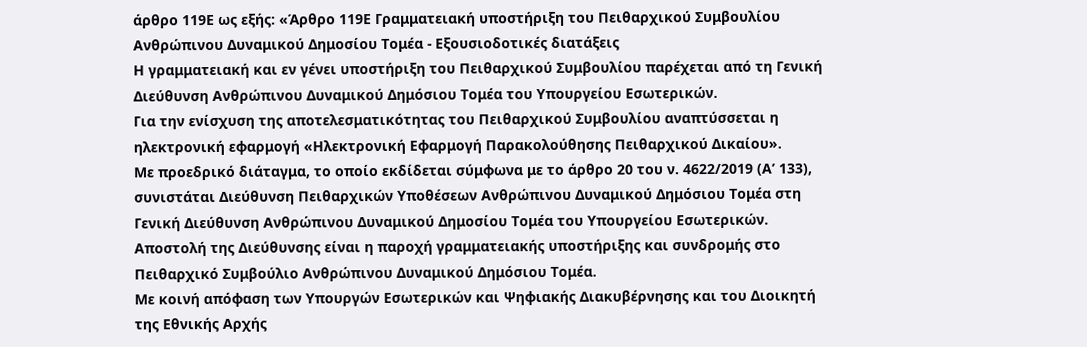άρθρο 119Ε ως εξής: «Άρθρο 119Ε Γραμματειακή υποστήριξη του Πειθαρχικού Συμβουλίου Ανθρώπινου Δυναμικού Δημοσίου Τομέα - Εξουσιοδοτικές διατάξεις
Η γραμματειακή και εν γένει υποστήριξη του Πειθαρχικού Συμβουλίου παρέχεται από τη Γενική Διεύθυνση Ανθρώπινου Δυναμικού Δημόσιου Τομέα του Υπουργείου Εσωτερικών.
Για την ενίσχυση της αποτελεσματικότητας του Πειθαρχικού Συμβουλίου αναπτύσσεται η ηλεκτρονική εφαρμογή «Ηλεκτρονική Εφαρμογή Παρακολούθησης Πειθαρχικού Δικαίου».
Με προεδρικό διάταγμα, το οποίο εκδίδεται σύμφωνα με το άρθρο 20 του ν. 4622/2019 (Α’ 133), συνιστάται Διεύθυνση Πειθαρχικών Υποθέσεων Ανθρώπινου Δυναμικού Δημόσιου Τομέα στη Γενική Διεύθυνση Ανθρώπινου Δυναμικού Δημοσίου Τομέα του Υπουργείου Εσωτερικών. Αποστολή της Διεύθυνσης είναι η παροχή γραμματειακής υποστήριξης και συνδρομής στο Πειθαρχικό Συμβούλιο Ανθρώπινου Δυναμικού Δημόσιου Τομέα.
Με κοινή απόφαση των Υπουργών Εσωτερικών και Ψηφιακής Διακυβέρνησης και του Διοικητή της Εθνικής Αρχής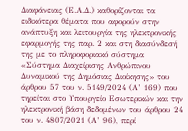Διαφάνειας (Ε.Α.Δ.) καθορίζονται τα ειδικότερα θέματα που αφορούν στην ανάπτυξη και λειτουργία της ηλεκτρονικής εφαρμογής της παρ. 2 και στη διασύνδεσή της με το πληροφοριακό σύστημα «Σύστημα Διαχείρισης Ανθρώπινου Δυναμικού της Δημόσιας Διοίκησης» του άρθρου 57 του ν. 5149/2024 (Α’ 169) που τηρείται στο Υπουργείο Εσωτερικών και την ηλεκτρονική βάση δεδομένων του άρθρου 24 του ν. 4807/2021 (Α’ 96), περί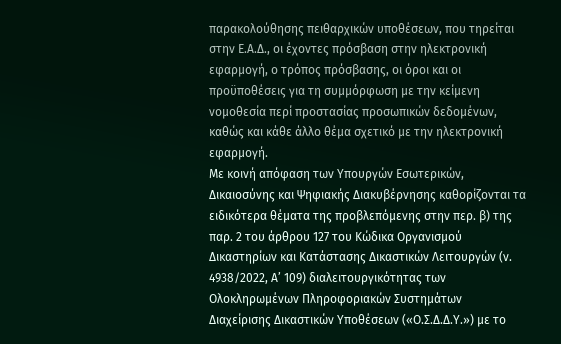παρακολούθησης πειθαρχικών υποθέσεων, που τηρείται στην Ε.Α.Δ., οι έχοντες πρόσβαση στην ηλεκτρονική εφαρμογή, ο τρόπος πρόσβασης, οι όροι και οι προϋποθέσεις για τη συμμόρφωση με την κείμενη νομοθεσία περί προστασίας προσωπικών δεδομένων, καθώς και κάθε άλλο θέμα σχετικό με την ηλεκτρονική εφαρμογή.
Με κοινή απόφαση των Υπουργών Εσωτερικών, Δικαιοσύνης και Ψηφιακής Διακυβέρνησης καθορίζονται τα ειδικότερα θέματα της προβλεπόμενης στην περ. β) της παρ. 2 του άρθρου 127 του Κώδικα Οργανισμού Δικαστηρίων και Κατάστασης Δικαστικών Λειτουργών (ν. 4938/2022, Α’ 109) διαλειτουργικότητας των Ολοκληρωμένων Πληροφοριακών Συστημάτων Διαχείρισης Δικαστικών Υποθέσεων («Ο.Σ.Δ.Δ.Υ.») με το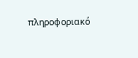πληροφοριακό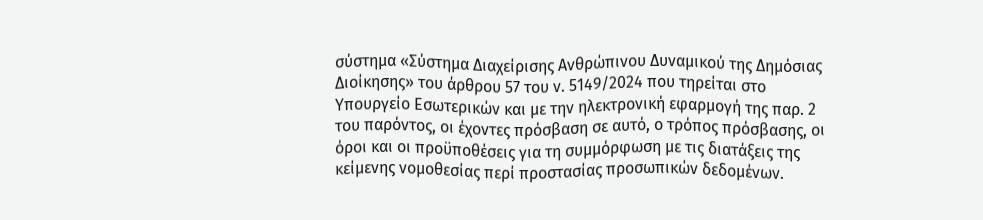σύστημα «Σύστημα Διαχείρισης Ανθρώπινου Δυναμικού της Δημόσιας Διοίκησης» του άρθρου 57 του ν. 5149/2024 που τηρείται στο Υπουργείο Εσωτερικών και με την ηλεκτρονική εφαρμογή της παρ. 2 του παρόντος, οι έχοντες πρόσβαση σε αυτό, ο τρόπος πρόσβασης, οι όροι και οι προϋποθέσεις για τη συμμόρφωση με τις διατάξεις της κείμενης νομοθεσίας περί προστασίας προσωπικών δεδομένων.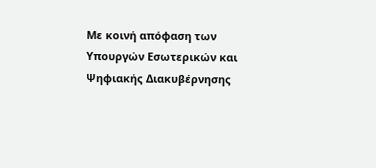Με κοινή απόφαση των Υπουργών Εσωτερικών και Ψηφιακής Διακυβέρνησης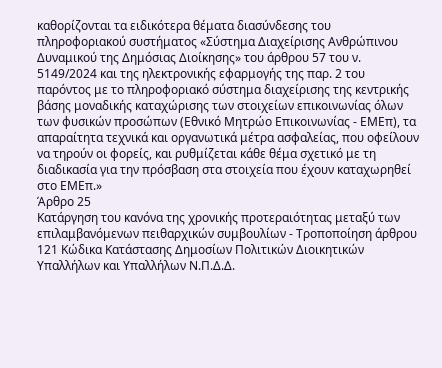καθορίζονται τα ειδικότερα θέματα διασύνδεσης του πληροφοριακού συστήματος «Σύστημα Διαχείρισης Ανθρώπινου Δυναμικού της Δημόσιας Διοίκησης» του άρθρου 57 του ν. 5149/2024 και της ηλεκτρονικής εφαρμογής της παρ. 2 του παρόντος με το πληροφοριακό σύστημα διαχείρισης της κεντρικής βάσης μοναδικής καταχώρισης των στοιχείων επικοινωνίας όλων των φυσικών προσώπων (Εθνικό Μητρώο Επικοινωνίας - ΕΜΕπ), τα απαραίτητα τεχνικά και οργανωτικά μέτρα ασφαλείας, που οφείλουν να τηρούν οι φορείς, και ρυθμίζεται κάθε θέμα σχετικό με τη διαδικασία για την πρόσβαση στα στοιχεία που έχουν καταχωρηθεί στο ΕΜΕπ.»
Άρθρο 25
Κατάργηση του κανόνα της χρονικής προτεραιότητας μεταξύ των επιλαμβανόμενων πειθαρχικών συμβουλίων - Τροποποίηση άρθρου 121 Κώδικα Κατάστασης Δημοσίων Πολιτικών Διοικητικών Υπαλλήλων και Υπαλλήλων Ν.Π.Δ.Δ.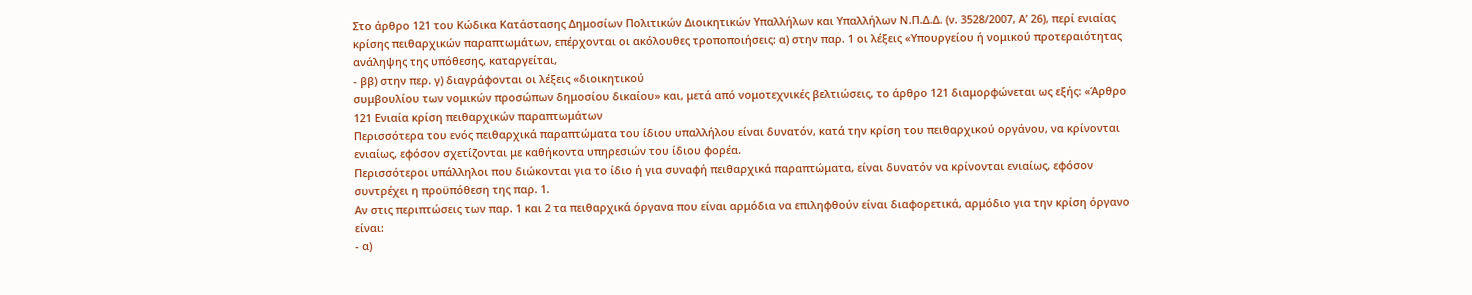Στο άρθρο 121 του Κώδικα Κατάστασης Δημοσίων Πολιτικών Διοικητικών Υπαλλήλων και Υπαλλήλων Ν.Π.Δ.Δ. (ν. 3528/2007, Α’ 26), περί ενιαίας κρίσης πειθαρχικών παραπτωμάτων, επέρχονται οι ακόλουθες τροποποιήσεις: α) στην παρ. 1 οι λέξεις «Υπουργείου ή νομικού προτεραιότητας ανάληψης της υπόθεσης, καταργείται,
- ββ) στην περ. γ) διαγράφονται οι λέξεις «διοικητικού
συμβουλίου των νομικών προσώπων δημοσίου δικαίου» και, μετά από νομοτεχνικές βελτιώσεις, το άρθρο 121 διαμορφώνεται ως εξής: «Άρθρο 121 Ενιαία κρίση πειθαρχικών παραπτωμάτων
Περισσότερα του ενός πειθαρχικά παραπτώματα του ίδιου υπαλλήλου είναι δυνατόν, κατά την κρίση του πειθαρχικού οργάνου, να κρίνονται ενιαίως, εφόσον σχετίζονται με καθήκοντα υπηρεσιών του ίδιου φορέα.
Περισσότεροι υπάλληλοι που διώκονται για το ίδιο ή για συναφή πειθαρχικά παραπτώματα, είναι δυνατόν να κρίνονται ενιαίως, εφόσον συντρέχει η προϋπόθεση της παρ. 1.
Αν στις περιπτώσεις των παρ. 1 και 2 τα πειθαρχικά όργανα που είναι αρμόδια να επιληφθούν είναι διαφορετικά, αρμόδιο για την κρίση όργανο είναι:
- α)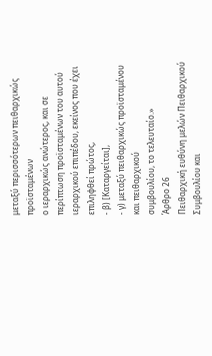μεταξύ περισσότερων πειθαρχικώς προϊσταμένων
ο ιεραρχικώς ανώτερος, και σε περίπτωση προϊσταμένων του αυτού ιεραρχικού επιπέδου, εκείνος που έχει επιληφθεί πρώτος,
- β) [Καταργείται],
- γ) μεταξύ πειθαρχικώς προϊσταμένου και πειθαρχικού
συμβουλίου, το τελευταίο.»
Άρθρο 26
Πειθαρχική ευθύνη μελών Πειθαρχικού Συμβουλίου και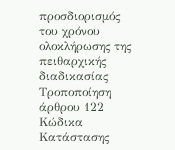προσδιορισμός του χρόνου ολοκλήρωσης της πειθαρχικής διαδικασίας Τροποποίηση άρθρου 122 Κώδικα Κατάστασης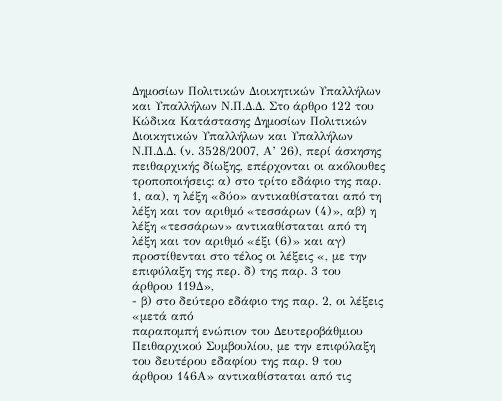Δημοσίων Πολιτικών Διοικητικών Υπαλλήλων και Υπαλλήλων Ν.Π.Δ.Δ. Στο άρθρο 122 του Κώδικα Κατάστασης Δημοσίων Πολιτικών Διοικητικών Υπαλλήλων και Υπαλλήλων Ν.Π.Δ.Δ. (ν. 3528/2007, Α’ 26), περί άσκησης πειθαρχικής δίωξης, επέρχονται οι ακόλουθες τροποποιήσεις: α) στο τρίτο εδάφιο της παρ. 1, αα), η λέξη «δύο» αντικαθίσταται από τη λέξη και τον αριθμό «τεσσάρων (4)», αβ) η λέξη «τεσσάρων» αντικαθίσταται από τη λέξη και τον αριθμό «έξι (6)» και αγ) προστίθενται στο τέλος οι λέξεις «, με την επιφύλαξη της περ. δ) της παρ. 3 του άρθρου 119Δ»,
- β) στο δεύτερο εδάφιο της παρ. 2, οι λέξεις «μετά από
παραπομπή ενώπιον του Δευτεροβάθμιου Πειθαρχικού Συμβουλίου, με την επιφύλαξη του δευτέρου εδαφίου της παρ. 9 του άρθρου 146Α» αντικαθίσταται από τις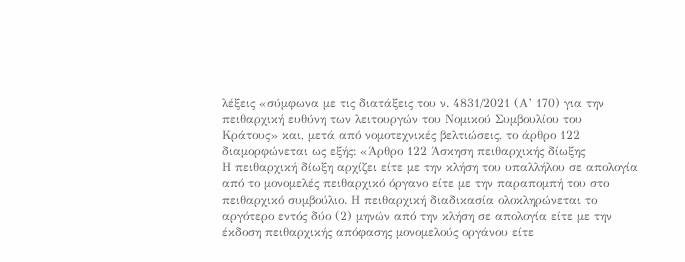λέξεις «σύμφωνα με τις διατάξεις του ν. 4831/2021 (Α’ 170) για την πειθαρχική ευθύνη των λειτουργών του Νομικού Συμβουλίου του Κράτους» και, μετά από νομοτεχνικές βελτιώσεις, το άρθρο 122 διαμορφώνεται ως εξής: «Άρθρο 122 Άσκηση πειθαρχικής δίωξης
Η πειθαρχική δίωξη αρχίζει είτε με την κλήση του υπαλλήλου σε απολογία από το μονομελές πειθαρχικό όργανο είτε με την παραπομπή του στο πειθαρχικό συμβούλιο. Η πειθαρχική διαδικασία ολοκληρώνεται το αργότερο εντός δύο (2) μηνών από την κλήση σε απολογία είτε με την έκδοση πειθαρχικής απόφασης μονομελούς οργάνου είτε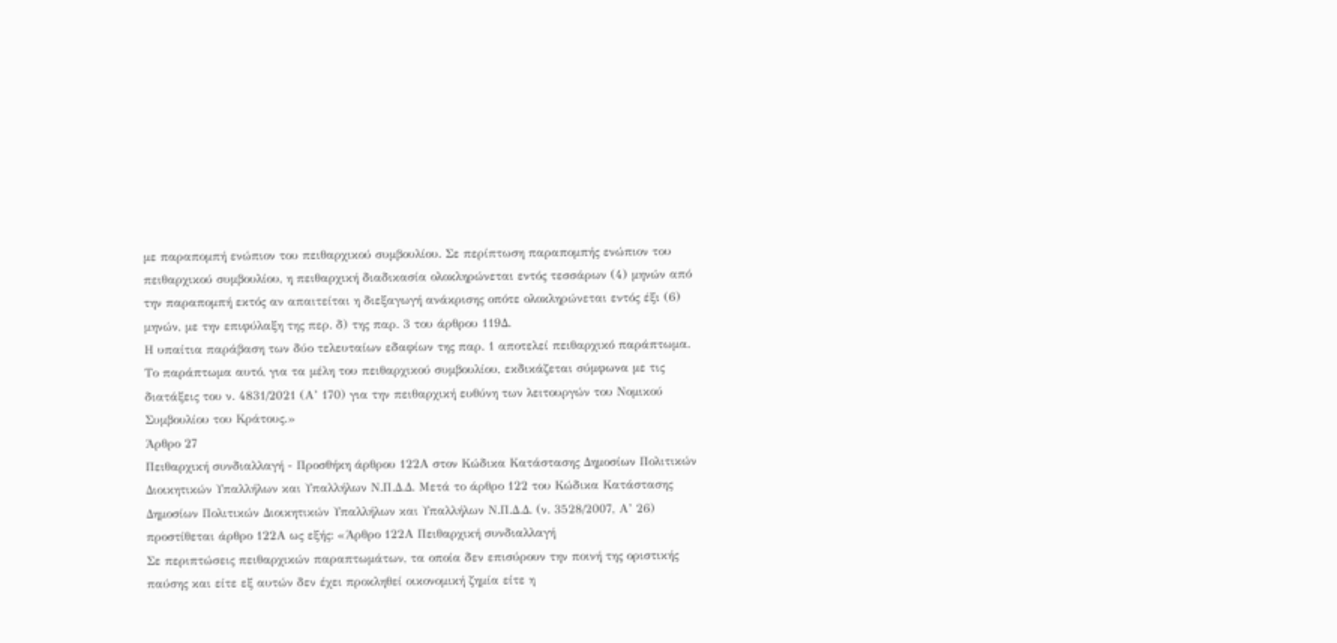με παραπομπή ενώπιον του πειθαρχικού συμβουλίου. Σε περίπτωση παραπομπής ενώπιον του πειθαρχικού συμβουλίου, η πειθαρχική διαδικασία ολοκληρώνεται εντός τεσσάρων (4) μηνών από την παραπομπή εκτός αν απαιτείται η διεξαγωγή ανάκρισης οπότε ολοκληρώνεται εντός έξι (6) μηνών, με την επιφύλαξη της περ. δ) της παρ. 3 του άρθρου 119Δ.
Η υπαίτια παράβαση των δύο τελευταίων εδαφίων της παρ. 1 αποτελεί πειθαρχικό παράπτωμα. Το παράπτωμα αυτό, για τα μέλη του πειθαρχικού συμβουλίου, εκδικάζεται σύμφωνα με τις διατάξεις του ν. 4831/2021 (Α’ 170) για την πειθαρχική ευθύνη των λειτουργών του Νομικού Συμβουλίου του Κράτους.»
Άρθρο 27
Πειθαρχική συνδιαλλαγή - Προσθήκη άρθρου 122Α στον Κώδικα Κατάστασης Δημοσίων Πολιτικών Διοικητικών Υπαλλήλων και Υπαλλήλων Ν.Π.Δ.Δ. Μετά το άρθρο 122 του Κώδικα Κατάστασης Δημοσίων Πολιτικών Διοικητικών Υπαλλήλων και Υπαλλήλων Ν.Π.Δ.Δ. (ν. 3528/2007, Α’ 26) προστίθεται άρθρο 122Α ως εξής: «Άρθρο 122Α Πειθαρχική συνδιαλλαγή
Σε περιπτώσεις πειθαρχικών παραπτωμάτων, τα οποία δεν επισύρουν την ποινή της οριστικής παύσης και είτε εξ αυτών δεν έχει προκληθεί οικονομική ζημία είτε η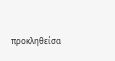προκληθείσα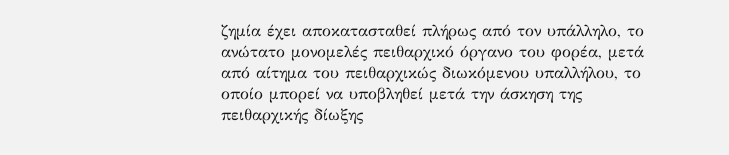ζημία έχει αποκατασταθεί πλήρως από τον υπάλληλο, το ανώτατο μονομελές πειθαρχικό όργανο του φορέα, μετά από αίτημα του πειθαρχικώς διωκόμενου υπαλλήλου, το οποίο μπορεί να υποβληθεί μετά την άσκηση της πειθαρχικής δίωξης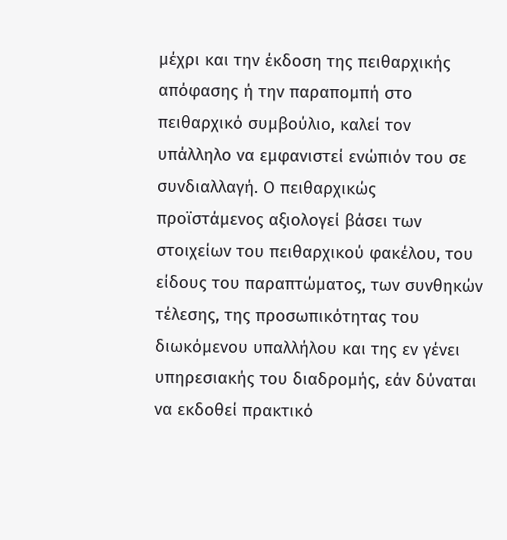μέχρι και την έκδοση της πειθαρχικής απόφασης ή την παραπομπή στο πειθαρχικό συμβούλιο, καλεί τον υπάλληλο να εμφανιστεί ενώπιόν του σε συνδιαλλαγή. Ο πειθαρχικώς προϊστάμενος αξιολογεί βάσει των στοιχείων του πειθαρχικού φακέλου, του είδους του παραπτώματος, των συνθηκών τέλεσης, της προσωπικότητας του διωκόμενου υπαλλήλου και της εν γένει υπηρεσιακής του διαδρομής, εάν δύναται να εκδοθεί πρακτικό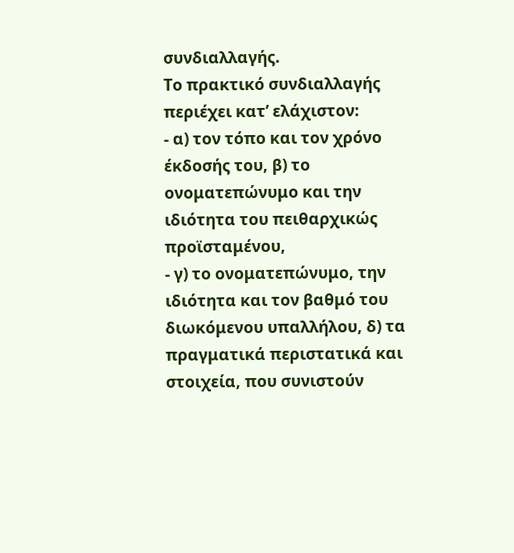συνδιαλλαγής.
Το πρακτικό συνδιαλλαγής περιέχει κατ’ ελάχιστον:
- α) τον τόπο και τον χρόνο έκδοσής του, β) το ονοματεπώνυμο και την ιδιότητα του πειθαρχικώς προϊσταμένου,
- γ) το ονοματεπώνυμο, την ιδιότητα και τον βαθμό του
διωκόμενου υπαλλήλου, δ) τα πραγματικά περιστατικά και στοιχεία, που συνιστούν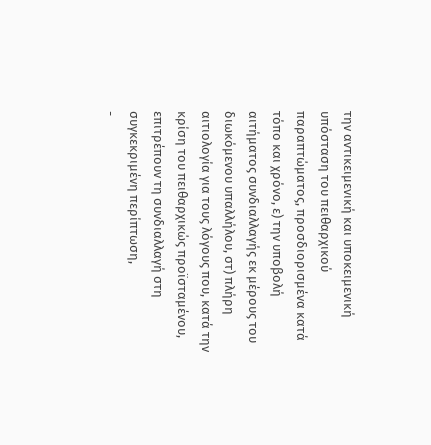την αντικειμενική και υποκειμενική υπόσταση του πειθαρχικού παραπτώματος, προσδιορισμένα κατά τόπο και χρόνο, ε) την υποβολή αιτήματος συνδιαλλαγής εκ μέρους του διωκόμενου υπαλλήλου, στ) πλήρη αιτιολογία για τους λόγους που, κατά την κρίση του πειθαρχικώς προϊσταμένου, επιτρέπουν τη συνδιαλλαγή στη συγκεκριμένη περίπτωση,
-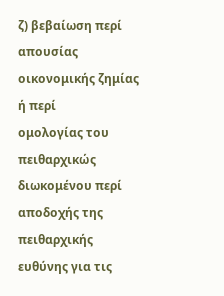ζ) βεβαίωση περί απουσίας οικονομικής ζημίας ή περί
ομολογίας του πειθαρχικώς διωκομένου περί αποδοχής της πειθαρχικής ευθύνης για τις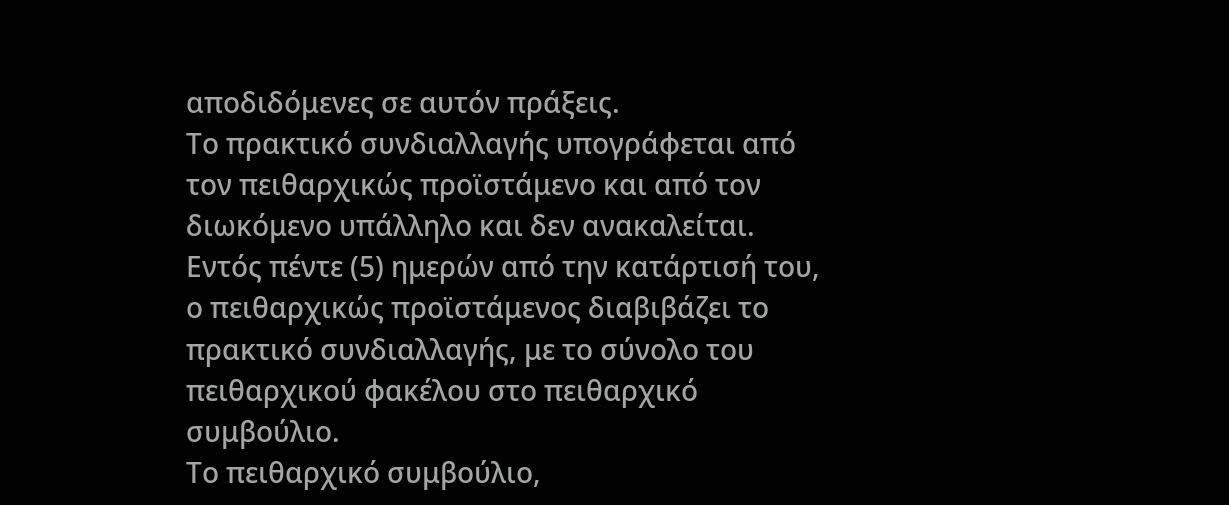αποδιδόμενες σε αυτόν πράξεις.
Το πρακτικό συνδιαλλαγής υπογράφεται από τον πειθαρχικώς προϊστάμενο και από τον διωκόμενο υπάλληλο και δεν ανακαλείται. Εντός πέντε (5) ημερών από την κατάρτισή του, ο πειθαρχικώς προϊστάμενος διαβιβάζει το πρακτικό συνδιαλλαγής, με το σύνολο του πειθαρχικού φακέλου στο πειθαρχικό συμβούλιο.
Το πειθαρχικό συμβούλιο,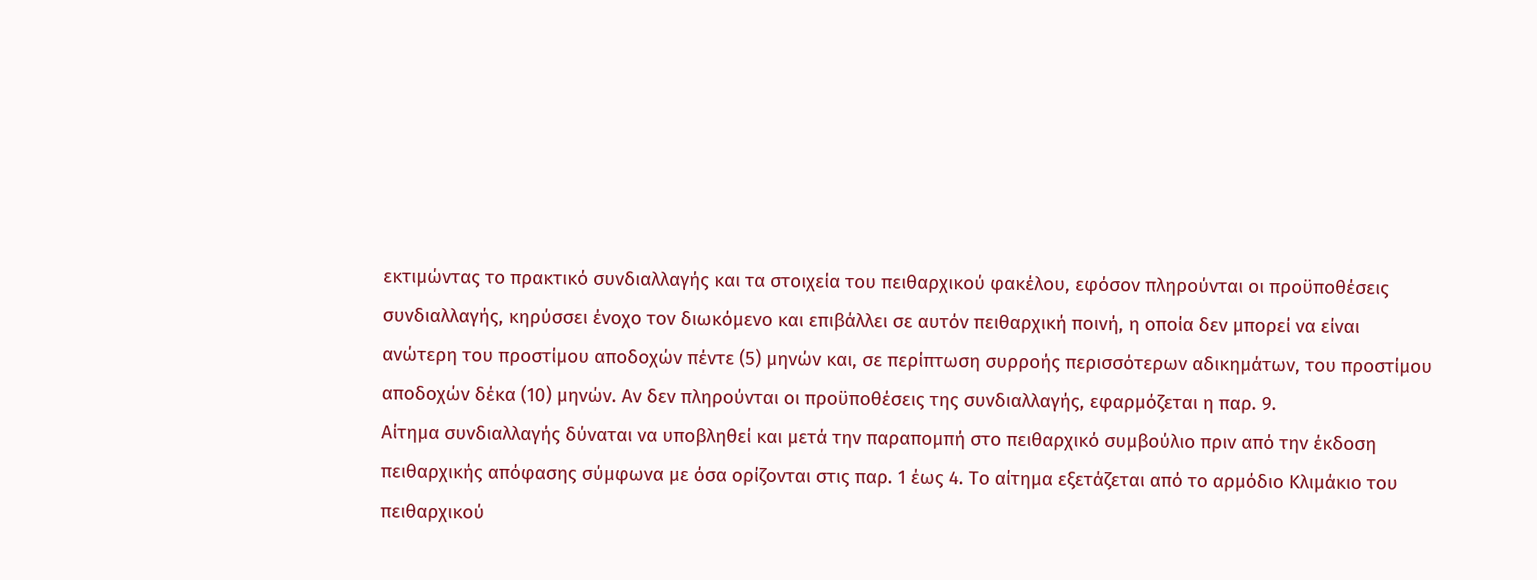εκτιμώντας το πρακτικό συνδιαλλαγής και τα στοιχεία του πειθαρχικού φακέλου, εφόσον πληρούνται οι προϋποθέσεις συνδιαλλαγής, κηρύσσει ένοχο τον διωκόμενο και επιβάλλει σε αυτόν πειθαρχική ποινή, η οποία δεν μπορεί να είναι ανώτερη του προστίμου αποδοχών πέντε (5) μηνών και, σε περίπτωση συρροής περισσότερων αδικημάτων, του προστίμου αποδοχών δέκα (10) μηνών. Αν δεν πληρούνται οι προϋποθέσεις της συνδιαλλαγής, εφαρμόζεται η παρ. 9.
Αίτημα συνδιαλλαγής δύναται να υποβληθεί και μετά την παραπομπή στο πειθαρχικό συμβούλιο πριν από την έκδοση πειθαρχικής απόφασης σύμφωνα με όσα ορίζονται στις παρ. 1 έως 4. Το αίτημα εξετάζεται από το αρμόδιο Κλιμάκιο του πειθαρχικού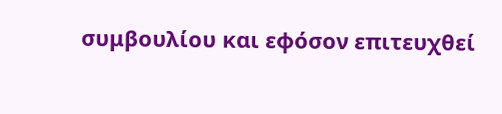συμβουλίου και εφόσον επιτευχθεί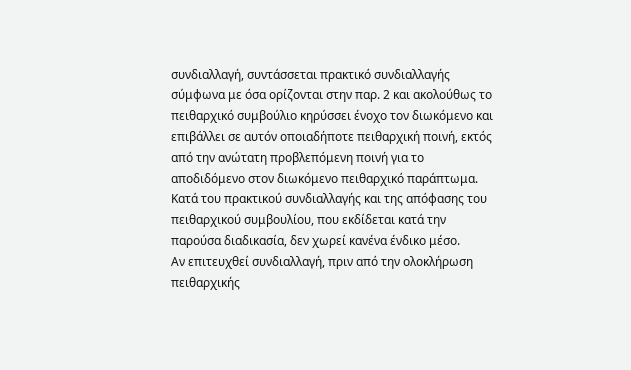συνδιαλλαγή, συντάσσεται πρακτικό συνδιαλλαγής σύμφωνα με όσα ορίζονται στην παρ. 2 και ακολούθως το πειθαρχικό συμβούλιο κηρύσσει ένοχο τον διωκόμενο και επιβάλλει σε αυτόν οποιαδήποτε πειθαρχική ποινή, εκτός από την ανώτατη προβλεπόμενη ποινή για το αποδιδόμενο στον διωκόμενο πειθαρχικό παράπτωμα.
Κατά του πρακτικού συνδιαλλαγής και της απόφασης του πειθαρχικού συμβουλίου, που εκδίδεται κατά την παρούσα διαδικασία, δεν χωρεί κανένα ένδικο μέσο.
Αν επιτευχθεί συνδιαλλαγή, πριν από την ολοκλήρωση πειθαρχικής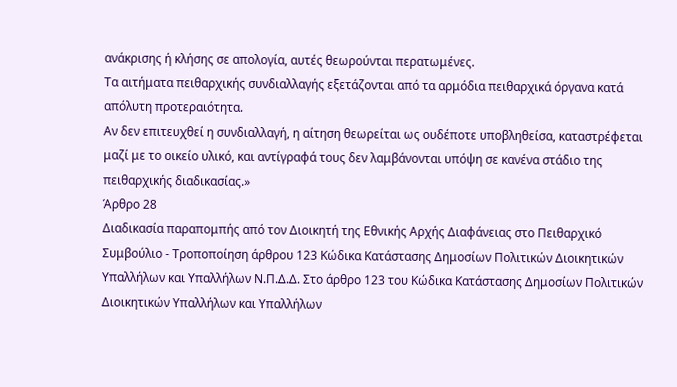ανάκρισης ή κλήσης σε απολογία, αυτές θεωρούνται περατωμένες.
Τα αιτήματα πειθαρχικής συνδιαλλαγής εξετάζονται από τα αρμόδια πειθαρχικά όργανα κατά απόλυτη προτεραιότητα.
Αν δεν επιτευχθεί η συνδιαλλαγή, η αίτηση θεωρείται ως ουδέποτε υποβληθείσα, καταστρέφεται μαζί με το οικείο υλικό, και αντίγραφά τους δεν λαμβάνονται υπόψη σε κανένα στάδιο της πειθαρχικής διαδικασίας.»
Άρθρο 28
Διαδικασία παραπομπής από τον Διοικητή της Εθνικής Αρχής Διαφάνειας στο Πειθαρχικό Συμβούλιο - Τροποποίηση άρθρου 123 Κώδικα Κατάστασης Δημοσίων Πολιτικών Διοικητικών Υπαλλήλων και Υπαλλήλων Ν.Π.Δ.Δ. Στο άρθρο 123 του Κώδικα Κατάστασης Δημοσίων Πολιτικών Διοικητικών Υπαλλήλων και Υπαλλήλων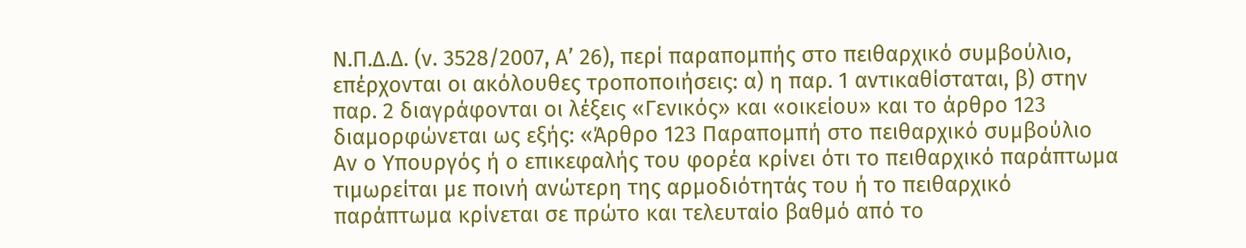Ν.Π.Δ.Δ. (ν. 3528/2007, Α’ 26), περί παραπομπής στο πειθαρχικό συμβούλιο, επέρχονται οι ακόλουθες τροποποιήσεις: α) η παρ. 1 αντικαθίσταται, β) στην παρ. 2 διαγράφονται οι λέξεις «Γενικός» και «οικείου» και το άρθρο 123 διαμορφώνεται ως εξής: «Άρθρο 123 Παραπομπή στο πειθαρχικό συμβούλιο
Αν ο Υπουργός ή ο επικεφαλής του φορέα κρίνει ότι το πειθαρχικό παράπτωμα τιμωρείται με ποινή ανώτερη της αρμοδιότητάς του ή το πειθαρχικό παράπτωμα κρίνεται σε πρώτο και τελευταίο βαθμό από το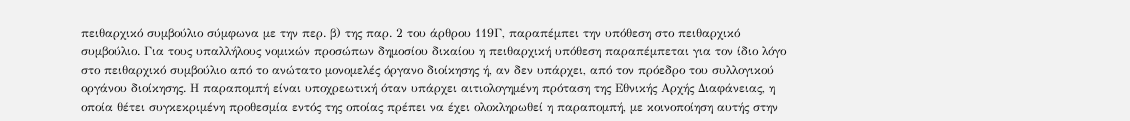πειθαρχικό συμβούλιο σύμφωνα με την περ. β) της παρ. 2 του άρθρου 119Γ, παραπέμπει την υπόθεση στο πειθαρχικό συμβούλιο. Για τους υπαλλήλους νομικών προσώπων δημοσίου δικαίου η πειθαρχική υπόθεση παραπέμπεται για τον ίδιο λόγο στο πειθαρχικό συμβούλιο από το ανώτατο μονομελές όργανο διοίκησης ή, αν δεν υπάρχει, από τον πρόεδρο του συλλογικού οργάνου διοίκησης. Η παραπομπή είναι υποχρεωτική όταν υπάρχει αιτιολογημένη πρόταση της Εθνικής Αρχής Διαφάνειας, η οποία θέτει συγκεκριμένη προθεσμία εντός της οποίας πρέπει να έχει ολοκληρωθεί η παραπομπή, με κοινοποίηση αυτής στην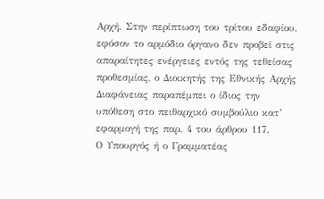Αρχή. Στην περίπτωση του τρίτου εδαφίου, εφόσον το αρμόδιο όργανο δεν προβεί στις απαραίτητες ενέργειες εντός της τεθείσας προθεσμίας, ο Διοικητής της Εθνικής Αρχής Διαφάνειας παραπέμπει ο ίδιος την υπόθεση στο πειθαρχικό συμβούλιο κατ’ εφαρμογή της παρ. 4 του άρθρου 117.
Ο Υπουργός ή ο Γραμματέας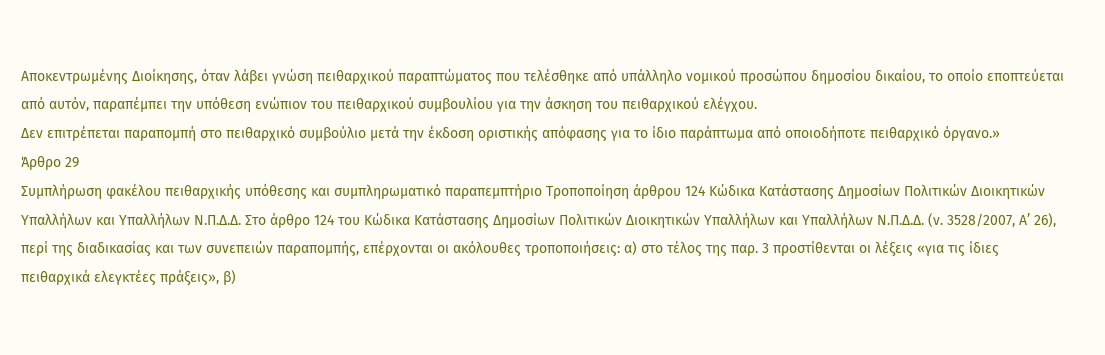Αποκεντρωμένης Διοίκησης, όταν λάβει γνώση πειθαρχικού παραπτώματος που τελέσθηκε από υπάλληλο νομικού προσώπου δημοσίου δικαίου, το οποίο εποπτεύεται από αυτόν, παραπέμπει την υπόθεση ενώπιον του πειθαρχικού συμβουλίου για την άσκηση του πειθαρχικού ελέγχου.
Δεν επιτρέπεται παραπομπή στο πειθαρχικό συμβούλιο μετά την έκδοση οριστικής απόφασης για το ίδιο παράπτωμα από οποιοδήποτε πειθαρχικό όργανο.»
Άρθρο 29
Συμπλήρωση φακέλου πειθαρχικής υπόθεσης και συμπληρωματικό παραπεμπτήριο Τροποποίηση άρθρου 124 Κώδικα Κατάστασης Δημοσίων Πολιτικών Διοικητικών Υπαλλήλων και Υπαλλήλων Ν.Π.Δ.Δ. Στο άρθρο 124 του Κώδικα Κατάστασης Δημοσίων Πολιτικών Διοικητικών Υπαλλήλων και Υπαλλήλων Ν.Π.Δ.Δ. (ν. 3528/2007, Α’ 26), περί της διαδικασίας και των συνεπειών παραπομπής, επέρχονται οι ακόλουθες τροποποιήσεις: α) στο τέλος της παρ. 3 προστίθενται οι λέξεις «για τις ίδιες πειθαρχικά ελεγκτέες πράξεις», β)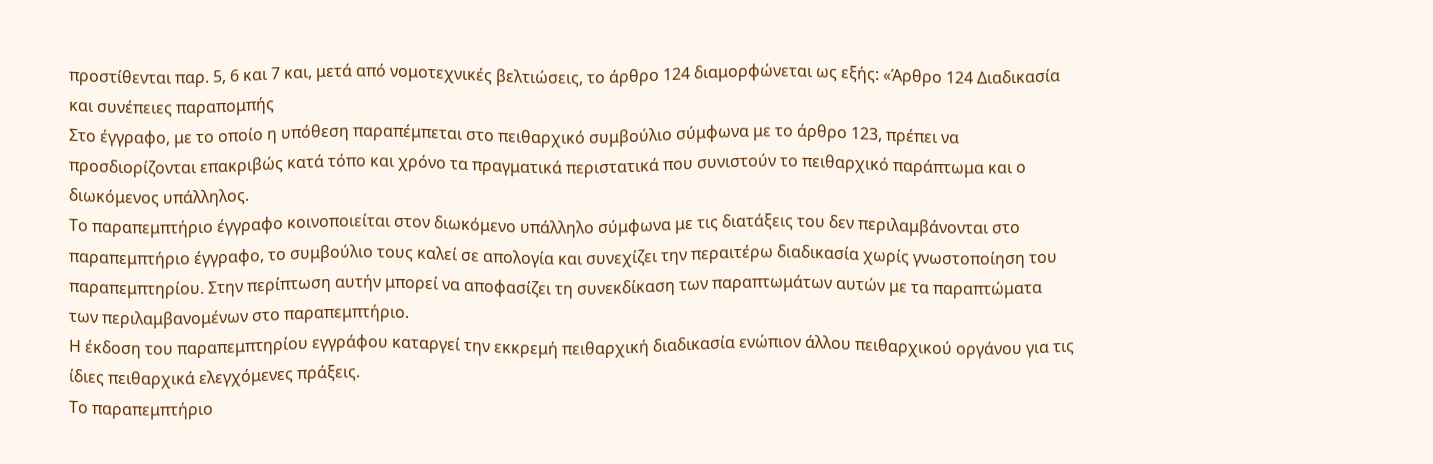προστίθενται παρ. 5, 6 και 7 και, μετά από νομοτεχνικές βελτιώσεις, το άρθρο 124 διαμορφώνεται ως εξής: «Άρθρο 124 Διαδικασία και συνέπειες παραπομπής
Στο έγγραφο, με το οποίο η υπόθεση παραπέμπεται στο πειθαρχικό συμβούλιο σύμφωνα με το άρθρο 123, πρέπει να προσδιορίζονται επακριβώς κατά τόπο και χρόνο τα πραγματικά περιστατικά που συνιστούν το πειθαρχικό παράπτωμα και ο διωκόμενος υπάλληλος.
Το παραπεμπτήριο έγγραφο κοινοποιείται στον διωκόμενο υπάλληλο σύμφωνα με τις διατάξεις του δεν περιλαμβάνονται στο παραπεμπτήριο έγγραφο, το συμβούλιο τους καλεί σε απολογία και συνεχίζει την περαιτέρω διαδικασία χωρίς γνωστοποίηση του παραπεμπτηρίου. Στην περίπτωση αυτήν μπορεί να αποφασίζει τη συνεκδίκαση των παραπτωμάτων αυτών με τα παραπτώματα των περιλαμβανομένων στο παραπεμπτήριο.
Η έκδοση του παραπεμπτηρίου εγγράφου καταργεί την εκκρεμή πειθαρχική διαδικασία ενώπιον άλλου πειθαρχικού οργάνου για τις ίδιες πειθαρχικά ελεγχόμενες πράξεις.
Το παραπεμπτήριο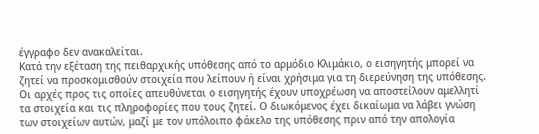έγγραφο δεν ανακαλείται.
Κατά την εξέταση της πειθαρχικής υπόθεσης από το αρμόδιο Κλιμάκιο, ο εισηγητής μπορεί να ζητεί να προσκομισθούν στοιχεία που λείπουν ή είναι χρήσιμα για τη διερεύνηση της υπόθεσης. Οι αρχές προς τις οποίες απευθύνεται ο εισηγητής έχουν υποχρέωση να αποστείλουν αμελλητί τα στοιχεία και τις πληροφορίες που τους ζητεί. Ο διωκόμενος έχει δικαίωμα να λάβει γνώση των στοιχείων αυτών, μαζί με τον υπόλοιπο φάκελο της υπόθεσης πριν από την απολογία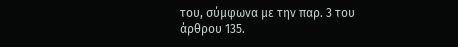του, σύμφωνα με την παρ. 3 του άρθρου 135.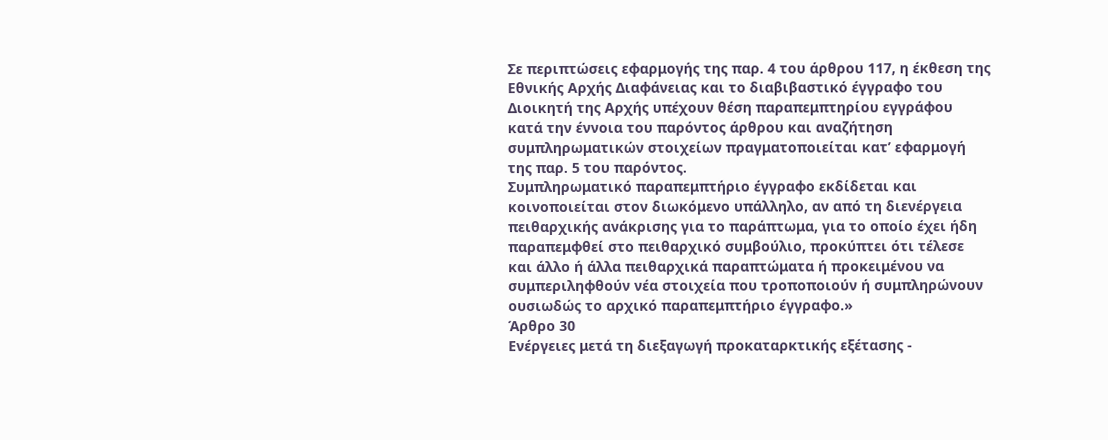Σε περιπτώσεις εφαρμογής της παρ. 4 του άρθρου 117, η έκθεση της Εθνικής Αρχής Διαφάνειας και το διαβιβαστικό έγγραφο του Διοικητή της Αρχής υπέχουν θέση παραπεμπτηρίου εγγράφου κατά την έννοια του παρόντος άρθρου και αναζήτηση συμπληρωματικών στοιχείων πραγματοποιείται κατ’ εφαρμογή της παρ. 5 του παρόντος.
Συμπληρωματικό παραπεμπτήριο έγγραφο εκδίδεται και κοινοποιείται στον διωκόμενο υπάλληλο, αν από τη διενέργεια πειθαρχικής ανάκρισης για το παράπτωμα, για το οποίο έχει ήδη παραπεμφθεί στο πειθαρχικό συμβούλιο, προκύπτει ότι τέλεσε και άλλο ή άλλα πειθαρχικά παραπτώματα ή προκειμένου να συμπεριληφθούν νέα στοιχεία που τροποποιούν ή συμπληρώνουν ουσιωδώς το αρχικό παραπεμπτήριο έγγραφο.»
Άρθρο 30
Ενέργειες μετά τη διεξαγωγή προκαταρκτικής εξέτασης -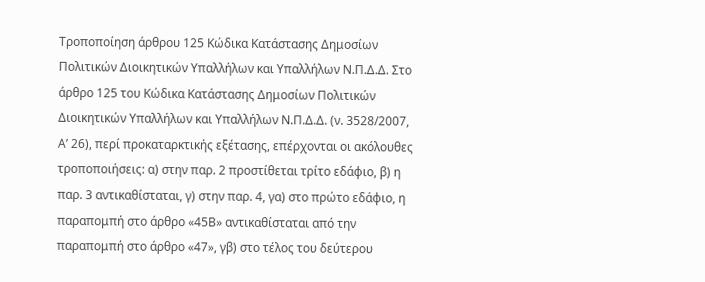Τροποποίηση άρθρου 125 Κώδικα Κατάστασης Δημοσίων Πολιτικών Διοικητικών Υπαλλήλων και Υπαλλήλων Ν.Π.Δ.Δ. Στο άρθρο 125 του Κώδικα Κατάστασης Δημοσίων Πολιτικών Διοικητικών Υπαλλήλων και Υπαλλήλων Ν.Π.Δ.Δ. (ν. 3528/2007, Α’ 26), περί προκαταρκτικής εξέτασης, επέρχονται οι ακόλουθες τροποποιήσεις: α) στην παρ. 2 προστίθεται τρίτο εδάφιο, β) η παρ. 3 αντικαθίσταται, γ) στην παρ. 4, γα) στο πρώτο εδάφιο, η παραπομπή στο άρθρο «45Β» αντικαθίσταται από την παραπομπή στο άρθρο «47», γβ) στο τέλος του δεύτερου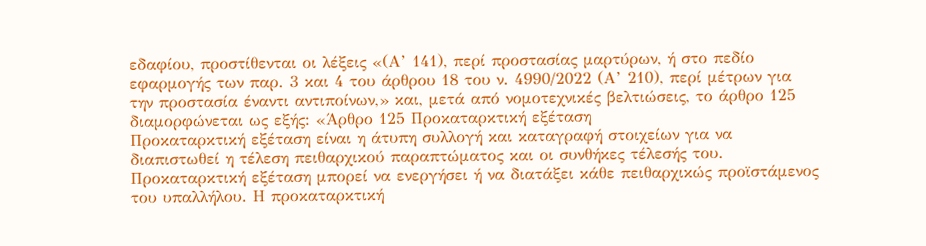εδαφίου, προστίθενται οι λέξεις «(Α’ 141), περί προστασίας μαρτύρων, ή στο πεδίο εφαρμογής των παρ. 3 και 4 του άρθρου 18 του ν. 4990/2022 (Α’ 210), περί μέτρων για την προστασία έναντι αντιποίνων,» και, μετά από νομοτεχνικές βελτιώσεις, το άρθρο 125 διαμορφώνεται ως εξής: «Άρθρο 125 Προκαταρκτική εξέταση
Προκαταρκτική εξέταση είναι η άτυπη συλλογή και καταγραφή στοιχείων για να διαπιστωθεί η τέλεση πειθαρχικού παραπτώματος και οι συνθήκες τέλεσής του.
Προκαταρκτική εξέταση μπορεί να ενεργήσει ή να διατάξει κάθε πειθαρχικώς προϊστάμενος του υπαλλήλου. Η προκαταρκτική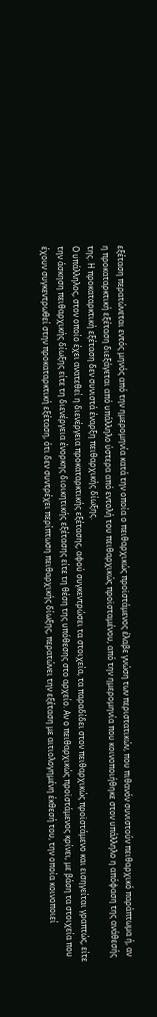εξέταση περατώνεται εντός μηνός από την ημερομηνία κατά την οποία ο πειθαρχικώς προϊστάμενος έλαβε γνώση των περιστατικών, που πιθανόν συνιστούν πειθαρχικό παράπτωμα ή, αν η προκαταρκτική εξέταση διεξάγεται από υπάλληλο ύστερα από εντολή του πειθαρχικώς προϊσταμένου, από την ημερομηνία που κοινοποιήθηκε στον υπάλληλο η απόφαση της ανάθεσής της. Η προκαταρκτική εξέταση δεν συνιστά έναρξη πειθαρχικής δίωξης.
Ο υπάλληλος, στον οποίο έχει ανατεθεί η διενέργεια προκαταρκτικής εξέτασης, αφού συγκεντρώσει τα στοιχεία, τα παραδίδει στον πειθαρχικώς προϊστάμενο και εισηγείται γραπτώς, είτε την άσκηση πειθαρχικής δίωξης είτε τη διενέργεια ένορκης διοικητικής εξέτασης είτε τη θέση της υπόθεσης στο αρχείο. Αν ο πειθαρχικώς προϊστάμενος κρίνει, με βάση τα στοιχεία που έχουν συγκεντρωθεί στην προκαταρκτική εξέταση, ότι δεν συντρέχει περίπτωση πειθαρχικής δίωξης, περατώνει την εξέταση με αιτιολογημένη έκθεσή του, την οποία κοινοποιεί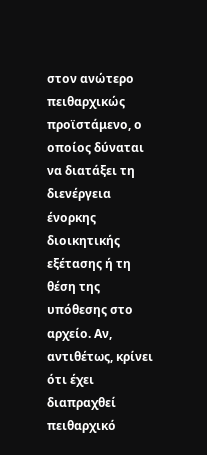στον ανώτερο πειθαρχικώς προϊστάμενο, ο οποίος δύναται να διατάξει τη διενέργεια ένορκης διοικητικής εξέτασης ή τη θέση της υπόθεσης στο αρχείο. Αν, αντιθέτως, κρίνει ότι έχει διαπραχθεί πειθαρχικό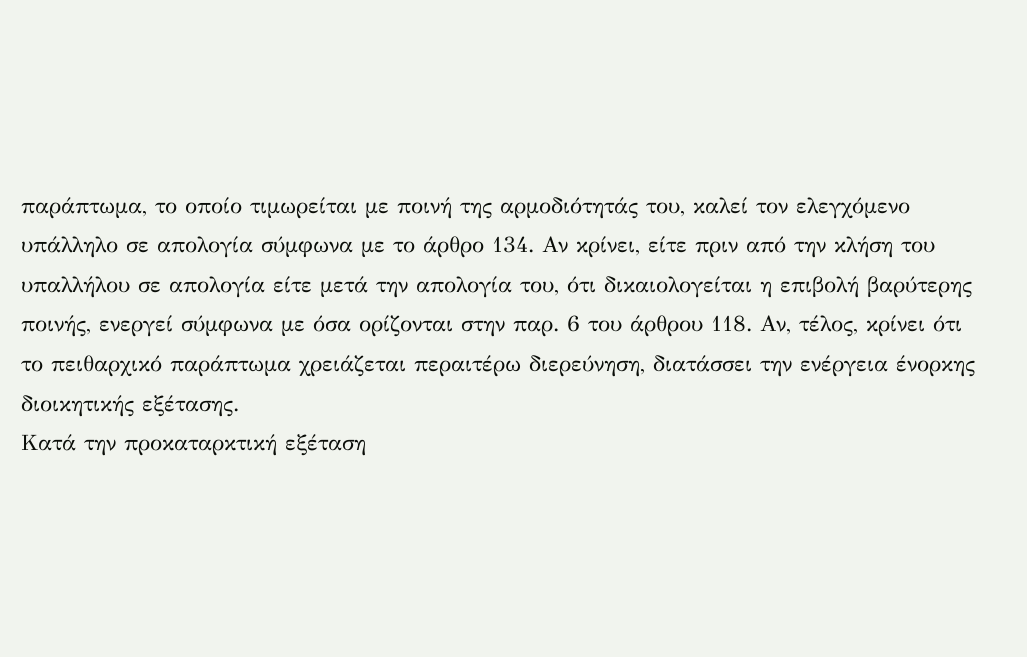παράπτωμα, το οποίο τιμωρείται με ποινή της αρμοδιότητάς του, καλεί τον ελεγχόμενο υπάλληλο σε απολογία σύμφωνα με το άρθρο 134. Αν κρίνει, είτε πριν από την κλήση του υπαλλήλου σε απολογία είτε μετά την απολογία του, ότι δικαιολογείται η επιβολή βαρύτερης ποινής, ενεργεί σύμφωνα με όσα ορίζονται στην παρ. 6 του άρθρου 118. Αν, τέλος, κρίνει ότι το πειθαρχικό παράπτωμα χρειάζεται περαιτέρω διερεύνηση, διατάσσει την ενέργεια ένορκης διοικητικής εξέτασης.
Κατά την προκαταρκτική εξέταση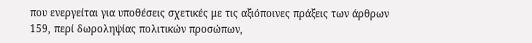που ενεργείται για υποθέσεις σχετικές με τις αξιόποινες πράξεις των άρθρων 159, περί δωροληψίας πολιτικών προσώπων,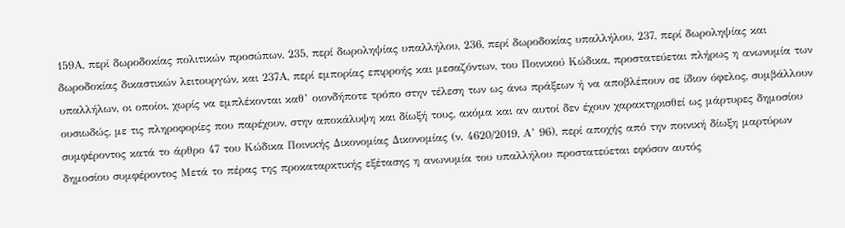159Α, περί δωροδοκίας πολιτικών προσώπων, 235, περί δωροληψίας υπαλλήλου, 236, περί δωροδοκίας υπαλλήλου, 237, περί δωροληψίας και δωροδοκίας δικαστικών λειτουργών, και 237Α, περί εμπορίας επιρροής και μεσαζόντων, του Ποινικού Κώδικα, προστατεύεται πλήρως η ανωνυμία των υπαλλήλων, οι οποίοι, χωρίς να εμπλέκονται καθ’ οιονδήποτε τρόπο στην τέλεση των ως άνω πράξεων ή να αποβλέπουν σε ίδιον όφελος, συμβάλλουν ουσιωδώς, με τις πληροφορίες που παρέχουν, στην αποκάλυψη και δίωξή τους, ακόμα και αν αυτοί δεν έχουν χαρακτηρισθεί ως μάρτυρες δημοσίου συμφέροντος κατά το άρθρο 47 του Κώδικα Ποινικής Δικονομίας Δικονομίας (ν. 4620/2019, Α’ 96), περί αποχής από την ποινική δίωξη μαρτύρων δημοσίου συμφέροντος Μετά το πέρας της προκαταρκτικής εξέτασης η ανωνυμία του υπαλλήλου προστατεύεται εφόσον αυτός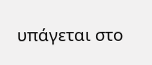υπάγεται στο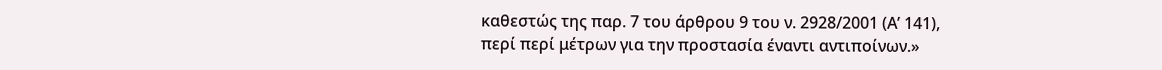καθεστώς της παρ. 7 του άρθρου 9 του ν. 2928/2001 (Α’ 141), περί περί μέτρων για την προστασία έναντι αντιποίνων.»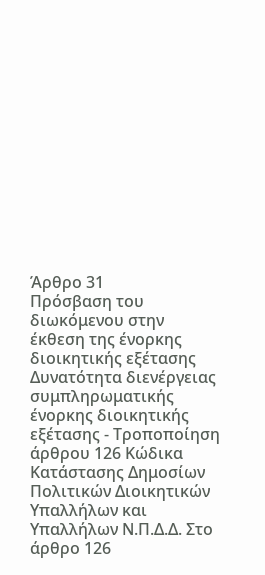Άρθρο 31
Πρόσβαση του διωκόμενου στην έκθεση της ένορκης διοικητικής εξέτασης Δυνατότητα διενέργειας συμπληρωματικής ένορκης διοικητικής εξέτασης - Τροποποίηση άρθρου 126 Κώδικα Κατάστασης Δημοσίων Πολιτικών Διοικητικών Υπαλλήλων και Υπαλλήλων Ν.Π.Δ.Δ. Στο άρθρο 126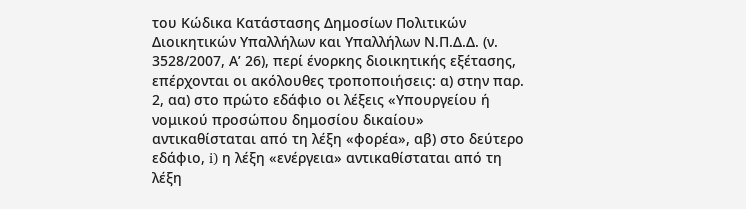του Κώδικα Κατάστασης Δημοσίων Πολιτικών Διοικητικών Υπαλλήλων και Υπαλλήλων Ν.Π.Δ.Δ. (ν. 3528/2007, Α’ 26), περί ένορκης διοικητικής εξέτασης, επέρχονται οι ακόλουθες τροποποιήσεις: α) στην παρ. 2, αα) στο πρώτο εδάφιο οι λέξεις «Υπουργείου ή νομικού προσώπου δημοσίου δικαίου» αντικαθίσταται από τη λέξη «φορέα», αβ) στο δεύτερο εδάφιο, i) η λέξη «ενέργεια» αντικαθίσταται από τη λέξη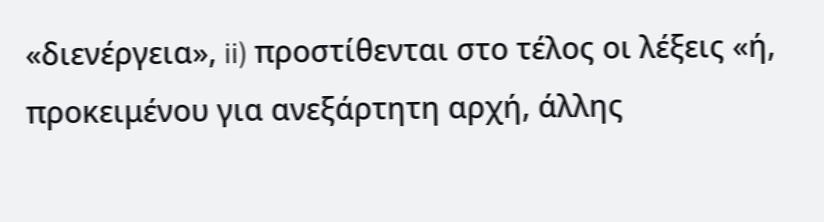«διενέργεια», ii) προστίθενται στο τέλος οι λέξεις «ή, προκειμένου για ανεξάρτητη αρχή, άλλης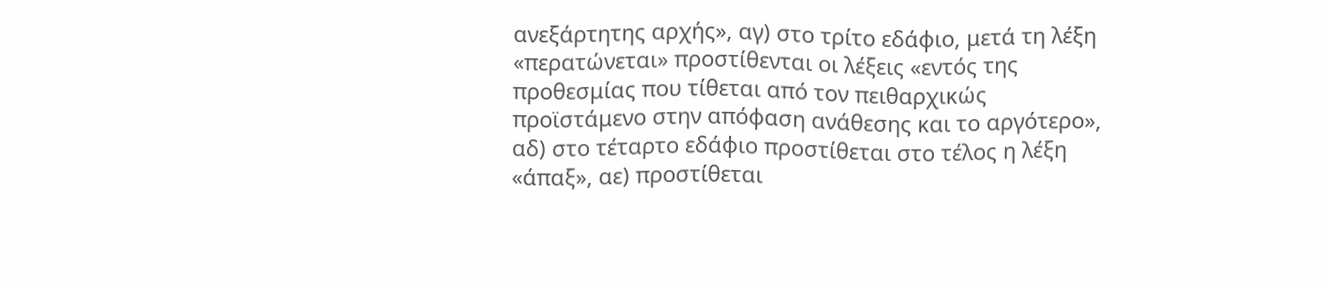ανεξάρτητης αρχής», αγ) στο τρίτο εδάφιο, μετά τη λέξη «περατώνεται» προστίθενται οι λέξεις «εντός της προθεσμίας που τίθεται από τον πειθαρχικώς προϊστάμενο στην απόφαση ανάθεσης και το αργότερο», αδ) στο τέταρτο εδάφιο προστίθεται στο τέλος η λέξη «άπαξ», αε) προστίθεται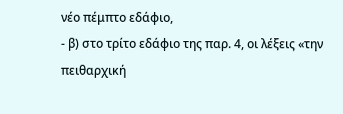νέο πέμπτο εδάφιο,
- β) στο τρίτο εδάφιο της παρ. 4, οι λέξεις «την πειθαρχική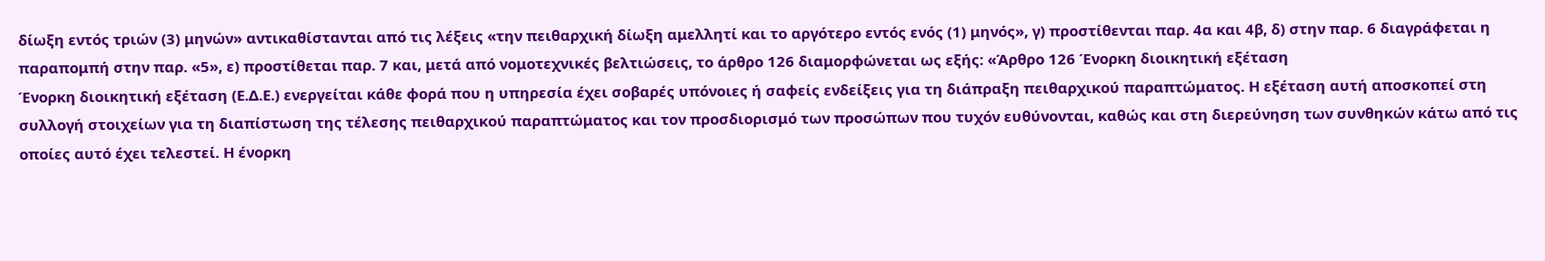δίωξη εντός τριών (3) μηνών» αντικαθίστανται από τις λέξεις «την πειθαρχική δίωξη αμελλητί και το αργότερο εντός ενός (1) μηνός», γ) προστίθενται παρ. 4α και 4β, δ) στην παρ. 6 διαγράφεται η παραπομπή στην παρ. «5», ε) προστίθεται παρ. 7 και, μετά από νομοτεχνικές βελτιώσεις, το άρθρο 126 διαμορφώνεται ως εξής: «Άρθρο 126 Ένορκη διοικητική εξέταση
Ένορκη διοικητική εξέταση (Ε.Δ.Ε.) ενεργείται κάθε φορά που η υπηρεσία έχει σοβαρές υπόνοιες ή σαφείς ενδείξεις για τη διάπραξη πειθαρχικού παραπτώματος. Η εξέταση αυτή αποσκοπεί στη συλλογή στοιχείων για τη διαπίστωση της τέλεσης πειθαρχικού παραπτώματος και τον προσδιορισμό των προσώπων που τυχόν ευθύνονται, καθώς και στη διερεύνηση των συνθηκών κάτω από τις οποίες αυτό έχει τελεστεί. Η ένορκη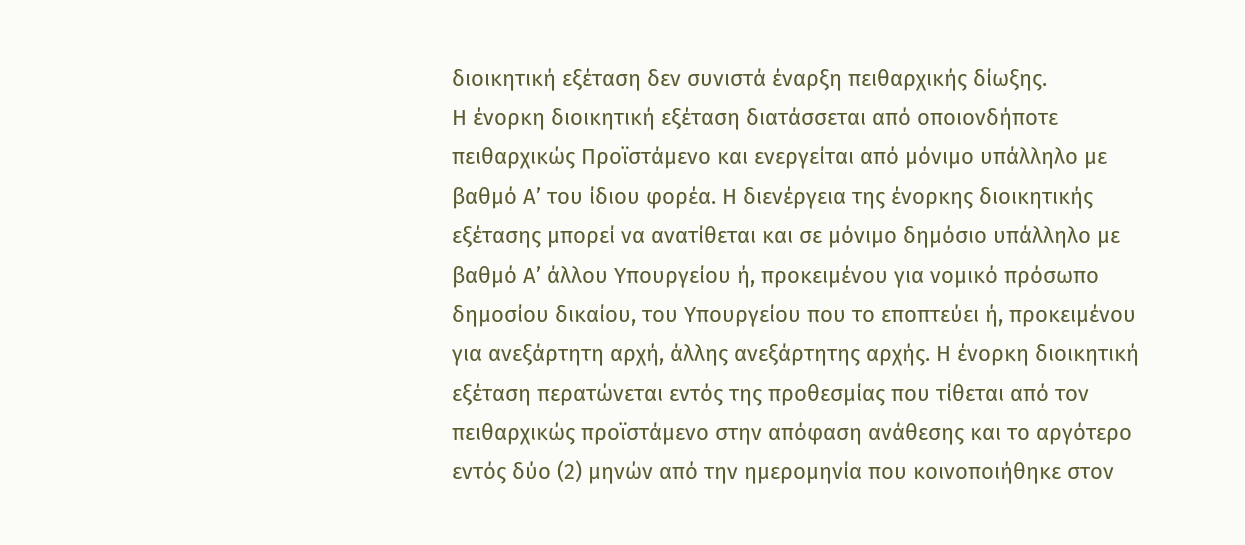διοικητική εξέταση δεν συνιστά έναρξη πειθαρχικής δίωξης.
Η ένορκη διοικητική εξέταση διατάσσεται από οποιονδήποτε πειθαρχικώς Προϊστάμενο και ενεργείται από μόνιμο υπάλληλο με βαθμό Α’ του ίδιου φορέα. Η διενέργεια της ένορκης διοικητικής εξέτασης μπορεί να ανατίθεται και σε μόνιμο δημόσιο υπάλληλο με βαθμό Α’ άλλου Υπουργείου ή, προκειμένου για νομικό πρόσωπο δημοσίου δικαίου, του Υπουργείου που το εποπτεύει ή, προκειμένου για ανεξάρτητη αρχή, άλλης ανεξάρτητης αρχής. Η ένορκη διοικητική εξέταση περατώνεται εντός της προθεσμίας που τίθεται από τον πειθαρχικώς προϊστάμενο στην απόφαση ανάθεσης και το αργότερο εντός δύο (2) μηνών από την ημερομηνία που κοινοποιήθηκε στον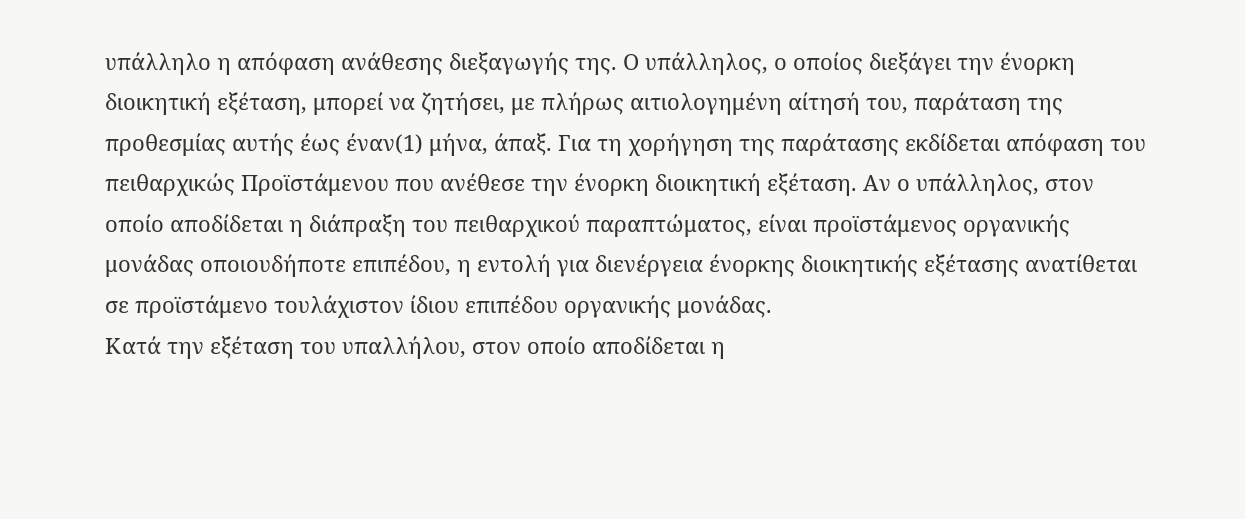υπάλληλο η απόφαση ανάθεσης διεξαγωγής της. Ο υπάλληλος, ο οποίος διεξάγει την ένορκη διοικητική εξέταση, μπορεί να ζητήσει, με πλήρως αιτιολογημένη αίτησή του, παράταση της προθεσμίας αυτής έως έναν(1) μήνα, άπαξ. Για τη χορήγηση της παράτασης εκδίδεται απόφαση του πειθαρχικώς Προϊστάμενου που ανέθεσε την ένορκη διοικητική εξέταση. Αν ο υπάλληλος, στον οποίο αποδίδεται η διάπραξη του πειθαρχικού παραπτώματος, είναι προϊστάμενος οργανικής μονάδας οποιουδήποτε επιπέδου, η εντολή για διενέργεια ένορκης διοικητικής εξέτασης ανατίθεται σε προϊστάμενο τουλάχιστον ίδιου επιπέδου οργανικής μονάδας.
Κατά την εξέταση του υπαλλήλου, στον οποίο αποδίδεται η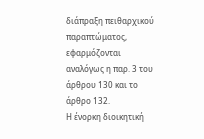διάπραξη πειθαρχικού παραπτώματος, εφαρμόζονται αναλόγως η παρ. 3 του άρθρου 130 και το άρθρο 132.
Η ένορκη διοικητική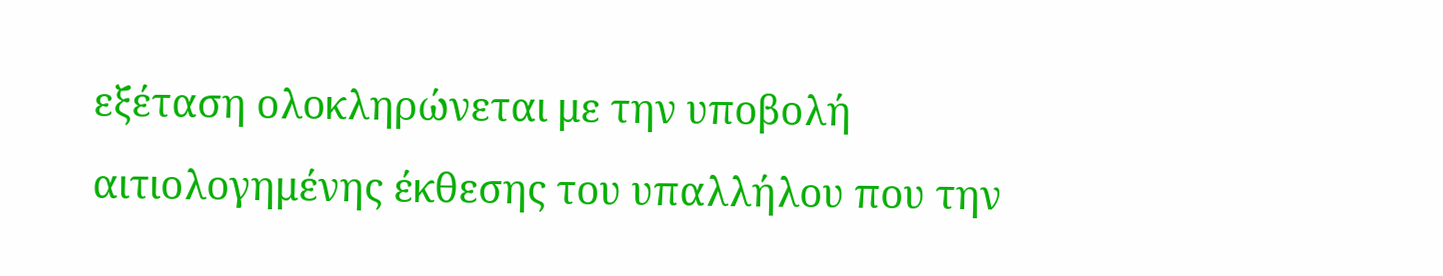εξέταση ολοκληρώνεται με την υποβολή αιτιολογημένης έκθεσης του υπαλλήλου που την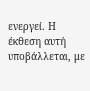ενεργεί. Η έκθεση αυτή υποβάλλεται, με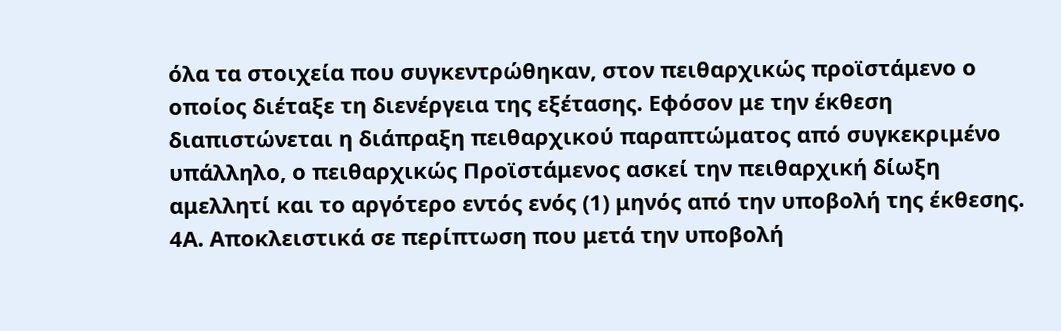όλα τα στοιχεία που συγκεντρώθηκαν, στον πειθαρχικώς προϊστάμενο ο οποίος διέταξε τη διενέργεια της εξέτασης. Εφόσον με την έκθεση διαπιστώνεται η διάπραξη πειθαρχικού παραπτώματος από συγκεκριμένο υπάλληλο, ο πειθαρχικώς Προϊστάμενος ασκεί την πειθαρχική δίωξη αμελλητί και το αργότερο εντός ενός (1) μηνός από την υποβολή της έκθεσης. 4Α. Αποκλειστικά σε περίπτωση που μετά την υποβολή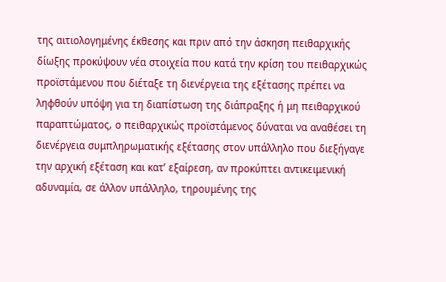της αιτιολογημένης έκθεσης και πριν από την άσκηση πειθαρχικής δίωξης προκύψουν νέα στοιχεία που κατά την κρίση του πειθαρχικώς προϊστάμενου που διέταξε τη διενέργεια της εξέτασης πρέπει να ληφθούν υπόψη για τη διαπίστωση της διάπραξης ή μη πειθαρχικού παραπτώματος, ο πειθαρχικώς προϊστάμενος δύναται να αναθέσει τη διενέργεια συμπληρωματικής εξέτασης στον υπάλληλο που διεξήγαγε την αρχική εξέταση και κατ’ εξαίρεση, αν προκύπτει αντικειμενική αδυναμία, σε άλλον υπάλληλο, τηρουμένης της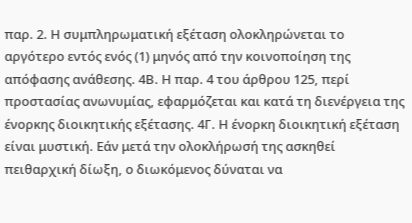παρ. 2. Η συμπληρωματική εξέταση ολοκληρώνεται το αργότερο εντός ενός (1) μηνός από την κοινοποίηση της απόφασης ανάθεσης. 4Β. Η παρ. 4 του άρθρου 125, περί προστασίας ανωνυμίας, εφαρμόζεται και κατά τη διενέργεια της ένορκης διοικητικής εξέτασης. 4Γ. Η ένορκη διοικητική εξέταση είναι μυστική. Εάν μετά την ολοκλήρωσή της ασκηθεί πειθαρχική δίωξη, ο διωκόμενος δύναται να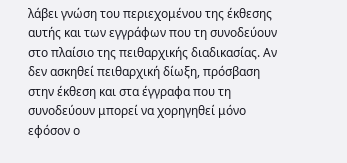λάβει γνώση του περιεχομένου της έκθεσης αυτής και των εγγράφων που τη συνοδεύουν στο πλαίσιο της πειθαρχικής διαδικασίας. Αν δεν ασκηθεί πειθαρχική δίωξη, πρόσβαση στην έκθεση και στα έγγραφα που τη συνοδεύουν μπορεί να χορηγηθεί μόνο εφόσον ο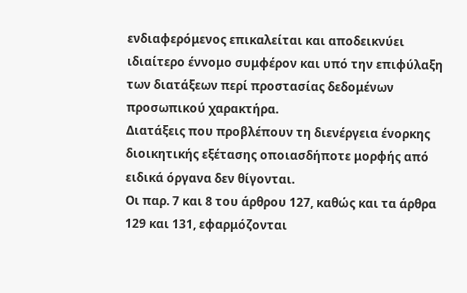ενδιαφερόμενος επικαλείται και αποδεικνύει ιδιαίτερο έννομο συμφέρον και υπό την επιφύλαξη των διατάξεων περί προστασίας δεδομένων προσωπικού χαρακτήρα.
Διατάξεις που προβλέπουν τη διενέργεια ένορκης διοικητικής εξέτασης οποιασδήποτε μορφής από ειδικά όργανα δεν θίγονται.
Οι παρ. 7 και 8 του άρθρου 127, καθώς και τα άρθρα 129 και 131, εφαρμόζονται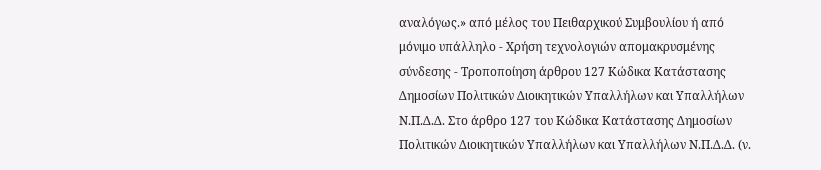αναλόγως.» από μέλος του Πειθαρχικού Συμβουλίου ή από μόνιμο υπάλληλο - Χρήση τεχνολογιών απομακρυσμένης σύνδεσης - Τροποποίηση άρθρου 127 Κώδικα Κατάστασης Δημοσίων Πολιτικών Διοικητικών Υπαλλήλων και Υπαλλήλων Ν.Π.Δ.Δ. Στο άρθρο 127 του Κώδικα Κατάστασης Δημοσίων Πολιτικών Διοικητικών Υπαλλήλων και Υπαλλήλων Ν.Π.Δ.Δ. (ν.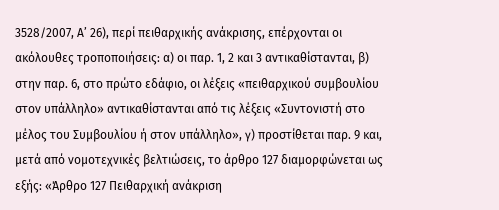3528/2007, Α’ 26), περί πειθαρχικής ανάκρισης, επέρχονται οι ακόλουθες τροποποιήσεις: α) οι παρ. 1, 2 και 3 αντικαθίστανται, β) στην παρ. 6, στο πρώτο εδάφιο, οι λέξεις «πειθαρχικού συμβουλίου στον υπάλληλο» αντικαθίστανται από τις λέξεις «Συντονιστή στο μέλος του Συμβουλίου ή στον υπάλληλο», γ) προστίθεται παρ. 9 και, μετά από νομοτεχνικές βελτιώσεις, το άρθρο 127 διαμορφώνεται ως εξής: «Άρθρο 127 Πειθαρχική ανάκριση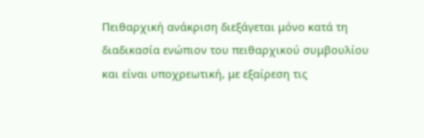Πειθαρχική ανάκριση διεξάγεται μόνο κατά τη διαδικασία ενώπιον του πειθαρχικού συμβουλίου και είναι υποχρεωτική, με εξαίρεση τις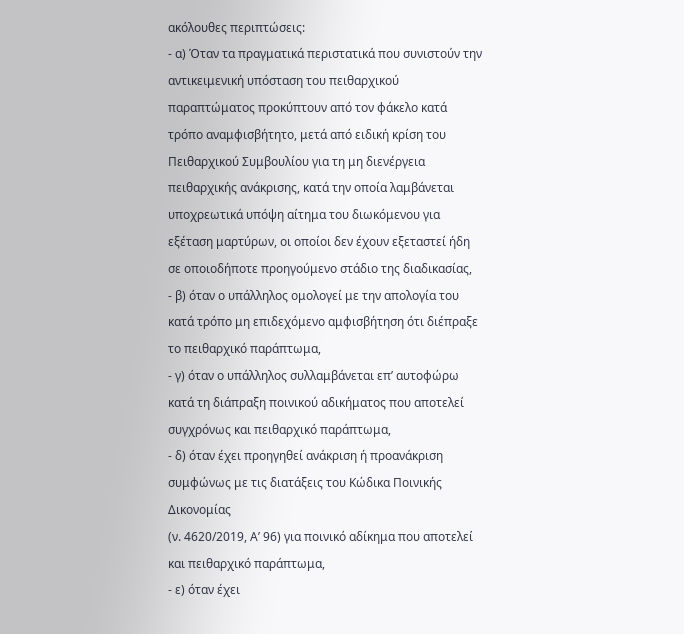ακόλουθες περιπτώσεις:
- α) Όταν τα πραγματικά περιστατικά που συνιστούν την
αντικειμενική υπόσταση του πειθαρχικού παραπτώματος προκύπτουν από τον φάκελο κατά τρόπο αναμφισβήτητο, μετά από ειδική κρίση του Πειθαρχικού Συμβουλίου για τη μη διενέργεια πειθαρχικής ανάκρισης, κατά την οποία λαμβάνεται υποχρεωτικά υπόψη αίτημα του διωκόμενου για εξέταση μαρτύρων, οι οποίοι δεν έχουν εξεταστεί ήδη σε οποιοδήποτε προηγούμενο στάδιο της διαδικασίας,
- β) όταν ο υπάλληλος ομολογεί με την απολογία του
κατά τρόπο μη επιδεχόμενο αμφισβήτηση ότι διέπραξε το πειθαρχικό παράπτωμα,
- γ) όταν ο υπάλληλος συλλαμβάνεται επ’ αυτοφώρω
κατά τη διάπραξη ποινικού αδικήματος που αποτελεί συγχρόνως και πειθαρχικό παράπτωμα,
- δ) όταν έχει προηγηθεί ανάκριση ή προανάκριση συμφώνως με τις διατάξεις του Κώδικα Ποινικής Δικονομίας
(ν. 4620/2019, Α’ 96) για ποινικό αδίκημα που αποτελεί και πειθαρχικό παράπτωμα,
- ε) όταν έχει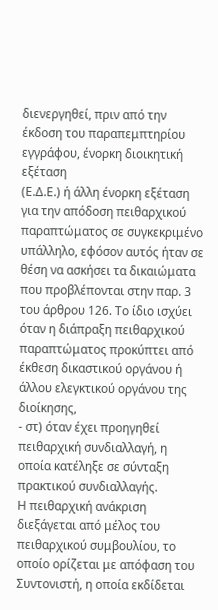διενεργηθεί, πριν από την έκδοση του παραπεμπτηρίου εγγράφου, ένορκη διοικητική εξέταση
(Ε.Δ.Ε.) ή άλλη ένορκη εξέταση για την απόδοση πειθαρχικού παραπτώματος σε συγκεκριμένο υπάλληλο, εφόσον αυτός ήταν σε θέση να ασκήσει τα δικαιώματα που προβλέπονται στην παρ. 3 του άρθρου 126. Το ίδιο ισχύει όταν η διάπραξη πειθαρχικού παραπτώματος προκύπτει από έκθεση δικαστικού οργάνου ή άλλου ελεγκτικού οργάνου της διοίκησης,
- στ) όταν έχει προηγηθεί πειθαρχική συνδιαλλαγή, η
οποία κατέληξε σε σύνταξη πρακτικού συνδιαλλαγής.
Η πειθαρχική ανάκριση διεξάγεται από μέλος του πειθαρχικού συμβουλίου, το οποίο ορίζεται με απόφαση του Συντονιστή, η οποία εκδίδεται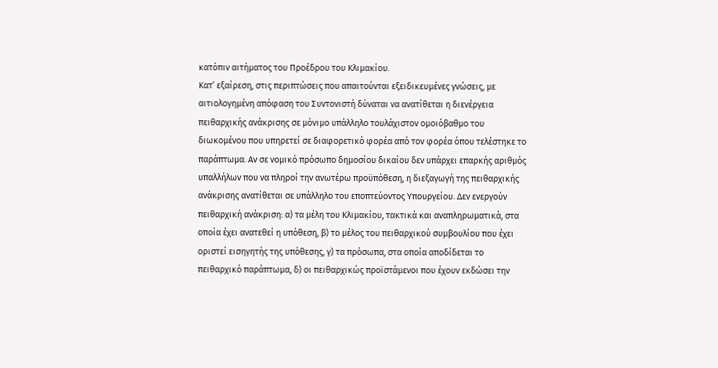κατόπιν αιτήματος του Προέδρου του Κλιμακίου.
Κατ’ εξαίρεση, στις περιπτώσεις που απαιτούνται εξειδικευμένες γνώσεις, με αιτιολογημένη απόφαση του Συντονιστή δύναται να ανατίθεται η διενέργεια πειθαρχικής ανάκρισης σε μόνιμο υπάλληλο τουλάχιστον ομοιόβαθμο του διωκομένου που υπηρετεί σε διαφορετικό φορέα από τον φορέα όπου τελέστηκε το παράπτωμα. Αν σε νομικό πρόσωπο δημοσίου δικαίου δεν υπάρχει επαρκής αριθμός υπαλλήλων που να πληροί την ανωτέρω προϋπόθεση, η διεξαγωγή της πειθαρχικής ανάκρισης ανατίθεται σε υπάλληλο του εποπτεύοντος Υπουργείου. Δεν ενεργούν πειθαρχική ανάκριση: α) τα μέλη του Κλιμακίου, τακτικά και αναπληρωματικά, στα οποία έχει ανατεθεί η υπόθεση, β) το μέλος του πειθαρχικού συμβουλίου που έχει οριστεί εισηγητής της υπόθεσης, γ) τα πρόσωπα, στα οποία αποδίδεται το πειθαρχικό παράπτωμα, δ) οι πειθαρχικώς προϊστάμενοι που έχουν εκδώσει την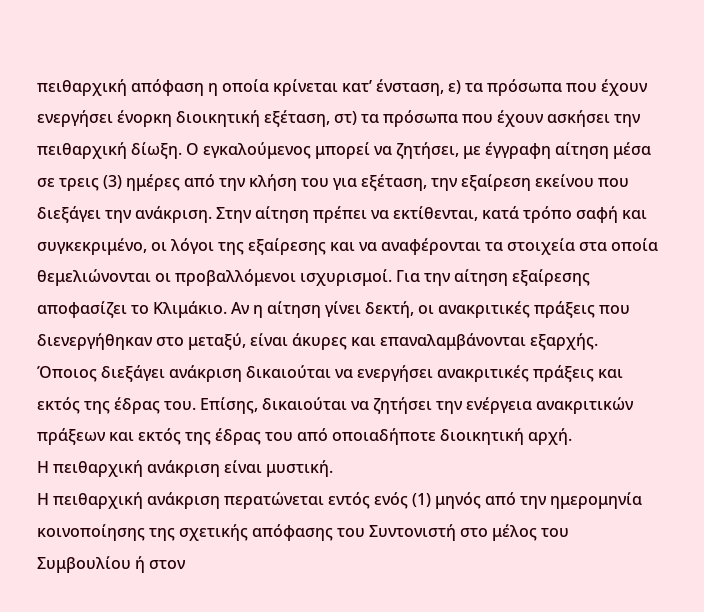πειθαρχική απόφαση η οποία κρίνεται κατ’ ένσταση, ε) τα πρόσωπα που έχουν ενεργήσει ένορκη διοικητική εξέταση, στ) τα πρόσωπα που έχουν ασκήσει την πειθαρχική δίωξη. Ο εγκαλούμενος μπορεί να ζητήσει, με έγγραφη αίτηση μέσα σε τρεις (3) ημέρες από την κλήση του για εξέταση, την εξαίρεση εκείνου που διεξάγει την ανάκριση. Στην αίτηση πρέπει να εκτίθενται, κατά τρόπο σαφή και συγκεκριμένο, οι λόγοι της εξαίρεσης και να αναφέρονται τα στοιχεία στα οποία θεμελιώνονται οι προβαλλόμενοι ισχυρισμοί. Για την αίτηση εξαίρεσης αποφασίζει το Κλιμάκιο. Αν η αίτηση γίνει δεκτή, οι ανακριτικές πράξεις που διενεργήθηκαν στο μεταξύ, είναι άκυρες και επαναλαμβάνονται εξαρχής.
Όποιος διεξάγει ανάκριση δικαιούται να ενεργήσει ανακριτικές πράξεις και εκτός της έδρας του. Επίσης, δικαιούται να ζητήσει την ενέργεια ανακριτικών πράξεων και εκτός της έδρας του από οποιαδήποτε διοικητική αρχή.
Η πειθαρχική ανάκριση είναι μυστική.
Η πειθαρχική ανάκριση περατώνεται εντός ενός (1) μηνός από την ημερομηνία κοινοποίησης της σχετικής απόφασης του Συντονιστή στο μέλος του Συμβουλίου ή στον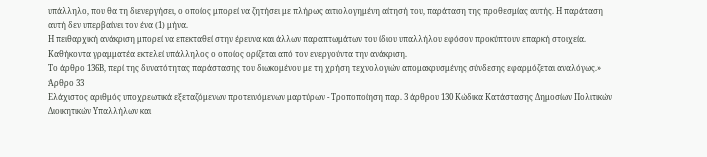υπάλληλο, που θα τη διενεργήσει, ο οποίος μπορεί να ζητήσει με πλήρως αιτιολογημένη αίτησή του, παράταση της προθεσμίας αυτής. Η παράταση αυτή δεν υπερβαίνει τον ένα (1) μήνα.
Η πειθαρχική ανάκριση μπορεί να επεκταθεί στην έρευνα και άλλων παραπτωμάτων του ίδιου υπαλλήλου εφόσον προκύπτουν επαρκή στοιχεία.
Καθήκοντα γραμματέα εκτελεί υπάλληλος ο οποίος ορίζεται από τον ενεργούντα την ανάκριση.
Το άρθρο 136Β, περί της δυνατότητας παράστασης του διωκομένου με τη χρήση τεχνολογιών απομακρυσμένης σύνδεσης εφαρμόζεται αναλόγως.»
Άρθρο 33
Ελάχιστος αριθμός υποχρεωτικά εξεταζόμενων προτεινόμενων μαρτύρων - Τροποποίηση παρ. 3 άρθρου 130 Κώδικα Κατάστασης Δημοσίων Πολιτικών Διοικητικών Υπαλλήλων και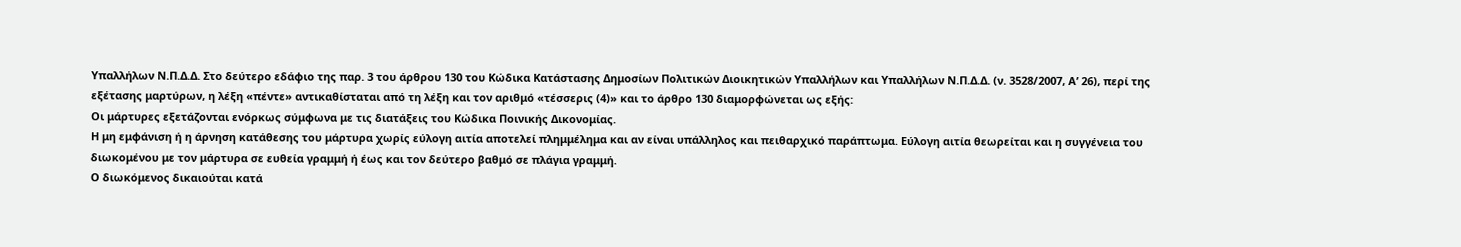Υπαλλήλων Ν.Π.Δ.Δ. Στο δεύτερο εδάφιο της παρ. 3 του άρθρου 130 του Κώδικα Κατάστασης Δημοσίων Πολιτικών Διοικητικών Υπαλλήλων και Υπαλλήλων Ν.Π.Δ.Δ. (ν. 3528/2007, Α’ 26), περί της εξέτασης μαρτύρων, η λέξη «πέντε» αντικαθίσταται από τη λέξη και τον αριθμό «τέσσερις (4)» και το άρθρο 130 διαμορφώνεται ως εξής:
Οι μάρτυρες εξετάζονται ενόρκως σύμφωνα με τις διατάξεις του Κώδικα Ποινικής Δικονομίας.
Η μη εμφάνιση ή η άρνηση κατάθεσης του μάρτυρα χωρίς εύλογη αιτία αποτελεί πλημμέλημα και αν είναι υπάλληλος και πειθαρχικό παράπτωμα. Εύλογη αιτία θεωρείται και η συγγένεια του διωκομένου με τον μάρτυρα σε ευθεία γραμμή ή έως και τον δεύτερο βαθμό σε πλάγια γραμμή.
Ο διωκόμενος δικαιούται κατά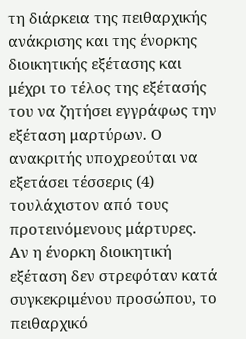τη διάρκεια της πειθαρχικής ανάκρισης και της ένορκης διοικητικής εξέτασης και μέχρι το τέλος της εξέτασής του να ζητήσει εγγράφως την εξέταση μαρτύρων. Ο ανακριτής υποχρεούται να εξετάσει τέσσερις (4) τουλάχιστον από τους προτεινόμενους μάρτυρες.
Αν η ένορκη διοικητική εξέταση δεν στρεφόταν κατά συγκεκριμένου προσώπου, το πειθαρχικό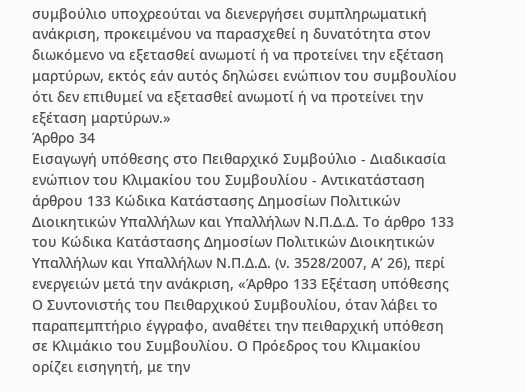συμβούλιο υποχρεούται να διενεργήσει συμπληρωματική ανάκριση, προκειμένου να παρασχεθεί η δυνατότητα στον διωκόμενο να εξετασθεί ανωμοτί ή να προτείνει την εξέταση μαρτύρων, εκτός εάν αυτός δηλώσει ενώπιον του συμβουλίου ότι δεν επιθυμεί να εξετασθεί ανωμοτί ή να προτείνει την εξέταση μαρτύρων.»
Άρθρο 34
Εισαγωγή υπόθεσης στο Πειθαρχικό Συμβούλιο - Διαδικασία ενώπιον του Κλιμακίου του Συμβουλίου - Αντικατάσταση άρθρου 133 Κώδικα Κατάστασης Δημοσίων Πολιτικών Διοικητικών Υπαλλήλων και Υπαλλήλων Ν.Π.Δ.Δ. Το άρθρο 133 του Κώδικα Κατάστασης Δημοσίων Πολιτικών Διοικητικών Υπαλλήλων και Υπαλλήλων Ν.Π.Δ.Δ. (ν. 3528/2007, Α’ 26), περί ενεργειών μετά την ανάκριση, «Άρθρο 133 Εξέταση υπόθεσης
Ο Συντονιστής του Πειθαρχικού Συμβουλίου, όταν λάβει το παραπεμπτήριο έγγραφο, αναθέτει την πειθαρχική υπόθεση σε Κλιμάκιο του Συμβουλίου. Ο Πρόεδρος του Κλιμακίου ορίζει εισηγητή, με την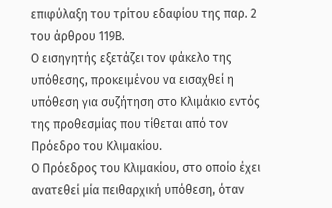επιφύλαξη του τρίτου εδαφίου της παρ. 2 του άρθρου 119Β.
Ο εισηγητής εξετάζει τον φάκελο της υπόθεσης, προκειμένου να εισαχθεί η υπόθεση για συζήτηση στο Κλιμάκιο εντός της προθεσμίας που τίθεται από τον Πρόεδρο του Κλιμακίου.
Ο Πρόεδρος του Κλιμακίου, στο οποίο έχει ανατεθεί μία πειθαρχική υπόθεση, όταν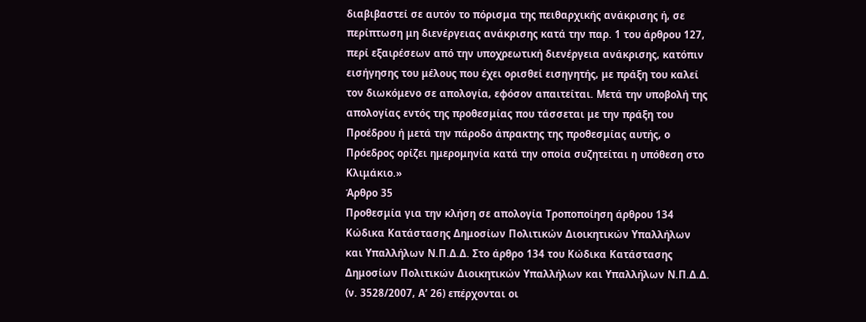διαβιβαστεί σε αυτόν το πόρισμα της πειθαρχικής ανάκρισης ή, σε περίπτωση μη διενέργειας ανάκρισης κατά την παρ. 1 του άρθρου 127, περί εξαιρέσεων από την υποχρεωτική διενέργεια ανάκρισης, κατόπιν εισήγησης του μέλους που έχει ορισθεί εισηγητής, με πράξη του καλεί τον διωκόμενο σε απολογία, εφόσον απαιτείται. Μετά την υποβολή της απολογίας εντός της προθεσμίας που τάσσεται με την πράξη του Προέδρου ή μετά την πάροδο άπρακτης της προθεσμίας αυτής, ο Πρόεδρος ορίζει ημερομηνία κατά την οποία συζητείται η υπόθεση στο Κλιμάκιο.»
Άρθρο 35
Προθεσμία για την κλήση σε απολογία Τροποποίηση άρθρου 134 Κώδικα Κατάστασης Δημοσίων Πολιτικών Διοικητικών Υπαλλήλων και Υπαλλήλων Ν.Π.Δ.Δ. Στο άρθρο 134 του Κώδικα Κατάστασης Δημοσίων Πολιτικών Διοικητικών Υπαλλήλων και Υπαλλήλων Ν.Π.Δ.Δ. (ν. 3528/2007, Α’ 26) επέρχονται οι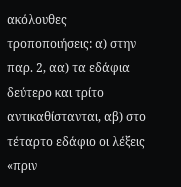ακόλουθες τροποποιήσεις: α) στην παρ. 2, αα) τα εδάφια δεύτερο και τρίτο αντικαθίστανται, αβ) στο τέταρτο εδάφιο οι λέξεις «πριν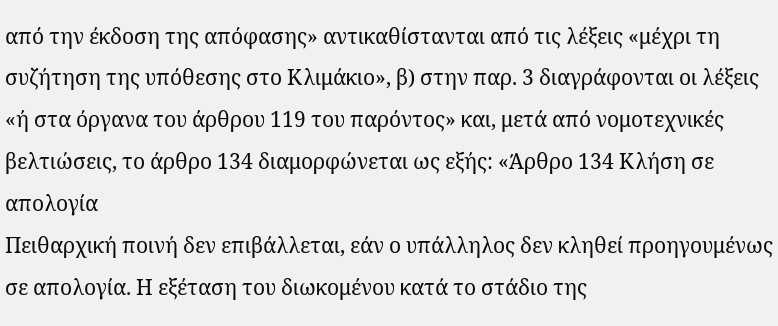από την έκδοση της απόφασης» αντικαθίστανται από τις λέξεις «μέχρι τη συζήτηση της υπόθεσης στο Κλιμάκιο», β) στην παρ. 3 διαγράφονται οι λέξεις «ή στα όργανα του άρθρου 119 του παρόντος» και, μετά από νομοτεχνικές βελτιώσεις, το άρθρο 134 διαμορφώνεται ως εξής: «Άρθρο 134 Κλήση σε απολογία
Πειθαρχική ποινή δεν επιβάλλεται, εάν ο υπάλληλος δεν κληθεί προηγουμένως σε απολογία. Η εξέταση του διωκομένου κατά το στάδιο της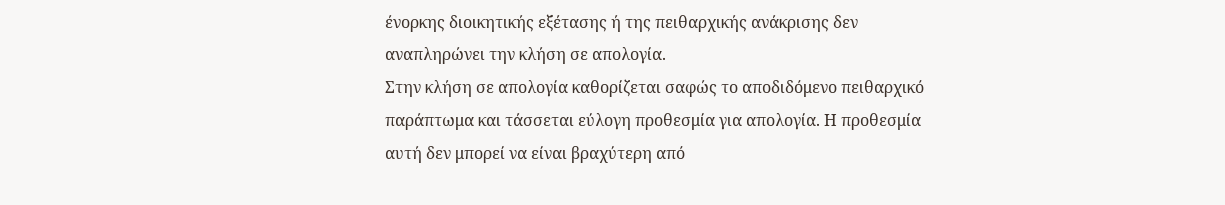ένορκης διοικητικής εξέτασης ή της πειθαρχικής ανάκρισης δεν αναπληρώνει την κλήση σε απολογία.
Στην κλήση σε απολογία καθορίζεται σαφώς το αποδιδόμενο πειθαρχικό παράπτωμα και τάσσεται εύλογη προθεσμία για απολογία. Η προθεσμία αυτή δεν μπορεί να είναι βραχύτερη από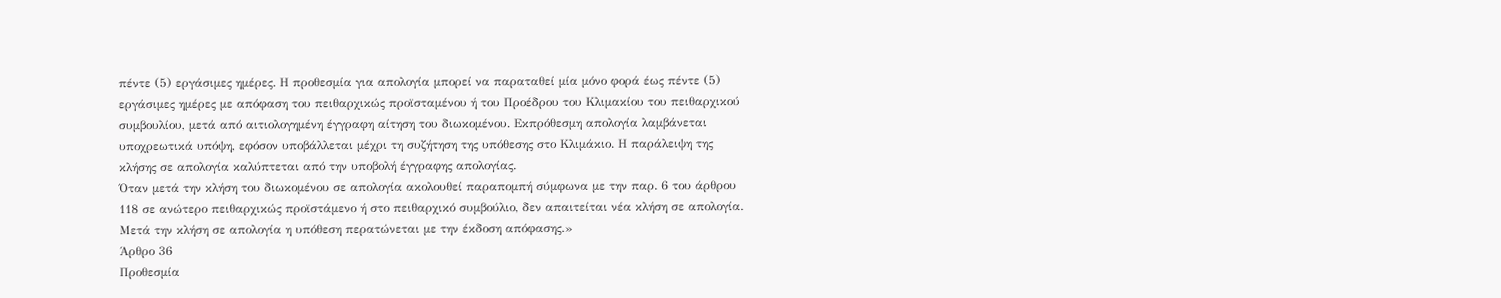πέντε (5) εργάσιμες ημέρες. Η προθεσμία για απολογία μπορεί να παραταθεί μία μόνο φορά έως πέντε (5) εργάσιμες ημέρες με απόφαση του πειθαρχικώς προϊσταμένου ή του Προέδρου του Κλιμακίου του πειθαρχικού συμβουλίου, μετά από αιτιολογημένη έγγραφη αίτηση του διωκομένου. Εκπρόθεσμη απολογία λαμβάνεται υποχρεωτικά υπόψη, εφόσον υποβάλλεται μέχρι τη συζήτηση της υπόθεσης στο Κλιμάκιο. Η παράλειψη της κλήσης σε απολογία καλύπτεται από την υποβολή έγγραφης απολογίας.
Όταν μετά την κλήση του διωκομένου σε απολογία ακολουθεί παραπομπή σύμφωνα με την παρ. 6 του άρθρου 118 σε ανώτερο πειθαρχικώς προϊστάμενο ή στο πειθαρχικό συμβούλιο, δεν απαιτείται νέα κλήση σε απολογία.
Μετά την κλήση σε απολογία η υπόθεση περατώνεται με την έκδοση απόφασης.»
Άρθρο 36
Προθεσμία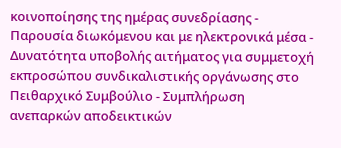κοινοποίησης της ημέρας συνεδρίασης - Παρουσία διωκόμενου και με ηλεκτρονικά μέσα - Δυνατότητα υποβολής αιτήματος για συμμετοχή εκπροσώπου συνδικαλιστικής οργάνωσης στο Πειθαρχικό Συμβούλιο - Συμπλήρωση ανεπαρκών αποδεικτικών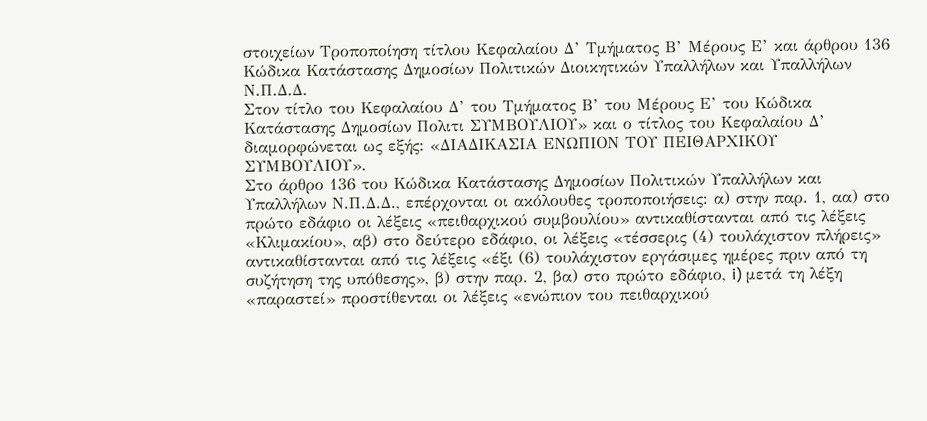στοιχείων Τροποποίηση τίτλου Κεφαλαίου Δ’ Τμήματος Β’ Μέρους Ε’ και άρθρου 136 Κώδικα Κατάστασης Δημοσίων Πολιτικών Διοικητικών Υπαλλήλων και Υπαλλήλων Ν.Π.Δ.Δ.
Στον τίτλο του Κεφαλαίου Δ’ του Τμήματος Β’ του Μέρους Ε’ του Κώδικα Κατάστασης Δημοσίων Πολιτι ΣΥΜΒΟΥΛΙΟΥ» και ο τίτλος του Κεφαλαίου Δ’ διαμορφώνεται ως εξής: «ΔΙΑΔΙΚΑΣΙΑ ΕΝΩΠΙΟΝ ΤΟΥ ΠΕΙΘΑΡΧΙΚΟΥ ΣΥΜΒΟΥΛΙΟΥ».
Στο άρθρο 136 του Κώδικα Κατάστασης Δημοσίων Πολιτικών Υπαλλήλων και Υπαλλήλων Ν.Π.Δ.Δ., επέρχονται οι ακόλουθες τροποποιήσεις: α) στην παρ. 1, αα) στο πρώτο εδάφιο οι λέξεις «πειθαρχικού συμβουλίου» αντικαθίστανται από τις λέξεις «Κλιμακίου», αβ) στο δεύτερο εδάφιο, οι λέξεις «τέσσερις (4) τουλάχιστον πλήρεις» αντικαθίστανται από τις λέξεις «έξι (6) τουλάχιστον εργάσιμες ημέρες πριν από τη συζήτηση της υπόθεσης», β) στην παρ. 2, βα) στο πρώτο εδάφιο, i) μετά τη λέξη «παραστεί» προστίθενται οι λέξεις «ενώπιον του πειθαρχικού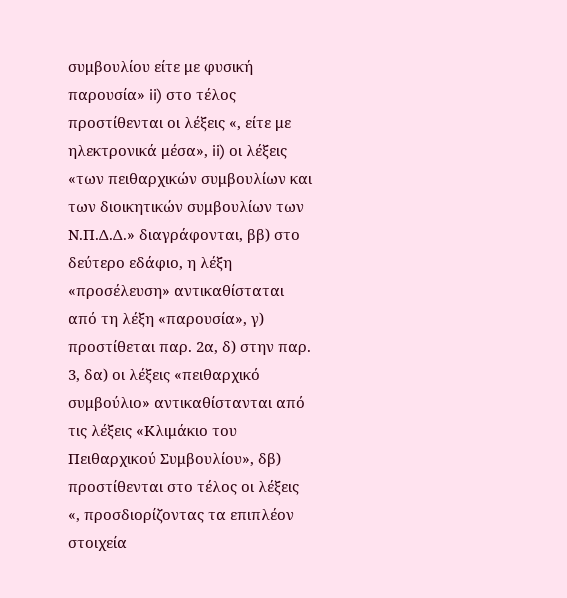συμβουλίου είτε με φυσική παρουσία» ii) στο τέλος προστίθενται οι λέξεις «, είτε με ηλεκτρονικά μέσα», ii) οι λέξεις «των πειθαρχικών συμβουλίων και των διοικητικών συμβουλίων των Ν.Π.Δ.Δ.» διαγράφονται, ββ) στο δεύτερο εδάφιο, η λέξη «προσέλευση» αντικαθίσταται από τη λέξη «παρουσία», γ) προστίθεται παρ. 2α, δ) στην παρ. 3, δα) οι λέξεις «πειθαρχικό συμβούλιο» αντικαθίστανται από τις λέξεις «Κλιμάκιο του Πειθαρχικού Συμβουλίου», δβ) προστίθενται στο τέλος οι λέξεις «, προσδιορίζοντας τα επιπλέον στοιχεία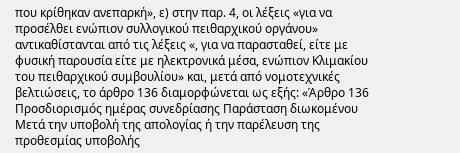που κρίθηκαν ανεπαρκή», ε) στην παρ. 4, οι λέξεις «για να προσέλθει ενώπιον συλλογικού πειθαρχικού οργάνου» αντικαθίστανται από τις λέξεις «, για να παρασταθεί, είτε με φυσική παρουσία είτε με ηλεκτρονικά μέσα, ενώπιον Κλιμακίου του πειθαρχικού συμβουλίου» και, μετά από νομοτεχνικές βελτιώσεις, το άρθρο 136 διαμορφώνεται ως εξής: «Άρθρο 136 Προσδιορισμός ημέρας συνεδρίασης Παράσταση διωκομένου
Μετά την υποβολή της απολογίας ή την παρέλευση της προθεσμίας υποβολής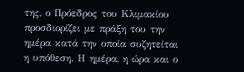της, ο Πρόεδρος του Κλιμακίου προσδιορίζει με πράξη του την ημέρα κατά την οποία συζητείται η υπόθεση. Η ημέρα, η ώρα και ο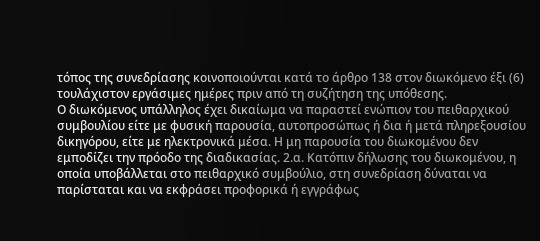τόπος της συνεδρίασης κοινοποιούνται κατά το άρθρο 138 στον διωκόμενο έξι (6) τουλάχιστον εργάσιμες ημέρες πριν από τη συζήτηση της υπόθεσης.
Ο διωκόμενος υπάλληλος έχει δικαίωμα να παραστεί ενώπιον του πειθαρχικού συμβουλίου είτε με φυσική παρουσία, αυτοπροσώπως ή δια ή μετά πληρεξουσίου δικηγόρου, είτε με ηλεκτρονικά μέσα. Η μη παρουσία του διωκομένου δεν εμποδίζει την πρόοδο της διαδικασίας. 2.α. Κατόπιν δήλωσης του διωκομένου, η οποία υποβάλλεται στο πειθαρχικό συμβούλιο, στη συνεδρίαση δύναται να παρίσταται και να εκφράσει προφορικά ή εγγράφως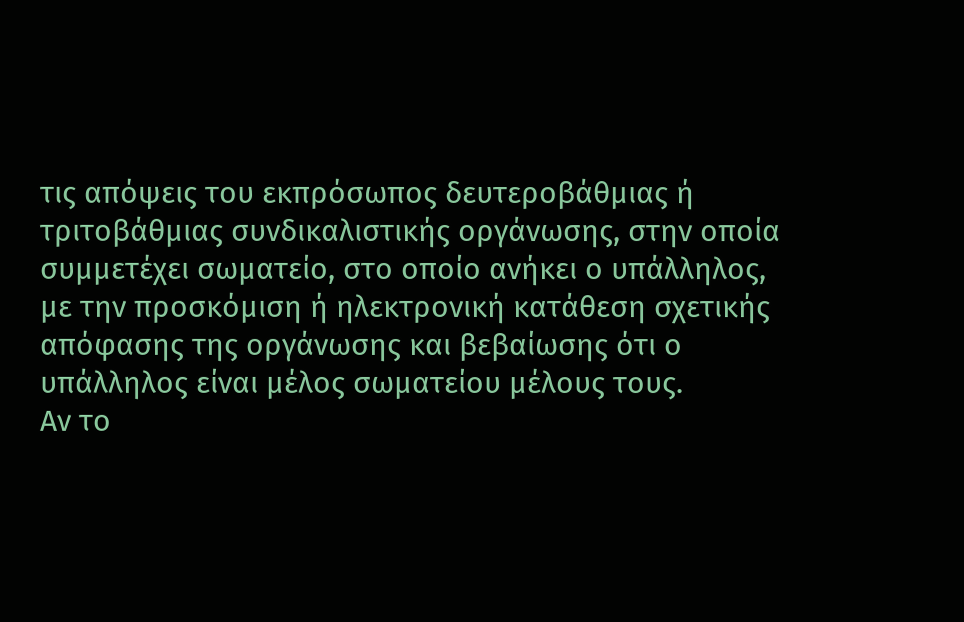τις απόψεις του εκπρόσωπος δευτεροβάθμιας ή τριτοβάθμιας συνδικαλιστικής οργάνωσης, στην οποία συμμετέχει σωματείο, στο οποίο ανήκει ο υπάλληλος, με την προσκόμιση ή ηλεκτρονική κατάθεση σχετικής απόφασης της οργάνωσης και βεβαίωσης ότι ο υπάλληλος είναι μέλος σωματείου μέλους τους.
Αν το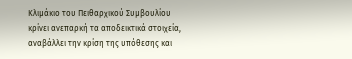Κλιμάκιο του Πειθαρχικού Συμβουλίου κρίνει ανεπαρκή τα αποδεικτικά στοιχεία, αναβάλλει την κρίση της υπόθεσης και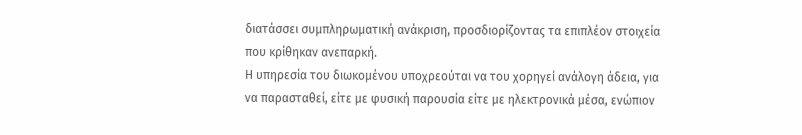διατάσσει συμπληρωματική ανάκριση, προσδιορίζοντας τα επιπλέον στοιχεία που κρίθηκαν ανεπαρκή.
Η υπηρεσία του διωκομένου υποχρεούται να του χορηγεί ανάλογη άδεια, για να παρασταθεί, είτε με φυσική παρουσία είτε με ηλεκτρονικά μέσα, ενώπιον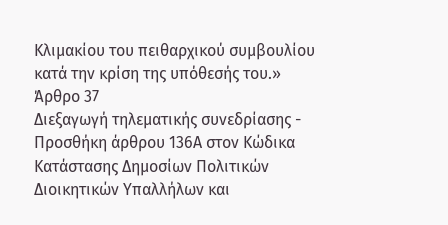Κλιμακίου του πειθαρχικού συμβουλίου κατά την κρίση της υπόθεσής του.»
Άρθρο 37
Διεξαγωγή τηλεματικής συνεδρίασης - Προσθήκη άρθρου 136Α στον Κώδικα Κατάστασης Δημοσίων Πολιτικών Διοικητικών Υπαλλήλων και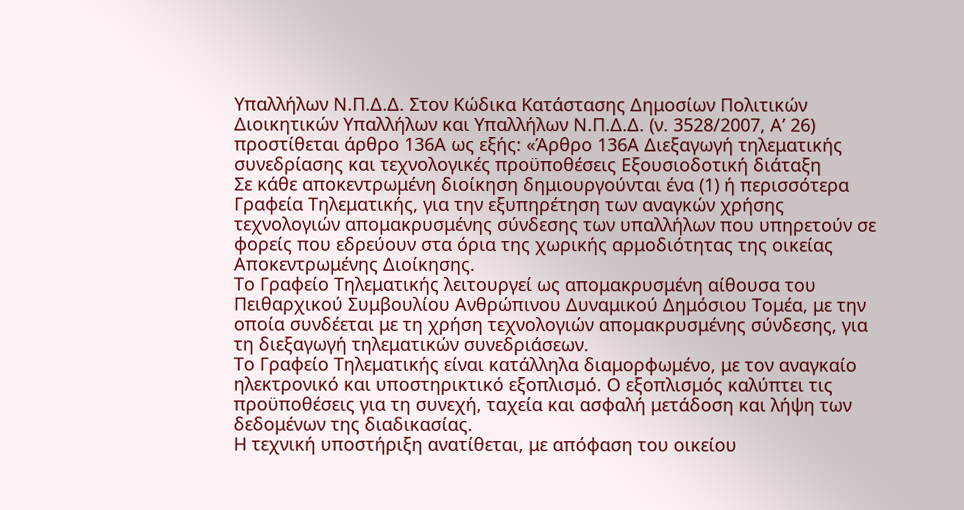Υπαλλήλων Ν.Π.Δ.Δ. Στον Κώδικα Κατάστασης Δημοσίων Πολιτικών Διοικητικών Υπαλλήλων και Υπαλλήλων Ν.Π.Δ.Δ. (ν. 3528/2007, Α’ 26) προστίθεται άρθρο 136Α ως εξής: «Άρθρο 136Α Διεξαγωγή τηλεματικής συνεδρίασης και τεχνολογικές προϋποθέσεις Εξουσιοδοτική διάταξη
Σε κάθε αποκεντρωμένη διοίκηση δημιουργούνται ένα (1) ή περισσότερα Γραφεία Τηλεματικής, για την εξυπηρέτηση των αναγκών χρήσης τεχνολογιών απομακρυσμένης σύνδεσης των υπαλλήλων που υπηρετούν σε φορείς που εδρεύουν στα όρια της χωρικής αρμοδιότητας της οικείας Αποκεντρωμένης Διοίκησης.
Το Γραφείο Τηλεματικής λειτουργεί ως απομακρυσμένη αίθουσα του Πειθαρχικού Συμβουλίου Ανθρώπινου Δυναμικού Δημόσιου Τομέα, με την οποία συνδέεται με τη χρήση τεχνολογιών απομακρυσμένης σύνδεσης, για τη διεξαγωγή τηλεματικών συνεδριάσεων.
Το Γραφείο Τηλεματικής είναι κατάλληλα διαμορφωμένο, με τον αναγκαίο ηλεκτρονικό και υποστηρικτικό εξοπλισμό. Ο εξοπλισμός καλύπτει τις προϋποθέσεις για τη συνεχή, ταχεία και ασφαλή μετάδοση και λήψη των δεδομένων της διαδικασίας.
Η τεχνική υποστήριξη ανατίθεται, με απόφαση του οικείου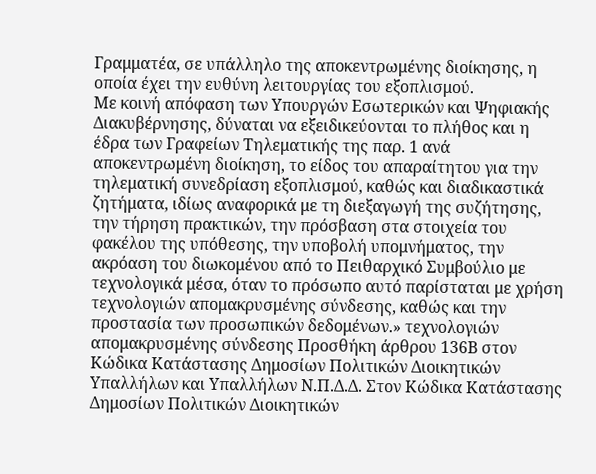Γραμματέα, σε υπάλληλο της αποκεντρωμένης διοίκησης, η οποία έχει την ευθύνη λειτουργίας του εξοπλισμού.
Με κοινή απόφαση των Υπουργών Εσωτερικών και Ψηφιακής Διακυβέρνησης, δύναται να εξειδικεύονται το πλήθος και η έδρα των Γραφείων Τηλεματικής της παρ. 1 ανά αποκεντρωμένη διοίκηση, το είδος του απαραίτητου για την τηλεματική συνεδρίαση εξοπλισμού, καθώς και διαδικαστικά ζητήματα, ιδίως αναφορικά με τη διεξαγωγή της συζήτησης, την τήρηση πρακτικών, την πρόσβαση στα στοιχεία του φακέλου της υπόθεσης, την υποβολή υπομνήματος, την ακρόαση του διωκομένου από το Πειθαρχικό Συμβούλιο με τεχνολογικά μέσα, όταν το πρόσωπο αυτό παρίσταται με χρήση τεχνολογιών απομακρυσμένης σύνδεσης, καθώς και την προστασία των προσωπικών δεδομένων.» τεχνολογιών απομακρυσμένης σύνδεσης Προσθήκη άρθρου 136Β στον Κώδικα Κατάστασης Δημοσίων Πολιτικών Διοικητικών Υπαλλήλων και Υπαλλήλων Ν.Π.Δ.Δ. Στον Κώδικα Κατάστασης Δημοσίων Πολιτικών Διοικητικών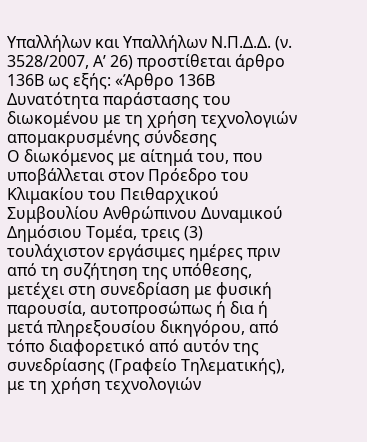Υπαλλήλων και Υπαλλήλων Ν.Π.Δ.Δ. (ν. 3528/2007, Α’ 26) προστίθεται άρθρο 136Β ως εξής: «Άρθρο 136Β Δυνατότητα παράστασης του διωκομένου με τη χρήση τεχνολογιών απομακρυσμένης σύνδεσης
Ο διωκόμενος με αίτημά του, που υποβάλλεται στον Πρόεδρο του Κλιμακίου του Πειθαρχικού Συμβουλίου Ανθρώπινου Δυναμικού Δημόσιου Τομέα, τρεις (3) τουλάχιστον εργάσιμες ημέρες πριν από τη συζήτηση της υπόθεσης, μετέχει στη συνεδρίαση με φυσική παρουσία, αυτοπροσώπως ή δια ή μετά πληρεξουσίου δικηγόρου, από τόπο διαφορετικό από αυτόν της συνεδρίασης (Γραφείο Τηλεματικής), με τη χρήση τεχνολογιών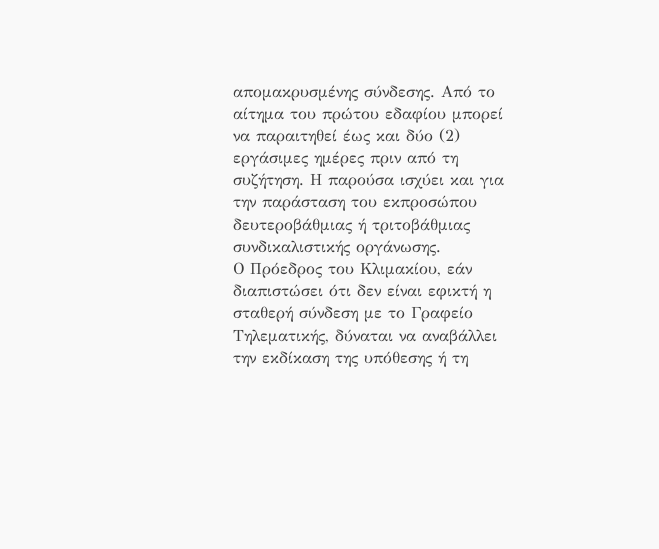απομακρυσμένης σύνδεσης. Από το αίτημα του πρώτου εδαφίου μπορεί να παραιτηθεί έως και δύο (2) εργάσιμες ημέρες πριν από τη συζήτηση. Η παρούσα ισχύει και για την παράσταση του εκπροσώπου δευτεροβάθμιας ή τριτοβάθμιας συνδικαλιστικής οργάνωσης.
Ο Πρόεδρος του Κλιμακίου, εάν διαπιστώσει ότι δεν είναι εφικτή η σταθερή σύνδεση με το Γραφείο Τηλεματικής, δύναται να αναβάλλει την εκδίκαση της υπόθεσης ή τη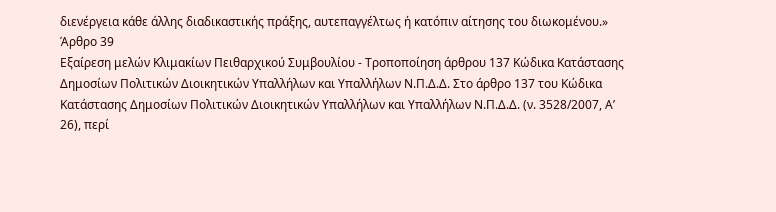διενέργεια κάθε άλλης διαδικαστικής πράξης, αυτεπαγγέλτως ή κατόπιν αίτησης του διωκομένου.»
Άρθρο 39
Εξαίρεση μελών Κλιμακίων Πειθαρχικού Συμβουλίου - Τροποποίηση άρθρου 137 Κώδικα Κατάστασης Δημοσίων Πολιτικών Διοικητικών Υπαλλήλων και Υπαλλήλων Ν.Π.Δ.Δ. Στο άρθρο 137 του Κώδικα Κατάστασης Δημοσίων Πολιτικών Διοικητικών Υπαλλήλων και Υπαλλήλων Ν.Π.Δ.Δ. (ν. 3528/2007, Α’ 26), περί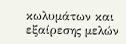κωλυμάτων και εξαίρεσης μελών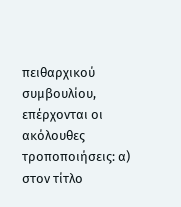πειθαρχικού συμβουλίου, επέρχονται οι ακόλουθες τροποποιήσεις: α) στον τίτλο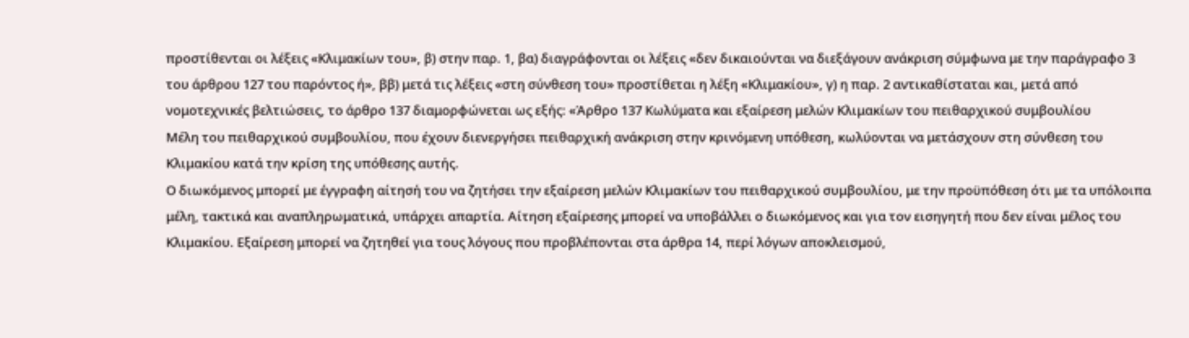προστίθενται οι λέξεις «Κλιμακίων του», β) στην παρ. 1, βα) διαγράφονται οι λέξεις «δεν δικαιούνται να διεξάγουν ανάκριση σύμφωνα με την παράγραφο 3 του άρθρου 127 του παρόντος ή», ββ) μετά τις λέξεις «στη σύνθεση του» προστίθεται η λέξη «Κλιμακίου», γ) η παρ. 2 αντικαθίσταται και, μετά από νομοτεχνικές βελτιώσεις, το άρθρο 137 διαμορφώνεται ως εξής: «Άρθρο 137 Κωλύματα και εξαίρεση μελών Κλιμακίων του πειθαρχικού συμβουλίου
Μέλη του πειθαρχικού συμβουλίου, που έχουν διενεργήσει πειθαρχική ανάκριση στην κρινόμενη υπόθεση, κωλύονται να μετάσχουν στη σύνθεση του Κλιμακίου κατά την κρίση της υπόθεσης αυτής.
Ο διωκόμενος μπορεί με έγγραφη αίτησή του να ζητήσει την εξαίρεση μελών Κλιμακίων του πειθαρχικού συμβουλίου, με την προϋπόθεση ότι με τα υπόλοιπα μέλη, τακτικά και αναπληρωματικά, υπάρχει απαρτία. Αίτηση εξαίρεσης μπορεί να υποβάλλει ο διωκόμενος και για τον εισηγητή που δεν είναι μέλος του Κλιμακίου. Εξαίρεση μπορεί να ζητηθεί για τους λόγους που προβλέπονται στα άρθρα 14, περί λόγων αποκλεισμού,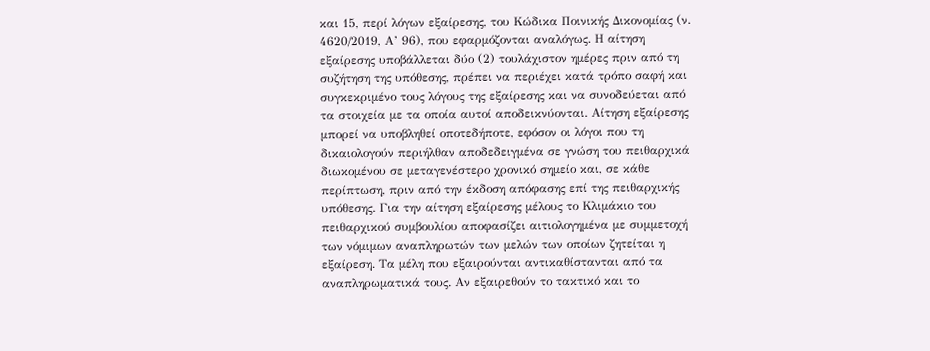και 15, περί λόγων εξαίρεσης, του Κώδικα Ποινικής Δικονομίας (ν. 4620/2019, Α’ 96), που εφαρμόζονται αναλόγως. Η αίτηση εξαίρεσης υποβάλλεται δύο (2) τουλάχιστον ημέρες πριν από τη συζήτηση της υπόθεσης, πρέπει να περιέχει κατά τρόπο σαφή και συγκεκριμένο τους λόγους της εξαίρεσης και να συνοδεύεται από τα στοιχεία με τα οποία αυτοί αποδεικνύονται. Αίτηση εξαίρεσης μπορεί να υποβληθεί οποτεδήποτε, εφόσον οι λόγοι που τη δικαιολογούν περιήλθαν αποδεδειγμένα σε γνώση του πειθαρχικά διωκομένου σε μεταγενέστερο χρονικό σημείο και, σε κάθε περίπτωση, πριν από την έκδοση απόφασης επί της πειθαρχικής υπόθεσης. Για την αίτηση εξαίρεσης μέλους το Κλιμάκιο του πειθαρχικού συμβουλίου αποφασίζει αιτιολογημένα με συμμετοχή των νόμιμων αναπληρωτών των μελών των οποίων ζητείται η εξαίρεση. Τα μέλη που εξαιρούνται αντικαθίστανται από τα αναπληρωματικά τους. Αν εξαιρεθούν το τακτικό και το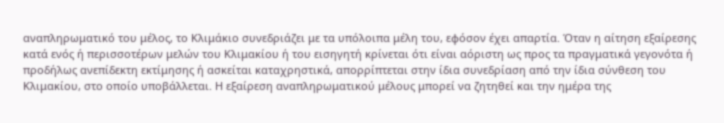αναπληρωματικό του μέλος, το Κλιμάκιο συνεδριάζει με τα υπόλοιπα μέλη του, εφόσον έχει απαρτία. Όταν η αίτηση εξαίρεσης κατά ενός ή περισσοτέρων μελών του Κλιμακίου ή του εισηγητή κρίνεται ότι είναι αόριστη ως προς τα πραγματικά γεγονότα ή προδήλως ανεπίδεκτη εκτίμησης ή ασκείται καταχρηστικά, απορρίπτεται στην ίδια συνεδρίαση από την ίδια σύνθεση του Κλιμακίου, στο οποίο υποβάλλεται. Η εξαίρεση αναπληρωματικού μέλους μπορεί να ζητηθεί και την ημέρα της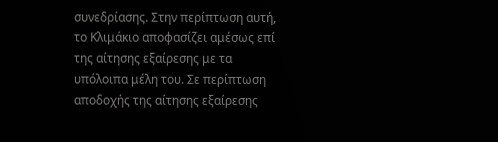συνεδρίασης. Στην περίπτωση αυτή, το Κλιμάκιο αποφασίζει αμέσως επί της αίτησης εξαίρεσης με τα υπόλοιπα μέλη του. Σε περίπτωση αποδοχής της αίτησης εξαίρεσης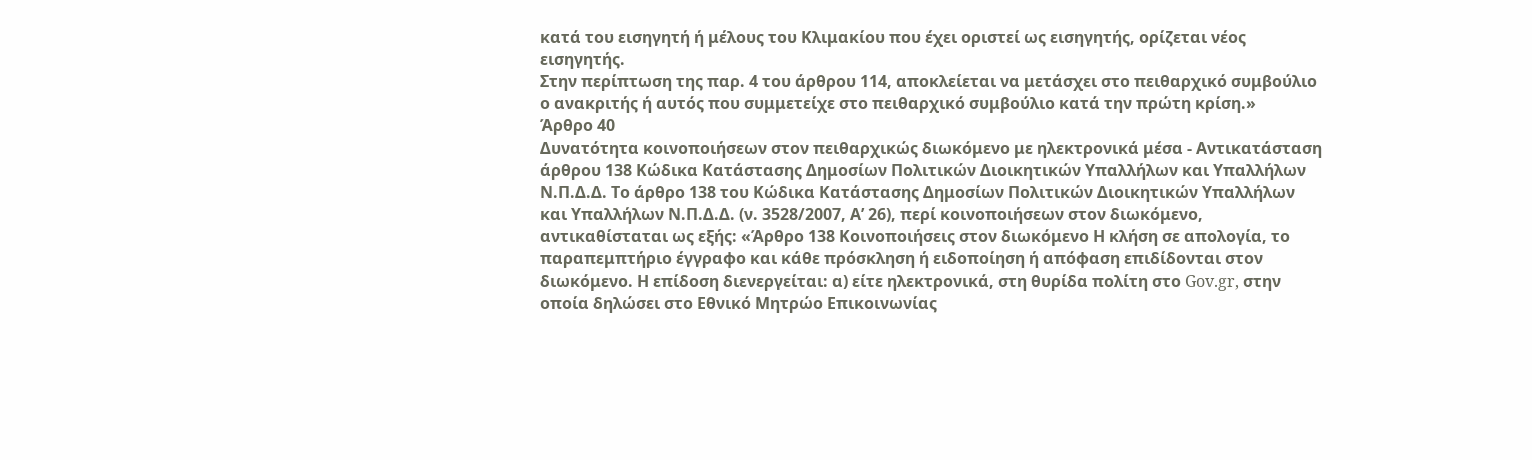κατά του εισηγητή ή μέλους του Κλιμακίου που έχει οριστεί ως εισηγητής, ορίζεται νέος εισηγητής.
Στην περίπτωση της παρ. 4 του άρθρου 114, αποκλείεται να μετάσχει στο πειθαρχικό συμβούλιο ο ανακριτής ή αυτός που συμμετείχε στο πειθαρχικό συμβούλιο κατά την πρώτη κρίση.»
Άρθρο 40
Δυνατότητα κοινοποιήσεων στον πειθαρχικώς διωκόμενο με ηλεκτρονικά μέσα - Αντικατάσταση άρθρου 138 Κώδικα Κατάστασης Δημοσίων Πολιτικών Διοικητικών Υπαλλήλων και Υπαλλήλων Ν.Π.Δ.Δ. Το άρθρο 138 του Κώδικα Κατάστασης Δημοσίων Πολιτικών Διοικητικών Υπαλλήλων και Υπαλλήλων Ν.Π.Δ.Δ. (ν. 3528/2007, Α’ 26), περί κοινοποιήσεων στον διωκόμενο, αντικαθίσταται ως εξής: «Άρθρο 138 Κοινοποιήσεις στον διωκόμενο Η κλήση σε απολογία, το παραπεμπτήριο έγγραφο και κάθε πρόσκληση ή ειδοποίηση ή απόφαση επιδίδονται στον διωκόμενο. Η επίδοση διενεργείται: α) είτε ηλεκτρονικά, στη θυρίδα πολίτη στο Gov.gr, στην οποία δηλώσει στο Εθνικό Μητρώο Επικοινωνίας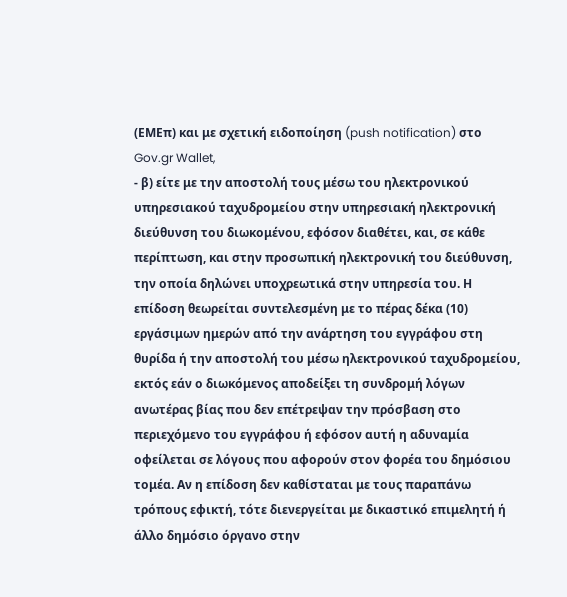(ΕΜΕπ) και με σχετική ειδοποίηση (push notification) στο Gov.gr Wallet,
- β) είτε με την αποστολή τους μέσω του ηλεκτρονικού
υπηρεσιακού ταχυδρομείου στην υπηρεσιακή ηλεκτρονική διεύθυνση του διωκομένου, εφόσον διαθέτει, και, σε κάθε περίπτωση, και στην προσωπική ηλεκτρονική του διεύθυνση, την οποία δηλώνει υποχρεωτικά στην υπηρεσία του. Η επίδοση θεωρείται συντελεσμένη με το πέρας δέκα (10) εργάσιμων ημερών από την ανάρτηση του εγγράφου στη θυρίδα ή την αποστολή του μέσω ηλεκτρονικού ταχυδρομείου, εκτός εάν ο διωκόμενος αποδείξει τη συνδρομή λόγων ανωτέρας βίας που δεν επέτρεψαν την πρόσβαση στο περιεχόμενο του εγγράφου ή εφόσον αυτή η αδυναμία οφείλεται σε λόγους που αφορούν στον φορέα του δημόσιου τομέα. Αν η επίδοση δεν καθίσταται με τους παραπάνω τρόπους εφικτή, τότε διενεργείται με δικαστικό επιμελητή ή άλλο δημόσιο όργανο στην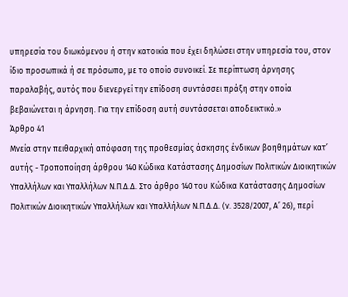υπηρεσία του διωκόμενου ή στην κατοικία που έχει δηλώσει στην υπηρεσία του, στον ίδιο προσωπικά ή σε πρόσωπο, με το οποίο συνοικεί. Σε περίπτωση άρνησης παραλαβής, αυτός που διενεργεί την επίδοση συντάσσει πράξη στην οποία βεβαιώνεται η άρνηση. Για την επίδοση αυτή συντάσσεται αποδεικτικό.»
Άρθρο 41
Μνεία στην πειθαρχική απόφαση της προθεσμίας άσκησης ένδικων βοηθημάτων κατ’ αυτής - Τροποποίηση άρθρου 140 Κώδικα Κατάστασης Δημοσίων Πολιτικών Διοικητικών Υπαλλήλων και Υπαλλήλων Ν.Π.Δ.Δ. Στο άρθρο 140 του Κώδικα Κατάστασης Δημοσίων Πολιτικών Διοικητικών Υπαλλήλων και Υπαλλήλων Ν.Π.Δ.Δ. (ν. 3528/2007, Α’ 26), περί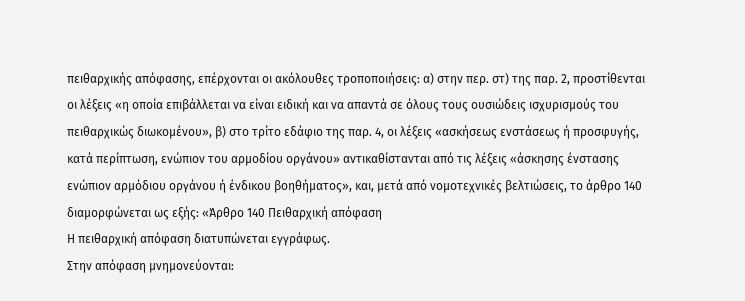πειθαρχικής απόφασης, επέρχονται οι ακόλουθες τροποποιήσεις: α) στην περ. στ) της παρ. 2, προστίθενται οι λέξεις «η οποία επιβάλλεται να είναι ειδική και να απαντά σε όλους τους ουσιώδεις ισχυρισμούς του πειθαρχικώς διωκομένου», β) στο τρίτο εδάφιο της παρ. 4, οι λέξεις «ασκήσεως ενστάσεως ή προσφυγής, κατά περίπτωση, ενώπιον του αρμοδίου οργάνου» αντικαθίστανται από τις λέξεις «άσκησης ένστασης ενώπιον αρμόδιου οργάνου ή ένδικου βοηθήματος», και, μετά από νομοτεχνικές βελτιώσεις, το άρθρο 140 διαμορφώνεται ως εξής: «Άρθρο 140 Πειθαρχική απόφαση
Η πειθαρχική απόφαση διατυπώνεται εγγράφως.
Στην απόφαση μνημονεύονται: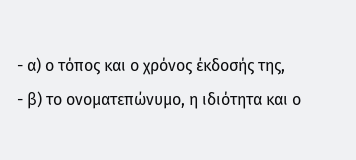- α) ο τόπος και ο χρόνος έκδοσής της,
- β) το ονοματεπώνυμο, η ιδιότητα και ο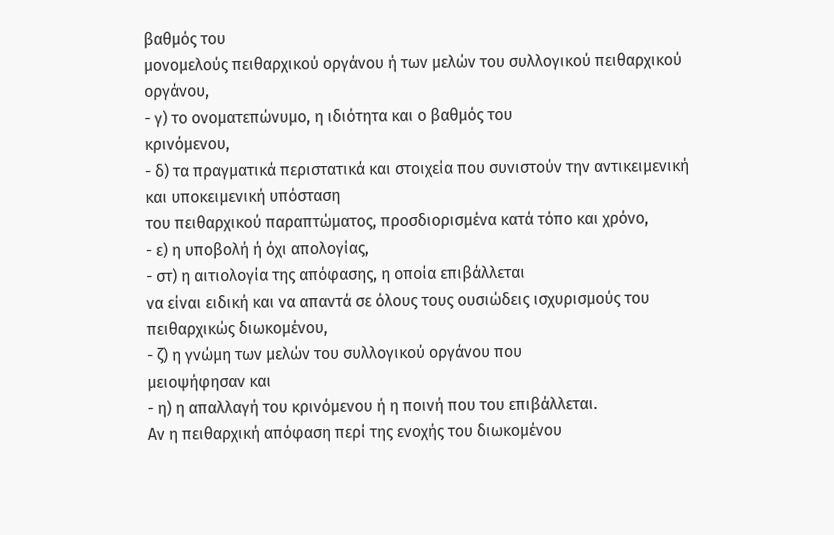βαθμός του
μονομελούς πειθαρχικού οργάνου ή των μελών του συλλογικού πειθαρχικού οργάνου,
- γ) το ονοματεπώνυμο, η ιδιότητα και ο βαθμός του
κρινόμενου,
- δ) τα πραγματικά περιστατικά και στοιχεία που συνιστούν την αντικειμενική και υποκειμενική υπόσταση
του πειθαρχικού παραπτώματος, προσδιορισμένα κατά τόπο και χρόνο,
- ε) η υποβολή ή όχι απολογίας,
- στ) η αιτιολογία της απόφασης, η οποία επιβάλλεται
να είναι ειδική και να απαντά σε όλους τους ουσιώδεις ισχυρισμούς του πειθαρχικώς διωκομένου,
- ζ) η γνώμη των μελών του συλλογικού οργάνου που
μειοψήφησαν και
- η) η απαλλαγή του κρινόμενου ή η ποινή που του επιβάλλεται.
Αν η πειθαρχική απόφαση περί της ενοχής του διωκομένου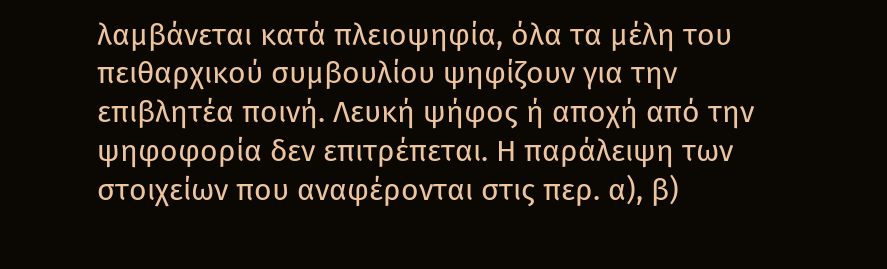λαμβάνεται κατά πλειοψηφία, όλα τα μέλη του πειθαρχικού συμβουλίου ψηφίζουν για την επιβλητέα ποινή. Λευκή ψήφος ή αποχή από την ψηφοφορία δεν επιτρέπεται. Η παράλειψη των στοιχείων που αναφέρονται στις περ. α), β)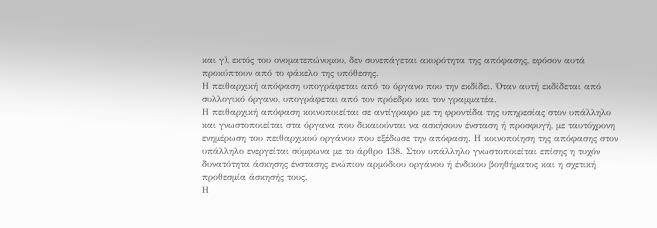και γ), εκτός του ονοματεπώνυμου, δεν συνεπάγεται ακυρότητα της απόφασης, εφόσον αυτά προκύπτουν από το φάκελο της υπόθεσης.
Η πειθαρχική απόφαση υπογράφεται από το όργανο που την εκδίδει. Όταν αυτή εκδίδεται από συλλογικό όργανο, υπογράφεται από τον πρόεδρο και τον γραμματέα.
Η πειθαρχική απόφαση κοινοποιείται σε αντίγραφο με τη φροντίδα της υπηρεσίας στον υπάλληλο και γνωστοποιείται στα όργανα που δικαιούνται να ασκήσουν ένσταση ή προσφυγή, με ταυτόχρονη ενημέρωση του πειθαρχικού οργάνου που εξέδωσε την απόφαση. Η κοινοποίηση της απόφασης στον υπάλληλο ενεργείται σύμφωνα με το άρθρο 138. Στον υπάλληλο γνωστοποιείται επίσης η τυχόν δυνατότητα άσκησης ένστασης ενώπιον αρμόδιου οργάνου ή ένδικου βοηθήματος και η σχετική προθεσμία άσκησής τους.
Η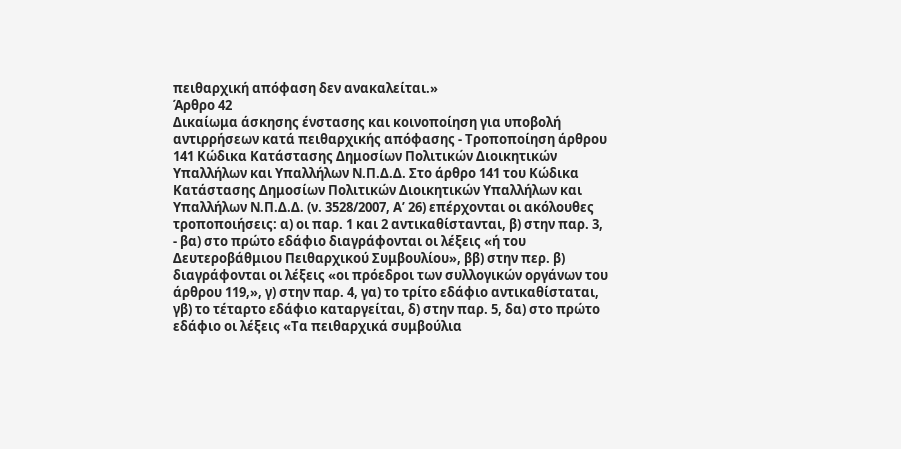πειθαρχική απόφαση δεν ανακαλείται.»
Άρθρο 42
Δικαίωμα άσκησης ένστασης και κοινοποίηση για υποβολή αντιρρήσεων κατά πειθαρχικής απόφασης - Τροποποίηση άρθρου 141 Κώδικα Κατάστασης Δημοσίων Πολιτικών Διοικητικών Υπαλλήλων και Υπαλλήλων Ν.Π.Δ.Δ. Στο άρθρο 141 του Κώδικα Κατάστασης Δημοσίων Πολιτικών Διοικητικών Υπαλλήλων και Υπαλλήλων Ν.Π.Δ.Δ. (ν. 3528/2007, Α’ 26) επέρχονται οι ακόλουθες τροποποιήσεις: α) οι παρ. 1 και 2 αντικαθίστανται, β) στην παρ. 3,
- βα) στο πρώτο εδάφιο διαγράφονται οι λέξεις «ή του
Δευτεροβάθμιου Πειθαρχικού Συμβουλίου», ββ) στην περ. β) διαγράφονται οι λέξεις «οι πρόεδροι των συλλογικών οργάνων του άρθρου 119,», γ) στην παρ. 4, γα) το τρίτο εδάφιο αντικαθίσταται, γβ) το τέταρτο εδάφιο καταργείται, δ) στην παρ. 5, δα) στο πρώτο εδάφιο οι λέξεις «Τα πειθαρχικά συμβούλια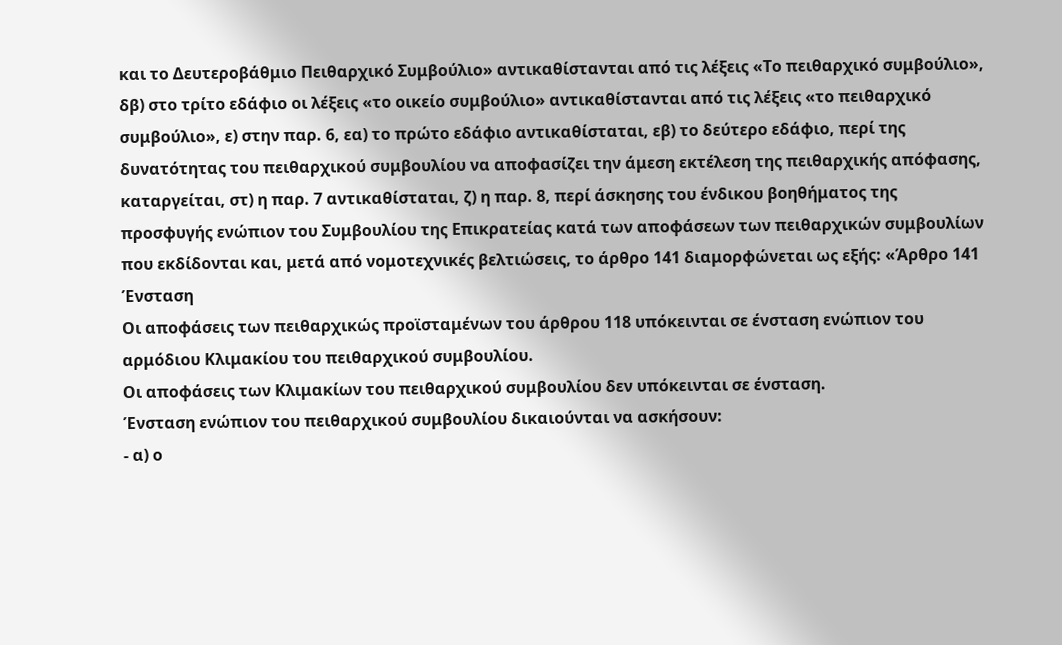και το Δευτεροβάθμιο Πειθαρχικό Συμβούλιο» αντικαθίστανται από τις λέξεις «Το πειθαρχικό συμβούλιο», δβ) στο τρίτο εδάφιο οι λέξεις «το οικείο συμβούλιο» αντικαθίστανται από τις λέξεις «το πειθαρχικό συμβούλιο», ε) στην παρ. 6, εα) το πρώτο εδάφιο αντικαθίσταται, εβ) το δεύτερο εδάφιο, περί της δυνατότητας του πειθαρχικού συμβουλίου να αποφασίζει την άμεση εκτέλεση της πειθαρχικής απόφασης, καταργείται, στ) η παρ. 7 αντικαθίσταται, ζ) η παρ. 8, περί άσκησης του ένδικου βοηθήματος της προσφυγής ενώπιον του Συμβουλίου της Επικρατείας κατά των αποφάσεων των πειθαρχικών συμβουλίων που εκδίδονται και, μετά από νομοτεχνικές βελτιώσεις, το άρθρο 141 διαμορφώνεται ως εξής: «Άρθρο 141 Ένσταση
Οι αποφάσεις των πειθαρχικώς προϊσταμένων του άρθρου 118 υπόκεινται σε ένσταση ενώπιον του αρμόδιου Κλιμακίου του πειθαρχικού συμβουλίου.
Οι αποφάσεις των Κλιμακίων του πειθαρχικού συμβουλίου δεν υπόκεινται σε ένσταση.
Ένσταση ενώπιον του πειθαρχικού συμβουλίου δικαιούνται να ασκήσουν:
- α) ο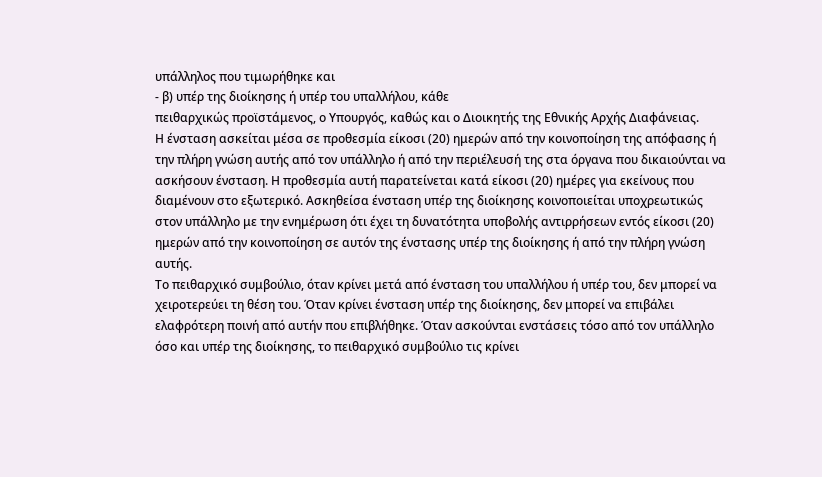υπάλληλος που τιμωρήθηκε και
- β) υπέρ της διοίκησης ή υπέρ του υπαλλήλου, κάθε
πειθαρχικώς προϊστάμενος, ο Υπουργός, καθώς και ο Διοικητής της Εθνικής Αρχής Διαφάνειας.
Η ένσταση ασκείται μέσα σε προθεσμία είκοσι (20) ημερών από την κοινοποίηση της απόφασης ή την πλήρη γνώση αυτής από τον υπάλληλο ή από την περιέλευσή της στα όργανα που δικαιούνται να ασκήσουν ένσταση. Η προθεσμία αυτή παρατείνεται κατά είκοσι (20) ημέρες για εκείνους που διαμένουν στο εξωτερικό. Ασκηθείσα ένσταση υπέρ της διοίκησης κοινοποιείται υποχρεωτικώς στον υπάλληλο με την ενημέρωση ότι έχει τη δυνατότητα υποβολής αντιρρήσεων εντός είκοσι (20) ημερών από την κοινοποίηση σε αυτόν της ένστασης υπέρ της διοίκησης ή από την πλήρη γνώση αυτής.
Το πειθαρχικό συμβούλιο, όταν κρίνει μετά από ένσταση του υπαλλήλου ή υπέρ του, δεν μπορεί να χειροτερεύει τη θέση του. Όταν κρίνει ένσταση υπέρ της διοίκησης, δεν μπορεί να επιβάλει ελαφρότερη ποινή από αυτήν που επιβλήθηκε. Όταν ασκούνται ενστάσεις τόσο από τον υπάλληλο όσο και υπέρ της διοίκησης, το πειθαρχικό συμβούλιο τις κρίνει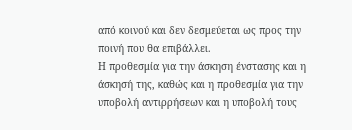από κοινού και δεν δεσμεύεται ως προς την ποινή που θα επιβάλλει.
Η προθεσμία για την άσκηση ένστασης και η άσκησή της, καθώς και η προθεσμία για την υποβολή αντιρρήσεων και η υποβολή τους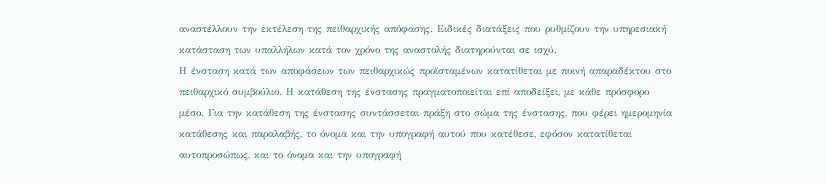αναστέλλουν την εκτέλεση της πειθαρχικής απόφασης. Ειδικές διατάξεις που ρυθμίζουν την υπηρεσιακή κατάσταση των υπαλλήλων κατά τον χρόνο της αναστολής διατηρούνται σε ισχύ.
Η ένσταση κατά των αποφάσεων των πειθαρχικώς προϊσταμένων κατατίθεται με ποινή απαραδέκτου στο πειθαρχικό συμβούλιο. Η κατάθεση της ένστασης πραγματοποιείται επί αποδείξει, με κάθε πρόσφορο μέσο. Για την κατάθεση της ένστασης συντάσσεται πράξη στο σώμα της ένστασης, που φέρει ημερομηνία κατάθεσης και παραλαβής, το όνομα και την υπογραφή αυτού που κατέθεσε, εφόσον κατατίθεται αυτοπροσώπως, και το όνομα και την υπογραφή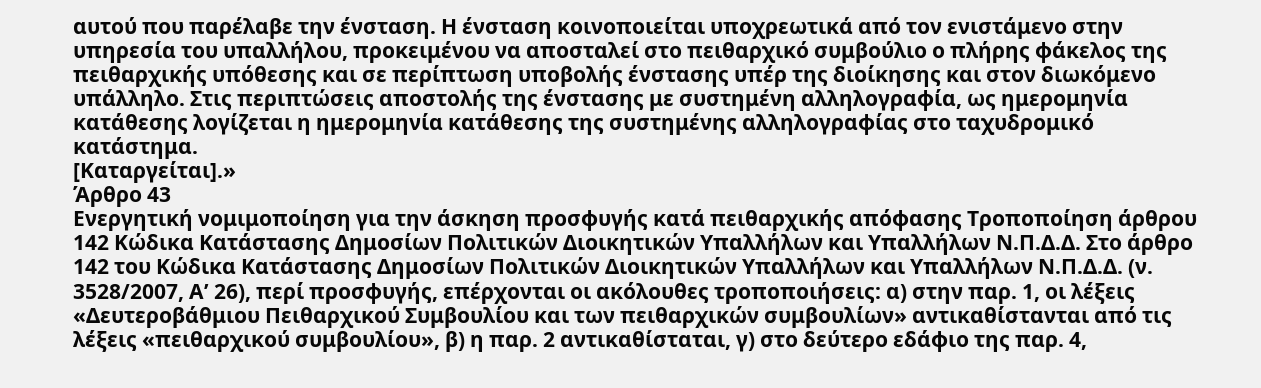αυτού που παρέλαβε την ένσταση. Η ένσταση κοινοποιείται υποχρεωτικά από τον ενιστάμενο στην υπηρεσία του υπαλλήλου, προκειμένου να αποσταλεί στο πειθαρχικό συμβούλιο ο πλήρης φάκελος της πειθαρχικής υπόθεσης και σε περίπτωση υποβολής ένστασης υπέρ της διοίκησης και στον διωκόμενο υπάλληλο. Στις περιπτώσεις αποστολής της ένστασης με συστημένη αλληλογραφία, ως ημερομηνία κατάθεσης λογίζεται η ημερομηνία κατάθεσης της συστημένης αλληλογραφίας στο ταχυδρομικό κατάστημα.
[Καταργείται].»
Άρθρο 43
Ενεργητική νομιμοποίηση για την άσκηση προσφυγής κατά πειθαρχικής απόφασης Τροποποίηση άρθρου 142 Κώδικα Κατάστασης Δημοσίων Πολιτικών Διοικητικών Υπαλλήλων και Υπαλλήλων Ν.Π.Δ.Δ. Στο άρθρο 142 του Κώδικα Κατάστασης Δημοσίων Πολιτικών Διοικητικών Υπαλλήλων και Υπαλλήλων Ν.Π.Δ.Δ. (ν. 3528/2007, Α’ 26), περί προσφυγής, επέρχονται οι ακόλουθες τροποποιήσεις: α) στην παρ. 1, οι λέξεις «Δευτεροβάθμιου Πειθαρχικού Συμβουλίου και των πειθαρχικών συμβουλίων» αντικαθίστανται από τις λέξεις «πειθαρχικού συμβουλίου», β) η παρ. 2 αντικαθίσταται, γ) στο δεύτερο εδάφιο της παρ. 4,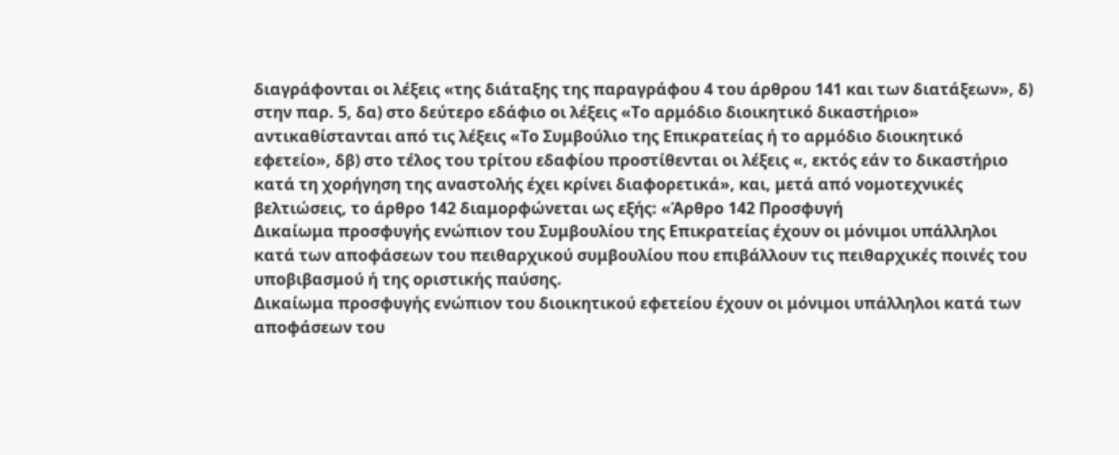διαγράφονται οι λέξεις «της διάταξης της παραγράφου 4 του άρθρου 141 και των διατάξεων», δ) στην παρ. 5, δα) στο δεύτερο εδάφιο οι λέξεις «Το αρμόδιο διοικητικό δικαστήριο» αντικαθίστανται από τις λέξεις «Το Συμβούλιο της Επικρατείας ή το αρμόδιο διοικητικό εφετείο», δβ) στο τέλος του τρίτου εδαφίου προστίθενται οι λέξεις «, εκτός εάν το δικαστήριο κατά τη χορήγηση της αναστολής έχει κρίνει διαφορετικά», και, μετά από νομοτεχνικές βελτιώσεις, το άρθρο 142 διαμορφώνεται ως εξής: «Άρθρο 142 Προσφυγή
Δικαίωμα προσφυγής ενώπιον του Συμβουλίου της Επικρατείας έχουν οι μόνιμοι υπάλληλοι κατά των αποφάσεων του πειθαρχικού συμβουλίου που επιβάλλουν τις πειθαρχικές ποινές του υποβιβασμού ή της οριστικής παύσης.
Δικαίωμα προσφυγής ενώπιον του διοικητικού εφετείου έχουν οι μόνιμοι υπάλληλοι κατά των αποφάσεων του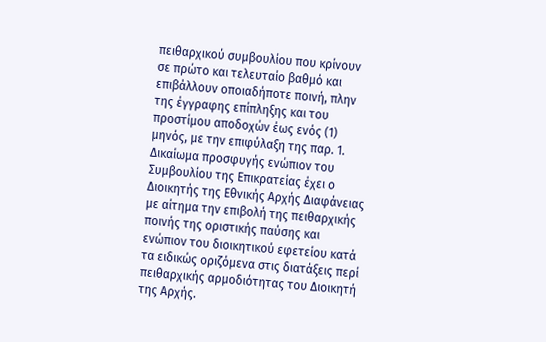πειθαρχικού συμβουλίου που κρίνουν σε πρώτο και τελευταίο βαθμό και επιβάλλουν οποιαδήποτε ποινή, πλην της έγγραφης επίπληξης και του προστίμου αποδοχών έως ενός (1) μηνός, με την επιφύλαξη της παρ. 1.
Δικαίωμα προσφυγής ενώπιον του Συμβουλίου της Επικρατείας έχει ο Διοικητής της Εθνικής Αρχής Διαφάνειας με αίτημα την επιβολή της πειθαρχικής ποινής της οριστικής παύσης και ενώπιον του διοικητικού εφετείου κατά τα ειδικώς οριζόμενα στις διατάξεις περί πειθαρχικής αρμοδιότητας του Διοικητή της Αρχής.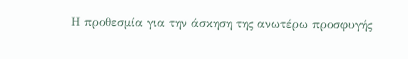Η προθεσμία για την άσκηση της ανωτέρω προσφυγής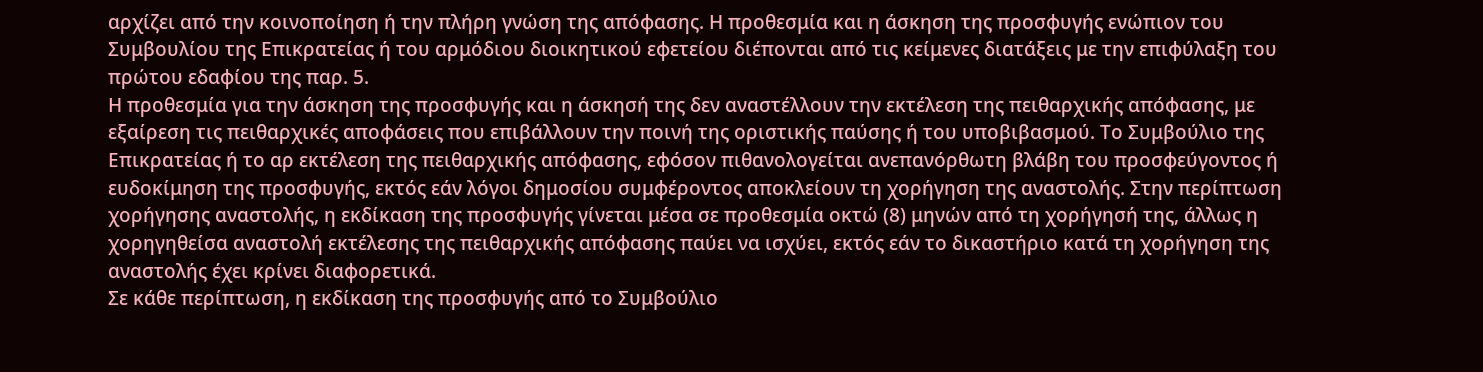αρχίζει από την κοινοποίηση ή την πλήρη γνώση της απόφασης. Η προθεσμία και η άσκηση της προσφυγής ενώπιον του Συμβουλίου της Επικρατείας ή του αρμόδιου διοικητικού εφετείου διέπονται από τις κείμενες διατάξεις με την επιφύλαξη του πρώτου εδαφίου της παρ. 5.
Η προθεσμία για την άσκηση της προσφυγής και η άσκησή της δεν αναστέλλουν την εκτέλεση της πειθαρχικής απόφασης, με εξαίρεση τις πειθαρχικές αποφάσεις που επιβάλλουν την ποινή της οριστικής παύσης ή του υποβιβασμού. Το Συμβούλιο της Επικρατείας ή το αρ εκτέλεση της πειθαρχικής απόφασης, εφόσον πιθανολογείται ανεπανόρθωτη βλάβη του προσφεύγοντος ή ευδοκίμηση της προσφυγής, εκτός εάν λόγοι δημοσίου συμφέροντος αποκλείουν τη χορήγηση της αναστολής. Στην περίπτωση χορήγησης αναστολής, η εκδίκαση της προσφυγής γίνεται μέσα σε προθεσμία οκτώ (8) μηνών από τη χορήγησή της, άλλως η χορηγηθείσα αναστολή εκτέλεσης της πειθαρχικής απόφασης παύει να ισχύει, εκτός εάν το δικαστήριο κατά τη χορήγηση της αναστολής έχει κρίνει διαφορετικά.
Σε κάθε περίπτωση, η εκδίκαση της προσφυγής από το Συμβούλιο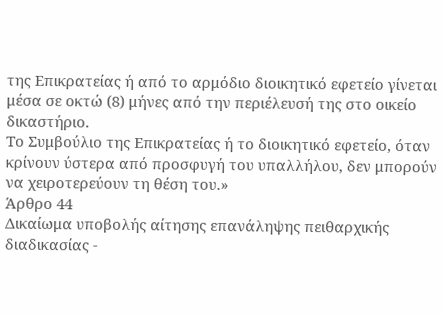της Επικρατείας ή από το αρμόδιο διοικητικό εφετείο γίνεται μέσα σε οκτώ (8) μήνες από την περιέλευσή της στο οικείο δικαστήριο.
Το Συμβούλιο της Επικρατείας ή το διοικητικό εφετείο, όταν κρίνουν ύστερα από προσφυγή του υπαλλήλου, δεν μπορούν να χειροτερεύουν τη θέση του.»
Άρθρο 44
Δικαίωμα υποβολής αίτησης επανάληψης πειθαρχικής διαδικασίας -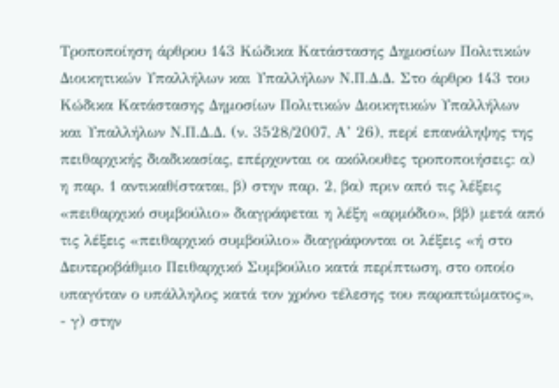Τροποποίηση άρθρου 143 Κώδικα Κατάστασης Δημοσίων Πολιτικών Διοικητικών Υπαλλήλων και Υπαλλήλων Ν.Π.Δ.Δ. Στο άρθρο 143 του Κώδικα Κατάστασης Δημοσίων Πολιτικών Διοικητικών Υπαλλήλων και Υπαλλήλων Ν.Π.Δ.Δ. (ν. 3528/2007, Α’ 26), περί επανάληψης της πειθαρχικής διαδικασίας, επέρχονται οι ακόλουθες τροποποιήσεις: α) η παρ. 1 αντικαθίσταται, β) στην παρ. 2, βα) πριν από τις λέξεις «πειθαρχικό συμβούλιο» διαγράφεται η λέξη «αρμόδιο», ββ) μετά από τις λέξεις «πειθαρχικό συμβούλιο» διαγράφονται οι λέξεις «ή στο Δευτεροβάθμιο Πειθαρχικό Συμβούλιο κατά περίπτωση, στο οποίο υπαγόταν ο υπάλληλος κατά τον χρόνο τέλεσης του παραπτώματος»,
- γ) στην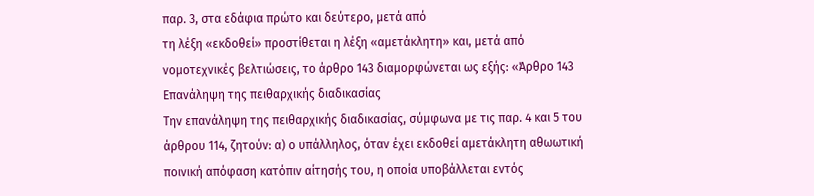παρ. 3, στα εδάφια πρώτο και δεύτερο, μετά από
τη λέξη «εκδοθεί» προστίθεται η λέξη «αμετάκλητη» και, μετά από νομοτεχνικές βελτιώσεις, το άρθρο 143 διαμορφώνεται ως εξής: «Άρθρο 143 Επανάληψη της πειθαρχικής διαδικασίας
Την επανάληψη της πειθαρχικής διαδικασίας, σύμφωνα με τις παρ. 4 και 5 του άρθρου 114, ζητούν: α) ο υπάλληλος, όταν έχει εκδοθεί αμετάκλητη αθωωτική ποινική απόφαση κατόπιν αίτησής του, η οποία υποβάλλεται εντός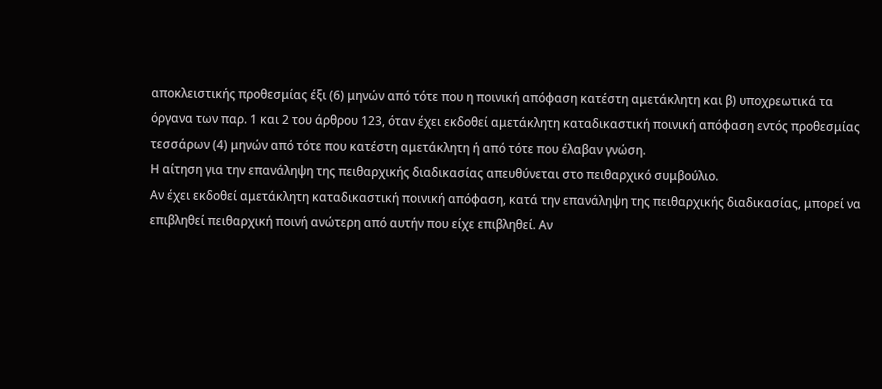αποκλειστικής προθεσμίας έξι (6) μηνών από τότε που η ποινική απόφαση κατέστη αμετάκλητη και β) υποχρεωτικά τα όργανα των παρ. 1 και 2 του άρθρου 123, όταν έχει εκδοθεί αμετάκλητη καταδικαστική ποινική απόφαση εντός προθεσμίας τεσσάρων (4) μηνών από τότε που κατέστη αμετάκλητη ή από τότε που έλαβαν γνώση.
Η αίτηση για την επανάληψη της πειθαρχικής διαδικασίας απευθύνεται στο πειθαρχικό συμβούλιο.
Αν έχει εκδοθεί αμετάκλητη καταδικαστική ποινική απόφαση, κατά την επανάληψη της πειθαρχικής διαδικασίας, μπορεί να επιβληθεί πειθαρχική ποινή ανώτερη από αυτήν που είχε επιβληθεί. Αν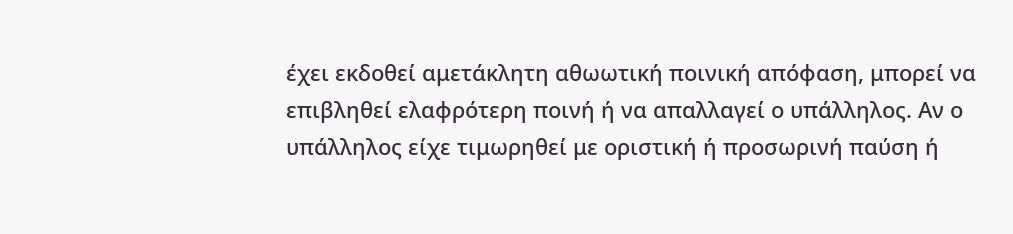έχει εκδοθεί αμετάκλητη αθωωτική ποινική απόφαση, μπορεί να επιβληθεί ελαφρότερη ποινή ή να απαλλαγεί ο υπάλληλος. Αν ο υπάλληλος είχε τιμωρηθεί με οριστική ή προσωρινή παύση ή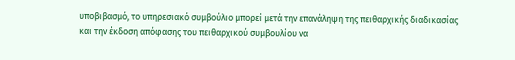υποβιβασμό, το υπηρεσιακό συμβούλιο μπορεί μετά την επανάληψη της πειθαρχικής διαδικασίας και την έκδοση απόφασης του πειθαρχικού συμβουλίου να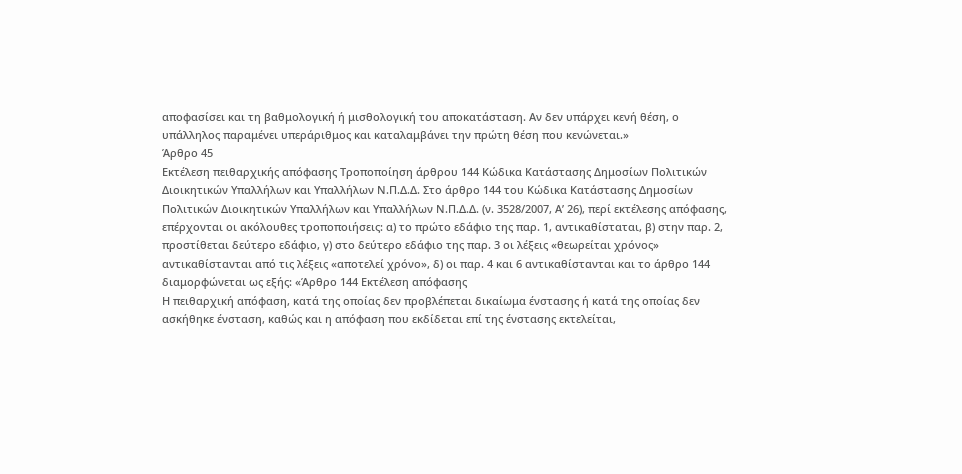αποφασίσει και τη βαθμολογική ή μισθολογική του αποκατάσταση. Αν δεν υπάρχει κενή θέση, ο υπάλληλος παραμένει υπεράριθμος και καταλαμβάνει την πρώτη θέση που κενώνεται.»
Άρθρο 45
Εκτέλεση πειθαρχικής απόφασης Τροποποίηση άρθρου 144 Κώδικα Κατάστασης Δημοσίων Πολιτικών Διοικητικών Υπαλλήλων και Υπαλλήλων Ν.Π.Δ.Δ. Στο άρθρο 144 του Κώδικα Κατάστασης Δημοσίων Πολιτικών Διοικητικών Υπαλλήλων και Υπαλλήλων Ν.Π.Δ.Δ. (ν. 3528/2007, Α’ 26), περί εκτέλεσης απόφασης, επέρχονται οι ακόλουθες τροποποιήσεις: α) το πρώτο εδάφιο της παρ. 1, αντικαθίσταται, β) στην παρ. 2, προστίθεται δεύτερο εδάφιο, γ) στο δεύτερο εδάφιο της παρ. 3 οι λέξεις «θεωρείται χρόνος» αντικαθίστανται από τις λέξεις «αποτελεί χρόνο», δ) οι παρ. 4 και 6 αντικαθίστανται και το άρθρο 144 διαμορφώνεται ως εξής: «Άρθρο 144 Εκτέλεση απόφασης
Η πειθαρχική απόφαση, κατά της οποίας δεν προβλέπεται δικαίωμα ένστασης ή κατά της οποίας δεν ασκήθηκε ένσταση, καθώς και η απόφαση που εκδίδεται επί της ένστασης εκτελείται,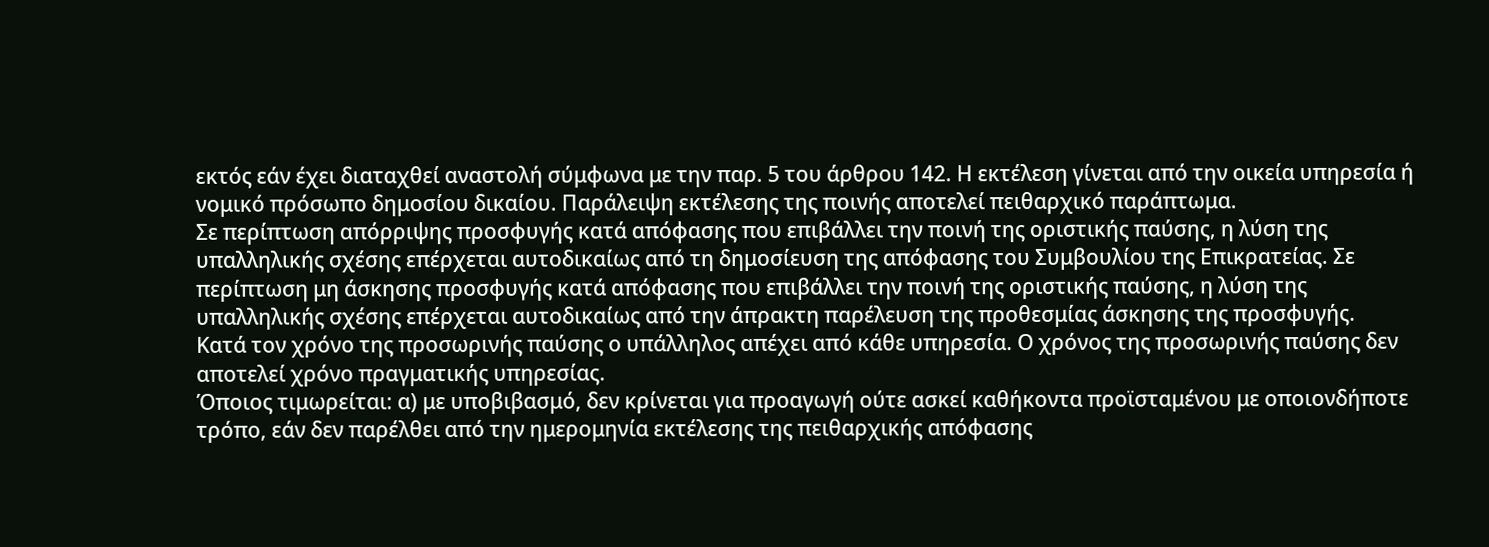εκτός εάν έχει διαταχθεί αναστολή σύμφωνα με την παρ. 5 του άρθρου 142. Η εκτέλεση γίνεται από την οικεία υπηρεσία ή νομικό πρόσωπο δημοσίου δικαίου. Παράλειψη εκτέλεσης της ποινής αποτελεί πειθαρχικό παράπτωμα.
Σε περίπτωση απόρριψης προσφυγής κατά απόφασης που επιβάλλει την ποινή της οριστικής παύσης, η λύση της υπαλληλικής σχέσης επέρχεται αυτοδικαίως από τη δημοσίευση της απόφασης του Συμβουλίου της Επικρατείας. Σε περίπτωση μη άσκησης προσφυγής κατά απόφασης που επιβάλλει την ποινή της οριστικής παύσης, η λύση της υπαλληλικής σχέσης επέρχεται αυτοδικαίως από την άπρακτη παρέλευση της προθεσμίας άσκησης της προσφυγής.
Κατά τον χρόνο της προσωρινής παύσης ο υπάλληλος απέχει από κάθε υπηρεσία. Ο χρόνος της προσωρινής παύσης δεν αποτελεί χρόνο πραγματικής υπηρεσίας.
Όποιος τιμωρείται: α) με υποβιβασμό, δεν κρίνεται για προαγωγή ούτε ασκεί καθήκοντα προϊσταμένου με οποιονδήποτε τρόπο, εάν δεν παρέλθει από την ημερομηνία εκτέλεσης της πειθαρχικής απόφασης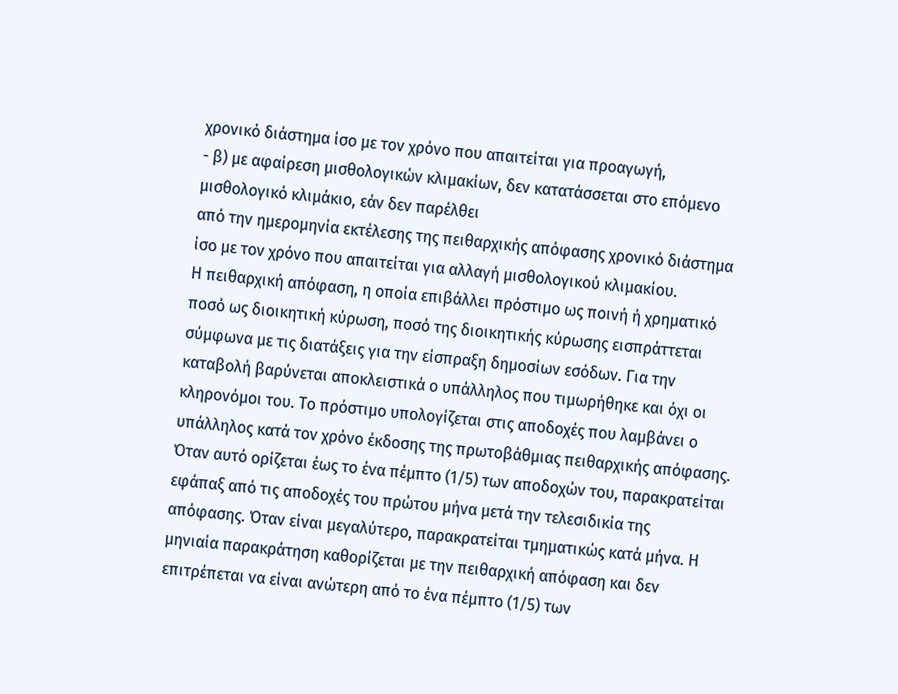χρονικό διάστημα ίσο με τον χρόνο που απαιτείται για προαγωγή,
- β) με αφαίρεση μισθολογικών κλιμακίων, δεν κατατάσσεται στο επόμενο μισθολογικό κλιμάκιο, εάν δεν παρέλθει
από την ημερομηνία εκτέλεσης της πειθαρχικής απόφασης χρονικό διάστημα ίσο με τον χρόνο που απαιτείται για αλλαγή μισθολογικού κλιμακίου.
Η πειθαρχική απόφαση, η οποία επιβάλλει πρόστιμο ως ποινή ή χρηματικό ποσό ως διοικητική κύρωση, ποσό της διοικητικής κύρωσης εισπράττεται σύμφωνα με τις διατάξεις για την είσπραξη δημοσίων εσόδων. Για την καταβολή βαρύνεται αποκλειστικά ο υπάλληλος που τιμωρήθηκε και όχι οι κληρονόμοι του. Το πρόστιμο υπολογίζεται στις αποδοχές που λαμβάνει ο υπάλληλος κατά τον χρόνο έκδοσης της πρωτοβάθμιας πειθαρχικής απόφασης. Όταν αυτό ορίζεται έως το ένα πέμπτο (1/5) των αποδοχών του, παρακρατείται εφάπαξ από τις αποδοχές του πρώτου μήνα μετά την τελεσιδικία της απόφασης. Όταν είναι μεγαλύτερο, παρακρατείται τμηματικώς κατά μήνα. Η μηνιαία παρακράτηση καθορίζεται με την πειθαρχική απόφαση και δεν επιτρέπεται να είναι ανώτερη από το ένα πέμπτο (1/5) των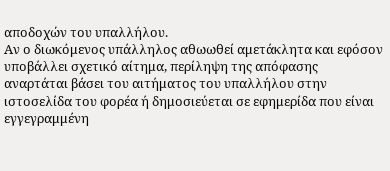αποδοχών του υπαλλήλου.
Αν ο διωκόμενος υπάλληλος αθωωθεί αμετάκλητα και εφόσον υποβάλλει σχετικό αίτημα, περίληψη της απόφασης αναρτάται βάσει του αιτήματος του υπαλλήλου στην ιστοσελίδα του φορέα ή δημοσιεύεται σε εφημερίδα που είναι εγγεγραμμένη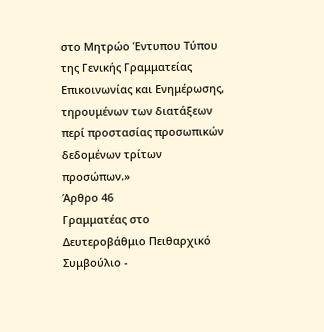στο Μητρώο Έντυπου Τύπου της Γενικής Γραμματείας Επικοινωνίας και Ενημέρωσης, τηρουμένων των διατάξεων περί προστασίας προσωπικών δεδομένων τρίτων προσώπων.»
Άρθρο 46
Γραμματέας στο Δευτεροβάθμιο Πειθαρχικό Συμβούλιο -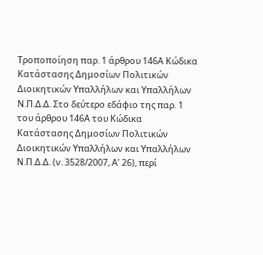Τροποποίηση παρ. 1 άρθρου 146Α Κώδικα Κατάστασης Δημοσίων Πολιτικών Διοικητικών Υπαλλήλων και Υπαλλήλων Ν.Π.Δ.Δ. Στο δεύτερο εδάφιο της παρ. 1 του άρθρου 146Α του Κώδικα Κατάστασης Δημοσίων Πολιτικών Διοικητικών Υπαλλήλων και Υπαλλήλων Ν.Π.Δ.Δ. (ν. 3528/2007, Α’ 26), περί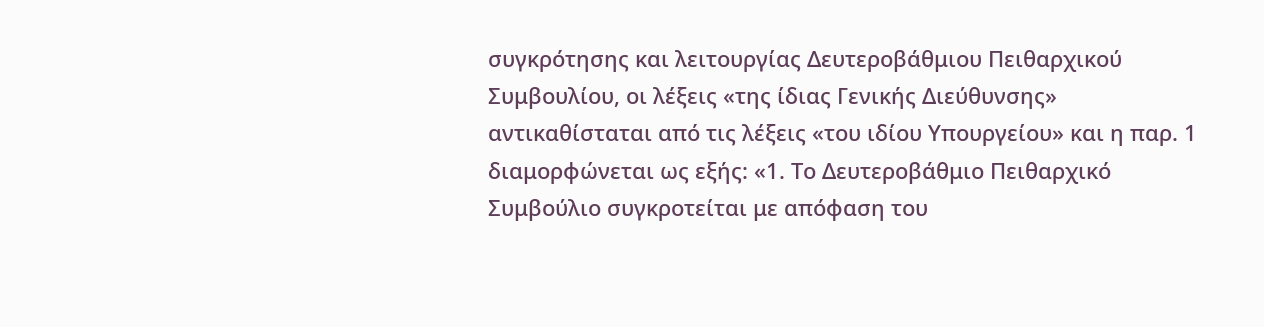συγκρότησης και λειτουργίας Δευτεροβάθμιου Πειθαρχικού Συμβουλίου, οι λέξεις «της ίδιας Γενικής Διεύθυνσης» αντικαθίσταται από τις λέξεις «του ιδίου Υπουργείου» και η παρ. 1 διαμορφώνεται ως εξής: «1. Το Δευτεροβάθμιο Πειθαρχικό Συμβούλιο συγκροτείται με απόφαση του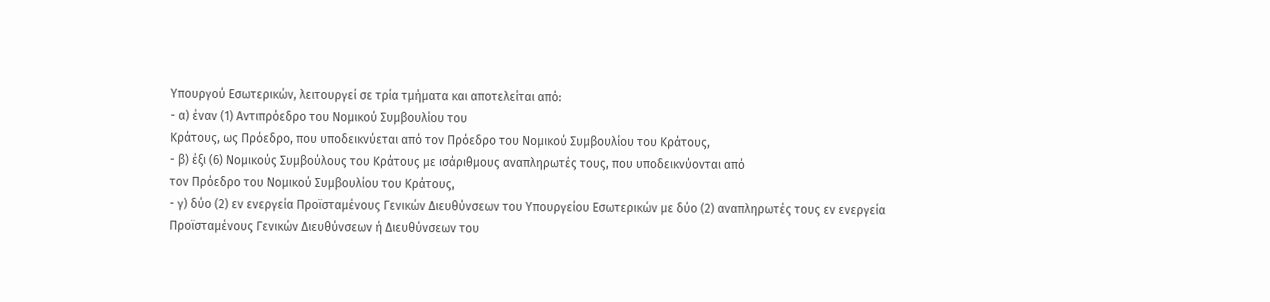Υπουργού Εσωτερικών, λειτουργεί σε τρία τμήματα και αποτελείται από:
- α) έναν (1) Αντιπρόεδρο του Νομικού Συμβουλίου του
Κράτους, ως Πρόεδρο, που υποδεικνύεται από τον Πρόεδρο του Νομικού Συμβουλίου του Κράτους,
- β) έξι (6) Νομικούς Συμβούλους του Κράτους με ισάριθμους αναπληρωτές τους, που υποδεικνύονται από
τον Πρόεδρο του Νομικού Συμβουλίου του Κράτους,
- γ) δύο (2) εν ενεργεία Προϊσταμένους Γενικών Διευθύνσεων του Υπουργείου Εσωτερικών με δύο (2) αναπληρωτές τους εν ενεργεία Προϊσταμένους Γενικών Διευθύνσεων ή Διευθύνσεων του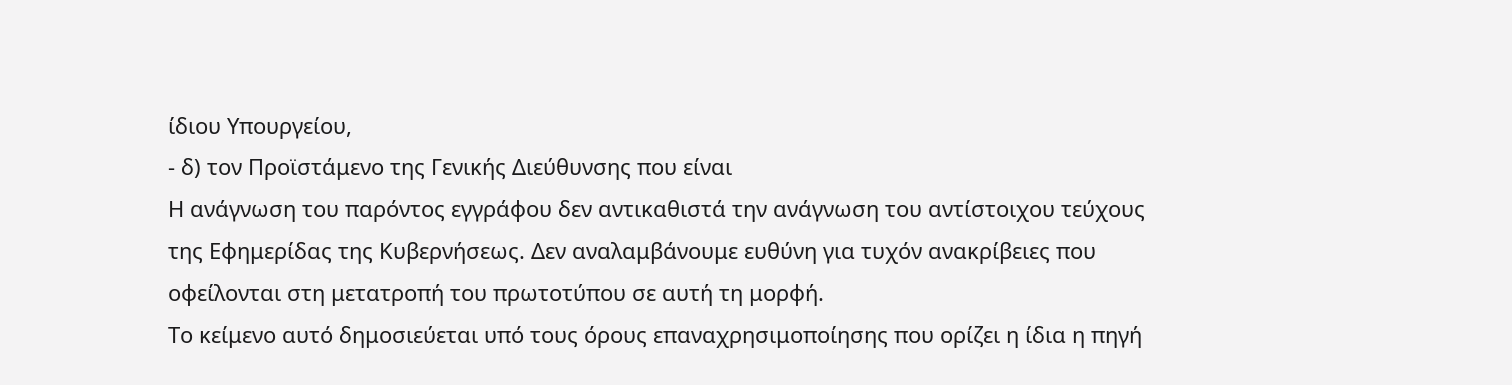ίδιου Υπουργείου,
- δ) τον Προϊστάμενο της Γενικής Διεύθυνσης που είναι
Η ανάγνωση του παρόντος εγγράφου δεν αντικαθιστά την ανάγνωση του αντίστοιχου τεύχους της Εφημερίδας της Κυβερνήσεως. Δεν αναλαμβάνουμε ευθύνη για τυχόν ανακρίβειες που οφείλονται στη μετατροπή του πρωτοτύπου σε αυτή τη μορφή.
Το κείμενο αυτό δημοσιεύεται υπό τους όρους επαναχρησιμοποίησης που ορίζει η ίδια η πηγή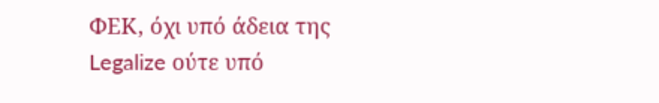ΦΕΚ, όχι υπό άδεια της Legalize ούτε υπό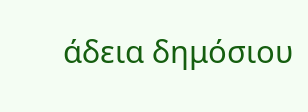άδεια δημόσιου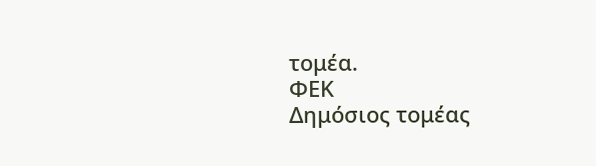τομέα.
ΦΕΚ
Δημόσιος τομέας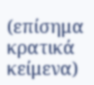(επίσημα κρατικά κείμενα)